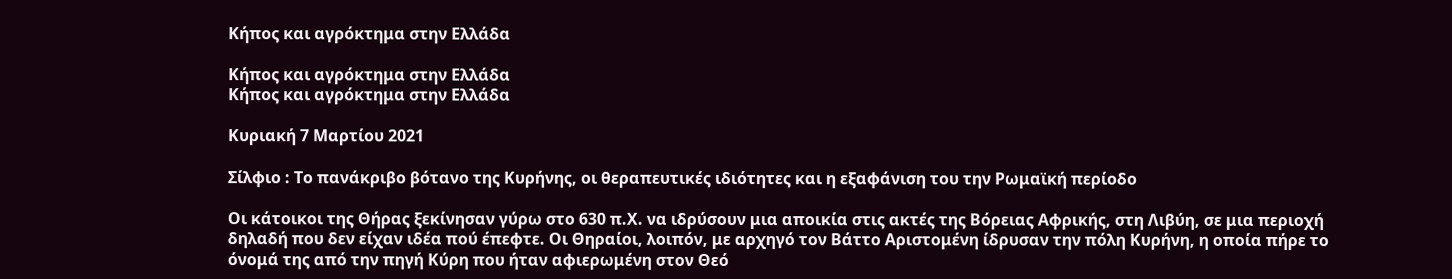Κήπος και αγρόκτημα στην Ελλάδα

Κήπος και αγρόκτημα στην Ελλάδα
Κήπος και αγρόκτημα στην Ελλάδα

Κυριακή 7 Μαρτίου 2021

Σίλφιο : Το πανάκριβο βότανο της Κυρήνης, οι θεραπευτικές ιδιότητες και η εξαφάνιση του την Ρωμαϊκή περίοδο

Οι κάτοικοι της Θήρας ξεκίνησαν γύρω στο 630 π.Χ. να ιδρύσουν μια αποικία στις ακτές της Βόρειας Αφρικής, στη Λιβύη, σε μια περιοχή δηλαδή που δεν είχαν ιδέα πού έπεφτε. Οι Θηραίοι, λοιπόν, με αρχηγό τον Βάττο Αριστομένη ίδρυσαν την πόλη Κυρήνη, η οποία πήρε το όνομά της από την πηγή Κύρη που ήταν αφιερωμένη στον Θεό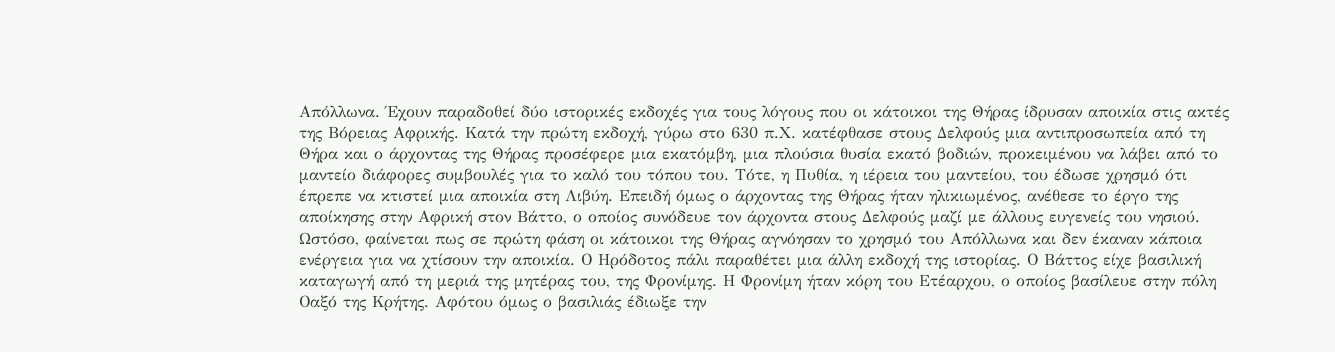Απόλλωνα. Έχουν παραδοθεί δύο ιστορικές εκδοχές για τους λόγους που οι κάτοικοι της Θήρας ίδρυσαν αποικία στις ακτές της Βόρειας Αφρικής. Κατά την πρώτη εκδοχή, γύρω στο 630 π.Χ. κατέφθασε στους Δελφούς μια αντιπροσωπεία από τη Θήρα και ο άρχοντας της Θήρας προσέφερε μια εκατόμβη, μια πλούσια θυσία εκατό βοδιών, προκειμένου να λάβει από το μαντείο διάφορες συμβουλές για το καλό του τόπου του. Τότε, η Πυθία, η ιέρεια του μαντείου, του έδωσε χρησμό ότι έπρεπε να κτιστεί μια αποικία στη Λιβύη. Επειδή όμως ο άρχοντας της Θήρας ήταν ηλικιωμένος, ανέθεσε το έργο της αποίκησης στην Αφρική στον Βάττο, ο οποίος συνόδευε τον άρχοντα στους Δελφούς μαζί με άλλους ευγενείς του νησιού. Ωστόσο, φαίνεται πως σε πρώτη φάση οι κάτοικοι της Θήρας αγνόησαν το χρησμό του Απόλλωνα και δεν έκαναν κάποια ενέργεια για να χτίσουν την αποικία. Ο Ηρόδοτος πάλι παραθέτει μια άλλη εκδοχή της ιστορίας. Ο Βάττος είχε βασιλική καταγωγή από τη μεριά της μητέρας του, της Φρονίμης. Η Φρονίμη ήταν κόρη του Ετέαρχου, ο οποίος βασίλευε στην πόλη Οαξό της Κρήτης. Αφότου όμως ο βασιλιάς έδιωξε την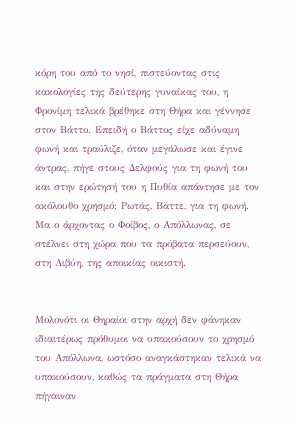κόρη του από το νησί, πιστεύοντας στις κακολογίες της δεύτερης γυναίκας του, η Φρονίμη τελικά βρέθηκε στη Θήρα και γέννησε στον Βάττο. Επειδή ο Βάττος είχε αδύναμη φωνή και τραύλιζε, όταν μεγάλωσε και έγινε άντρας, πήγε στους Δελφούς για τη φωνή του και στην ερώτησή του η Πυθία απάντησε με τον ακόλουθο χρησμό: Ρωτάς, Βάττε, για τη φωνή. Μα ο άρχοντας ο Φοίβος, ο Απόλλωνας, σε στέλνει στη χώρα που τα πρόβατα περσεύουν, στη Λιβύη, της αποικίας οικιστή.


Μολονότι οι Θηραίοι στην αρχή δεν φάνηκαν ιδιαιτέρως πρόθυμοι να υπακούσουν το χρησμό του Απόλλωνα, ωστόσο αναγκάστηκαν τελικά να υπακούσουν, καθώς τα πράγματα στη Θήρα πήγαιναν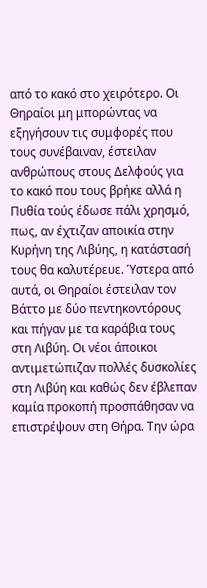από το κακό στο χειρότερο. Οι Θηραίοι μη μπορώντας να εξηγήσουν τις συμφορές που τους συνέβαιναν, έστειλαν ανθρώπους στους Δελφούς για το κακό που τους βρήκε αλλά η Πυθία τούς έδωσε πάλι χρησμό, πως, αν έχτιζαν αποικία στην Κυρήνη της Λιβύης, η κατάστασή τους θα καλυτέρευε. Ύστερα από αυτά, οι Θηραίοι έστειλαν τον Βάττο με δύο πεντηκοντόρους και πήγαν με τα καράβια τους στη Λιβύη. Οι νέοι άποικοι αντιμετώπιζαν πολλές δυσκολίες στη Λιβύη και καθώς δεν έβλεπαν καμία προκοπή προσπάθησαν να επιστρέψουν στη Θήρα. Την ώρα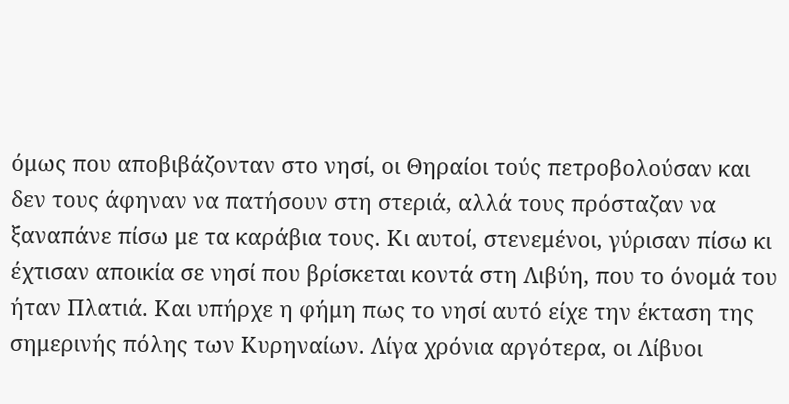όμως που αποβιβάζονταν στο νησί, οι Θηραίοι τούς πετροβολούσαν και δεν τους άφηναν να πατήσουν στη στεριά, αλλά τους πρόσταζαν να ξαναπάνε πίσω με τα καράβια τους. Κι αυτοί, στενεμένοι, γύρισαν πίσω κι έχτισαν αποικία σε νησί που βρίσκεται κοντά στη Λιβύη, που το όνομά του ήταν Πλατιά. Και υπήρχε η φήμη πως το νησί αυτό είχε την έκταση της σημερινής πόλης των Κυρηναίων. Λίγα χρόνια αργότερα, οι Λίβυοι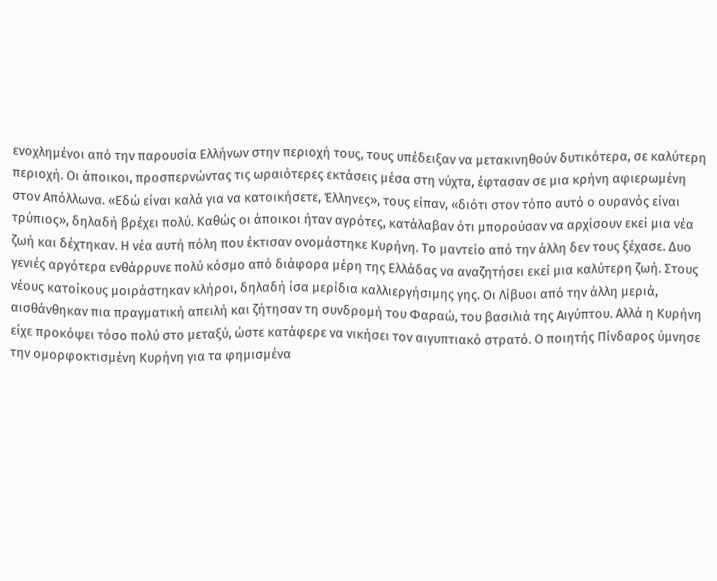ενοχλημένοι από την παρουσία Ελλήνων στην περιοχή τους, τους υπέδειξαν να μετακινηθούν δυτικότερα, σε καλύτερη περιοχή. Οι άποικοι, προσπερνώντας τις ωραιότερες εκτάσεις μέσα στη νύχτα, έφτασαν σε μια κρήνη αφιερωμένη στον Απόλλωνα. «Εδώ είναι καλά για να κατοικήσετε, Έλληνες», τους είπαν, «διότι στον τόπο αυτό ο ουρανός είναι τρύπιος», δηλαδή βρέχει πολύ. Καθώς οι άποικοι ήταν αγρότες, κατάλαβαν ότι μπορούσαν να αρχίσουν εκεί μια νέα ζωή και δέχτηκαν. Η νέα αυτή πόλη που έκτισαν ονομάστηκε Κυρήνη. Το μαντείο από την άλλη δεν τους ξέχασε. Δυο γενιές αργότερα ενθάρρυνε πολύ κόσμο από διάφορα μέρη της Ελλάδας να αναζητήσει εκεί μια καλύτερη ζωή. Στους νέους κατοίκους μοιράστηκαν κλήροι, δηλαδή ίσα μερίδια καλλιεργήσιμης γης. Οι Λίβυοι από την άλλη μεριά, αισθάνθηκαν πια πραγματική απειλή και ζήτησαν τη συνδρομή του Φαραώ, του βασιλιά της Αιγύπτου. Αλλά η Κυρήνη είχε προκόψει τόσο πολύ στο μεταξύ, ώστε κατάφερε να νικήσει τον αιγυπτιακό στρατό. Ο ποιητής Πίνδαρος ύμνησε την ομορφοκτισμένη Κυρήνη για τα φημισμένα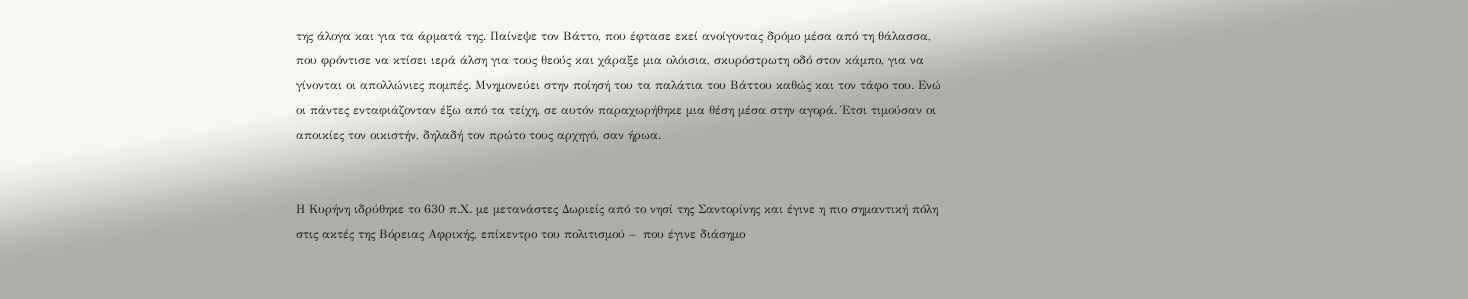της άλογα και για τα άρματά της. Παίνεψε τον Βάττο, που έφτασε εκεί ανοίγοντας δρόμο μέσα από τη θάλασσα, που φρόντισε να κτίσει ιερά άλση για τους θεούς και χάραξε μια ολόισια, σκυρόστρωτη οδό στον κάμπο, για να γίνονται οι απολλώνιες πομπές. Μνημονεύει στην ποίησή του τα παλάτια του Βάττου καθώς και τον τάφο του. Ενώ οι πάντες ενταφιάζονταν έξω από τα τείχη, σε αυτόν παραχωρήθηκε μια θέση μέσα στην αγορά. Έτσι τιμούσαν οι αποικίες τον οικιστήν, δηλαδή τον πρώτο τους αρχηγό, σαν ήρωα.


Η Κυρήνη ιδρύθηκε το 630 π.Χ. με μετανάστες Δωριείς από το νησί της Σαντορίνης και έγινε η πιο σημαντική πόλη στις ακτές της Βόρειας Αφρικής, επίκεντρο του πολιτισμού –  που έγινε διάσημο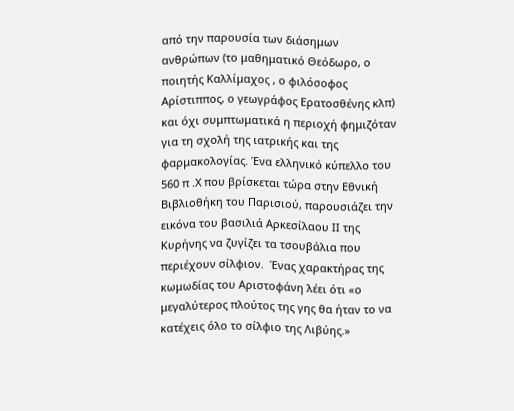από την παρουσία των διάσημων ανθρώπων (το μαθηματικό Θεόδωρο, ο ποιητής Καλλίμαχος , ο φιλόσοφος Αρίστιππος, ο γεωγράφος Ερατοσθένης κλπ) και όχι συμπτωματικά η περιοχή φημιζόταν για τη σχολή της ιατρικής και της φαρμακολογίας. Ένα ελληνικό κύπελλο του 560 π .Χ που βρίσκεται τώρα στην Εθνική Βιβλιοθήκη του Παρισιού, παρουσιάζει την εικόνα του βασιλιά Αρκεσίλαου ΙΙ της Κυρήνης να ζυγίζει τα τσουβάλια που περιέχουν σίλφιον.  Ένας χαρακτήρας της κωμωδίας του Αριστοφάνη λέει ότι «ο μεγαλύτερος πλούτος της γης θα ήταν το να κατέχεις όλο το σίλφιο της Λιβύης.»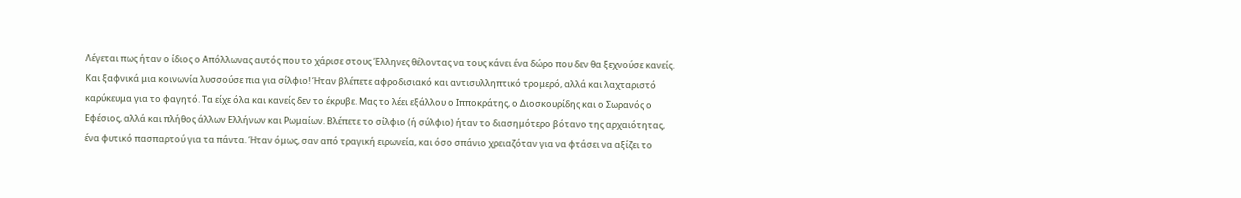Λέγεται πως ήταν ο ίδιος ο Απόλλωνας αυτός που το χάρισε στους Έλληνες θέλοντας να τους κάνει ένα δώρο που δεν θα ξεχνούσε κανείς. Και ξαφνικά μια κοινωνία λυσσούσε πια για σίλφιο! Ήταν βλέπετε αφροδισιακό και αντισυλληπτικό τρομερό, αλλά και λαχταριστό καρύκευμα για το φαγητό. Τα είχε όλα και κανείς δεν το έκρυβε. Μας το λέει εξάλλου ο Ιπποκράτης, ο Διοσκουρίδης και ο Σωρανός ο Εφέσιος, αλλά και πλήθος άλλων Ελλήνων και Ρωμαίων. Βλέπετε το σίλφιο (ή σύλφιο) ήταν το διασημότερο βότανο της αρχαιότητας, ένα φυτικό πασπαρτού για τα πάντα. Ήταν όμως, σαν από τραγική ειρωνεία, και όσο σπάνιο χρειαζόταν για να φτάσει να αξίζει το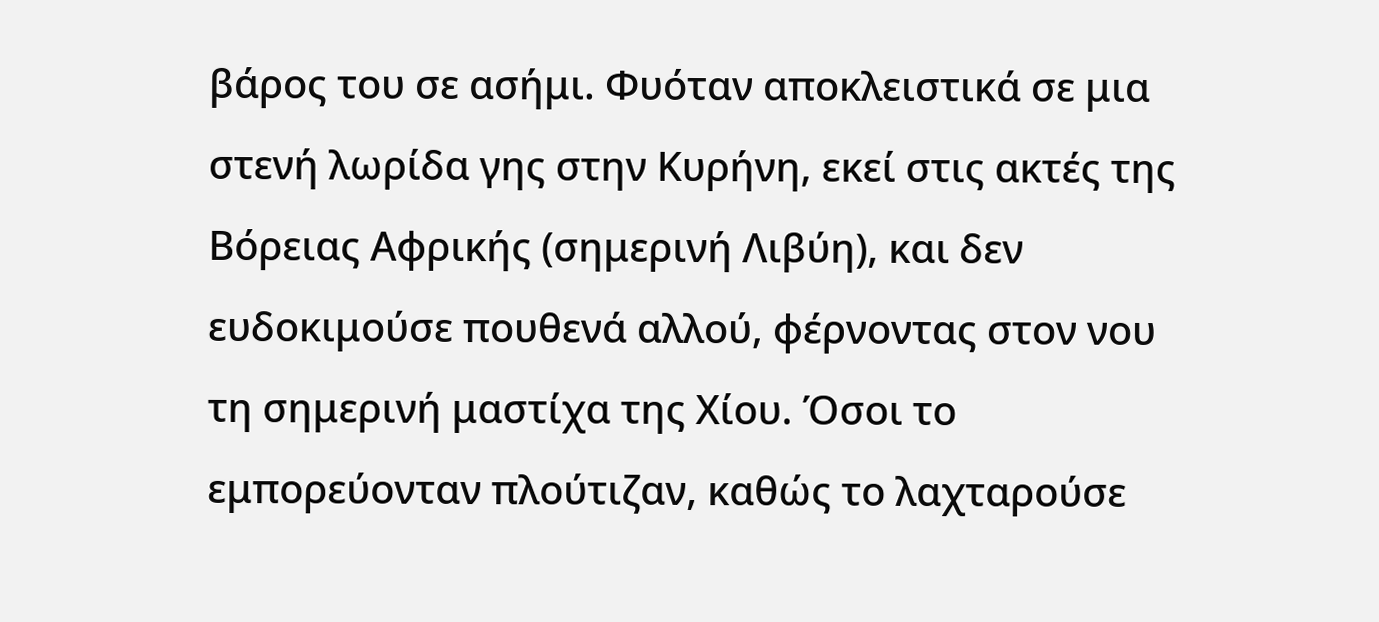βάρος του σε ασήμι. Φυόταν αποκλειστικά σε μια στενή λωρίδα γης στην Κυρήνη, εκεί στις ακτές της Βόρειας Αφρικής (σημερινή Λιβύη), και δεν ευδοκιμούσε πουθενά αλλού, φέρνοντας στον νου τη σημερινή μαστίχα της Χίου. Όσοι το εμπορεύονταν πλούτιζαν, καθώς το λαχταρούσε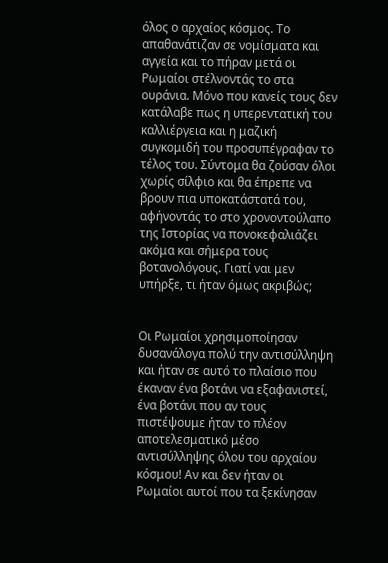όλος ο αρχαίος κόσμος. Το απαθανάτιζαν σε νομίσματα και αγγεία και το πήραν μετά οι Ρωμαίοι στέλνοντάς το στα ουράνια. Μόνο που κανείς τους δεν κατάλαβε πως η υπερεντατική του καλλιέργεια και η μαζική συγκομιδή του προσυπέγραφαν το τέλος του. Σύντομα θα ζούσαν όλοι χωρίς σίλφιο και θα έπρεπε να βρουν πια υποκατάστατά του, αφήνοντάς το στο χρονοντούλαπο της Ιστορίας να πονοκεφαλιάζει ακόμα και σήμερα τους βοτανολόγους. Γιατί ναι μεν υπήρξε, τι ήταν όμως ακριβώς;


Οι Ρωμαίοι χρησιμοποίησαν δυσανάλογα πολύ την αντισύλληψη και ήταν σε αυτό το πλαίσιο που έκαναν ένα βοτάνι να εξαφανιστεί, ένα βοτάνι που αν τους πιστέψουμε ήταν το πλέον αποτελεσματικό μέσο αντισύλληψης όλου του αρχαίου κόσμου! Αν και δεν ήταν οι Ρωμαίοι αυτοί που τα ξεκίνησαν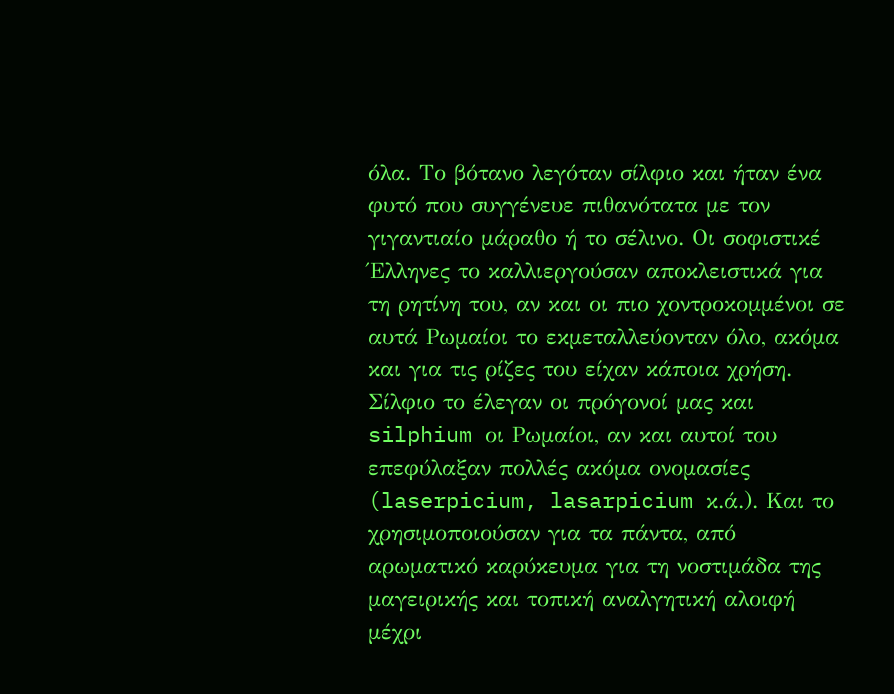όλα. Το βότανο λεγόταν σίλφιο και ήταν ένα φυτό που συγγένευε πιθανότατα με τον γιγαντιαίο μάραθο ή το σέλινο. Οι σοφιστικέ Έλληνες το καλλιεργούσαν αποκλειστικά για τη ρητίνη του, αν και οι πιο χοντροκομμένοι σε αυτά Ρωμαίοι το εκμεταλλεύονταν όλο, ακόμα και για τις ρίζες του είχαν κάποια χρήση. Σίλφιο το έλεγαν οι πρόγονοί μας και silphium οι Ρωμαίοι, αν και αυτοί του επεφύλαξαν πολλές ακόμα ονομασίες (laserpicium, lasarpicium κ.ά.). Και το χρησιμοποιούσαν για τα πάντα, από αρωματικό καρύκευμα για τη νοστιμάδα της μαγειρικής και τοπική αναλγητική αλοιφή μέχρι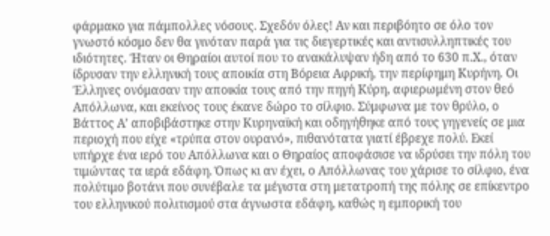φάρμακο για πάμπολλες νόσους. Σχεδόν όλες! Αν και περιβόητο σε όλο τον γνωστό κόσμο δεν θα γινόταν παρά για τις διεγερτικές και αντισυλληπτικές του ιδιότητες. Ήταν οι Θηραίοι αυτοί που το ανακάλυψαν ήδη από το 630 π.Χ., όταν ίδρυσαν την ελληνική τους αποικία στη Βόρεια Αφρική, την περίφημη Κυρήνη. Οι Έλληνες ονόμασαν την αποικία τους από την πηγή Κύρη, αφιερωμένη στον θεό Απόλλωνα, και εκείνος τους έκανε δώρο το σίλφιο. Σύμφωνα με τον θρύλο, ο Βάττος Α’ αποβιβάστηκε στην Κυρηναϊκή και οδηγήθηκε από τους γηγενείς σε μια περιοχή που είχε «τρύπα στον ουρανό», πιθανότατα γιατί έβρεχε πολύ. Εκεί υπήρχε ένα ιερό του Απόλλωνα και ο Θηραίος αποφάσισε να ιδρύσει την πόλη του τιμώντας τα ιερά εδάφη. Όπως κι αν έχει, ο Απόλλωνας του χάρισε το σίλφιο, ένα πολύτιμο βοτάνι που συνέβαλε τα μέγιστα στη μετατροπή της πόλης σε επίκεντρο του ελληνικού πολιτισμού στα άγνωστα εδάφη, καθώς η εμπορική του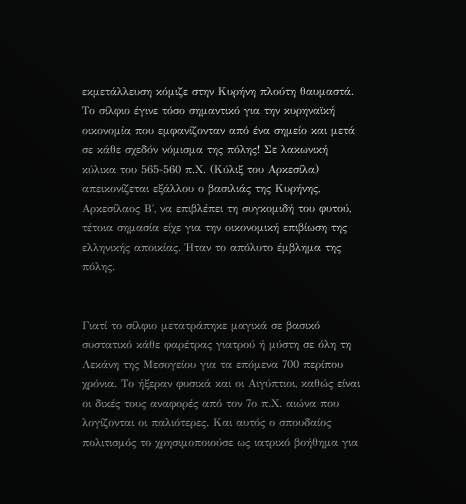εκμετάλλευση κόμιζε στην Κυρήνη πλούτη θαυμαστά. Το σίλφιο έγινε τόσο σημαντικό για την κυρηναϊκή οικονομία που εμφανίζονταν από ένα σημείο και μετά σε κάθε σχεδόν νόμισμα της πόλης! Σε λακωνική κύλικα του 565-560 π.Χ. (Κύλιξ του Αρκεσίλα) απεικονίζεται εξάλλου ο βασιλιάς της Κυρήνης, Αρκεσίλαος Β΄, να επιβλέπει τη συγκομιδή του φυτού, τέτοια σημασία είχε για την οικονομική επιβίωση της ελληνικής αποικίας. Ήταν το απόλυτο έμβλημα της πόλης.


Γιατί το σίλφιο μετατράπηκε μαγικά σε βασικό συστατικό κάθε φαρέτρας γιατρού ή μύστη σε όλη τη Λεκάνη της Μεσογείου για τα επόμενα 700 περίπου χρόνια. Το ήξεραν φυσικά και οι Αιγύπτιοι, καθώς είναι οι δικές τους αναφορές από τον 7ο π.Χ. αιώνα που λογίζονται οι παλιότερες. Και αυτός ο σπουδαίος πολιτισμός το χρησιμοποιούσε ως ιατρικό βοήθημα για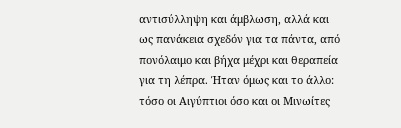αντισύλληψη και άμβλωση, αλλά και ως πανάκεια σχεδόν για τα πάντα, από πονόλαιμο και βήχα μέχρι και θεραπεία για τη λέπρα. Ήταν όμως και το άλλο: τόσο οι Αιγύπτιοι όσο και οι Μινωίτες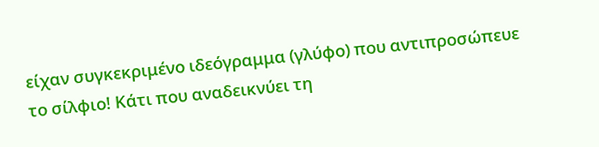είχαν συγκεκριμένο ιδεόγραμμα (γλύφο) που αντιπροσώπευε το σίλφιο! Κάτι που αναδεικνύει τη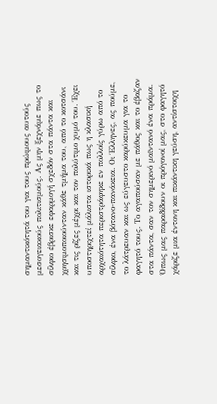σημαντικότητά του για τους πρώιμους αυτούς μεσογειακούς πολιτισμούς. Ας μην ξεχνάμε πως το σίλφιο έβρισκε εφαρμογή σχεδόν στα πάντα και χρησιμοποιούνταν κάθε τμήμα του, από το κοτσάνι και τις ρίζες μέχρι και τον πολύτιμο χυμό του. Έχει υποστηριχτεί μάλιστα ιστορικά πως η κλασική αρχαιότητα περιστράφηκε εν πολλοίς γύρω από το σίλφιο, ένα βότανο-πανάκεια. Οι Έλληνες, ας πούμε, το λάτρευαν και ως εύγευστο καρύκευμα για το φαγητό τους. Το αγαπούσαν με πάθος και το έβαζαν στα πάντα, σαν τον σημερινό μαϊντανό ένα πράμα. Όπως μας παραδίδουν οι πρόγονοί μας, στο φαγητό χάριζε μια έντονη και πικάντικη γεύση, αντίστοιχη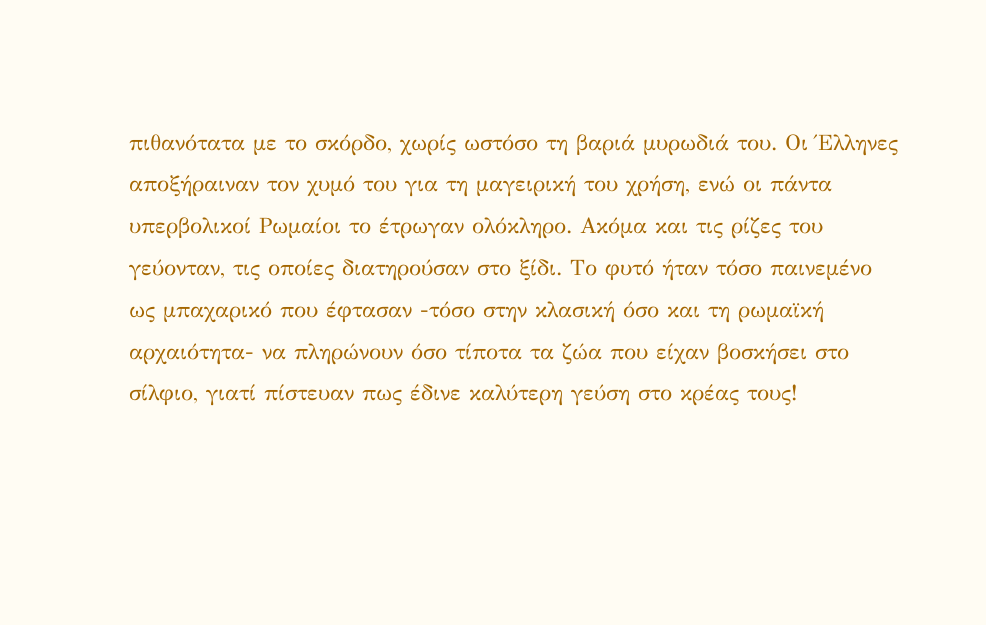πιθανότατα με το σκόρδο, χωρίς ωστόσο τη βαριά μυρωδιά του. Οι Έλληνες αποξήραιναν τον χυμό του για τη μαγειρική του χρήση, ενώ οι πάντα υπερβολικοί Ρωμαίοι το έτρωγαν ολόκληρο. Ακόμα και τις ρίζες του γεύονταν, τις οποίες διατηρούσαν στο ξίδι. Το φυτό ήταν τόσο παινεμένο ως μπαχαρικό που έφτασαν -τόσο στην κλασική όσο και τη ρωμαϊκή αρχαιότητα- να πληρώνουν όσο τίποτα τα ζώα που είχαν βοσκήσει στο σίλφιο, γιατί πίστευαν πως έδινε καλύτερη γεύση στο κρέας τους!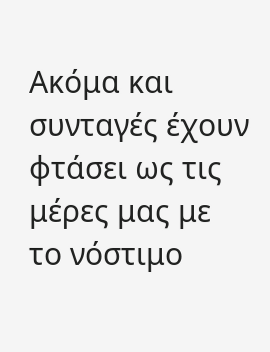Ακόμα και συνταγές έχουν φτάσει ως τις μέρες μας με το νόστιμο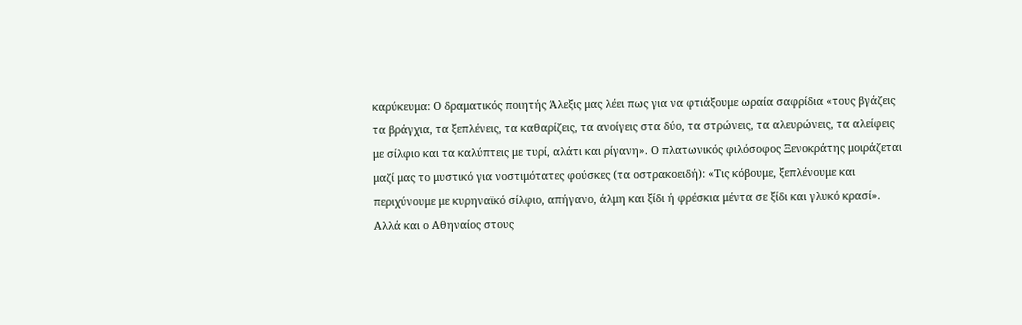καρύκευμα: Ο δραματικός ποιητής Άλεξις μας λέει πως για να φτιάξουμε ωραία σαφρίδια «τους βγάζεις τα βράγχια, τα ξεπλένεις, τα καθαρίζεις, τα ανοίγεις στα δύο, τα στρώνεις, τα αλευρώνεις, τα αλείφεις με σίλφιο και τα καλύπτεις με τυρί, αλάτι και ρίγανη». Ο πλατωνικός φιλόσοφος Ξενοκράτης μοιράζεται μαζί μας το μυστικό για νοστιμότατες φούσκες (τα οστρακοειδή): «Τις κόβουμε, ξεπλένουμε και περιχύνουμε με κυρηναϊκό σίλφιο, απήγανο, άλμη και ξίδι ή φρέσκια μέντα σε ξίδι και γλυκό κρασί». Αλλά και ο Αθηναίος στους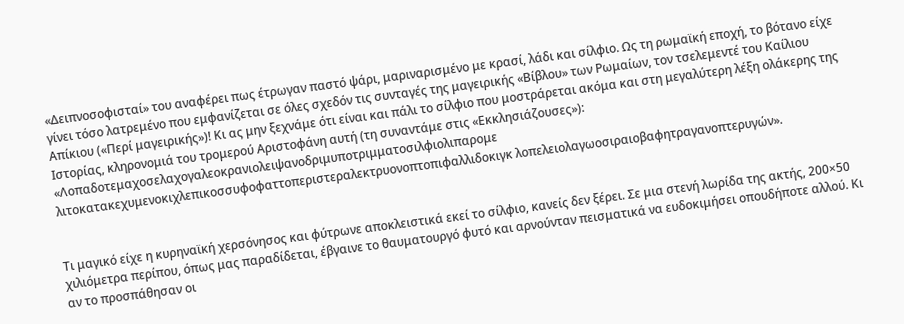«Δειπνοσοφισταί» του αναφέρει πως έτρωγαν παστό ψάρι, μαριναρισμένο με κρασί, λάδι και σίλφιο. Ως τη ρωμαϊκή εποχή, το βότανο είχε γίνει τόσο λατρεμένο που εμφανίζεται σε όλες σχεδόν τις συνταγές της μαγειρικής «Βίβλου» των Ρωμαίων, τον τσελεμεντέ του Καίλιου Απίκιου («Περί μαγειρικής»)! Κι ας μην ξεχνάμε ότι είναι και πάλι το σίλφιο που μοστράρεται ακόμα και στη μεγαλύτερη λέξη ολάκερης της Ιστορίας, κληρονομιά του τρομερού Αριστοφάνη αυτή (τη συναντάμε στις «Εκκλησιάζουσες»): «Λοπαδοτεμαχοσελαχογαλεοκρανιολειψανοδριμυποτριμματοσιλφιολιπαρομε λιτοκατακεχυμενοκιχλεπικοσσυφοφαττοπεριστεραλεκτρυονοπτοπιφαλλιδοκιγκ λοπελειολαγωοσιραιοβαφητραγανοπτερυγών».


Τι μαγικό είχε η κυρηναϊκή χερσόνησος και φύτρωνε αποκλειστικά εκεί το σίλφιο, κανείς δεν ξέρει. Σε μια στενή λωρίδα της ακτής, 200×50 χιλιόμετρα περίπου, όπως μας παραδίδεται, έβγαινε το θαυματουργό φυτό και αρνούνταν πεισματικά να ευδοκιμήσει οπουδήποτε αλλού. Κι αν το προσπάθησαν οι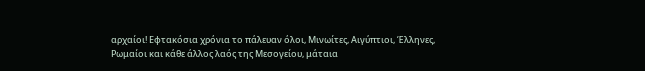αρχαίοι! Εφτακόσια χρόνια το πάλευαν όλοι, Μινωίτες, Αιγύπτιοι, Έλληνες, Ρωμαίοι και κάθε άλλος λαός της Μεσογείου, μάταια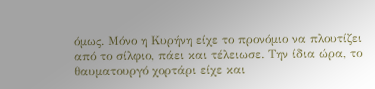όμως. Μόνο η Κυρήνη είχε το προνόμιο να πλουτίζει από το σίλφιο, πάει και τέλειωσε. Την ίδια ώρα, το θαυματουργό χορτάρι είχε και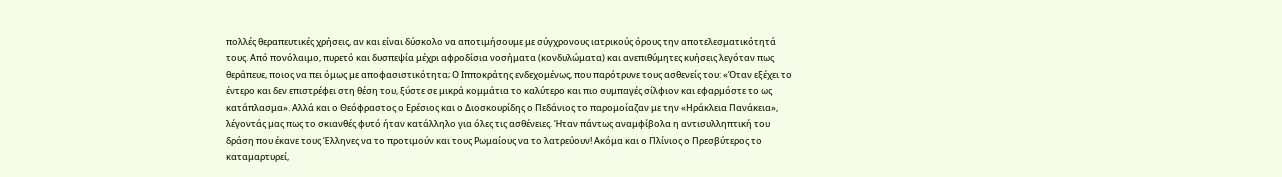πολλές θεραπευτικές χρήσεις, αν και είναι δύσκολο να αποτιμήσουμε με σύγχρονους ιατρικούς όρους την αποτελεσματικότητά τους. Από πονόλαιμο, πυρετό και δυσπεψία μέχρι αφροδίσια νοσήματα (κονδυλώματα) και ανεπιθύμητες κυήσεις λεγόταν πως θεράπευε, ποιος να πει όμως με αποφασιστικότητα; Ο Ιπποκράτης ενδεχομένως, που παρότρυνε τους ασθενείς του: «Όταν εξέχει το έντερο και δεν επιστρέφει στη θέση του, ξύστε σε μικρά κομμάτια το καλύτερο και πιο συμπαγές σίλφιον και εφαρμόστε το ως κατάπλασμα». Αλλά και ο Θεόφραστος ο Ερέσιος και ο Διοσκουρίδης ο Πεδάνιος το παρομοίαζαν με την «Ηράκλεια Πανάκεια», λέγοντάς μας πως το σκιανθές φυτό ήταν κατάλληλο για όλες τις ασθένειες. Ήταν πάντως αναμφίβολα η αντισυλληπτική του δράση που έκανε τους Έλληνες να το προτιμούν και τους Ρωμαίους να το λατρεύουν! Ακόμα και ο Πλίνιος ο Πρεσβύτερος το καταμαρτυρεί,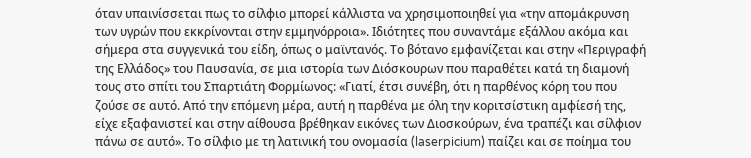όταν υπαινίσσεται πως το σίλφιο μπορεί κάλλιστα να χρησιμοποιηθεί για «την απομάκρυνση των υγρών που εκκρίνονται στην εμμηνόρροια». Ιδιότητες που συναντάμε εξάλλου ακόμα και σήμερα στα συγγενικά του είδη, όπως ο μαϊντανός. Το βότανο εμφανίζεται και στην «Περιγραφή της Ελλάδος» του Παυσανία, σε μια ιστορία των Διόσκουρων που παραθέτει κατά τη διαμονή τους στο σπίτι του Σπαρτιάτη Φορμίωνος: «Γιατί, έτσι συνέβη, ότι η παρθένος κόρη του που ζούσε σε αυτό. Από την επόμενη μέρα, αυτή η παρθένα με όλη την κοριτσίστικη αμφίεσή της, είχε εξαφανιστεί και στην αίθουσα βρέθηκαν εικόνες των Διοσκούρων, ένα τραπέζι και σίλφιον πάνω σε αυτό». Το σίλφιο με τη λατινική του ονομασία (laserpicium) παίζει και σε ποίημα του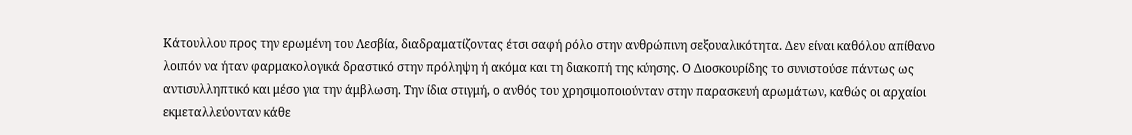Κάτουλλου προς την ερωμένη του Λεσβία, διαδραματίζοντας έτσι σαφή ρόλο στην ανθρώπινη σεξουαλικότητα. Δεν είναι καθόλου απίθανο λοιπόν να ήταν φαρμακολογικά δραστικό στην πρόληψη ή ακόμα και τη διακοπή της κύησης. Ο Διοσκουρίδης το συνιστούσε πάντως ως αντισυλληπτικό και μέσο για την άμβλωση. Την ίδια στιγμή, ο ανθός του χρησιμοποιούνταν στην παρασκευή αρωμάτων, καθώς οι αρχαίοι εκμεταλλεύονταν κάθε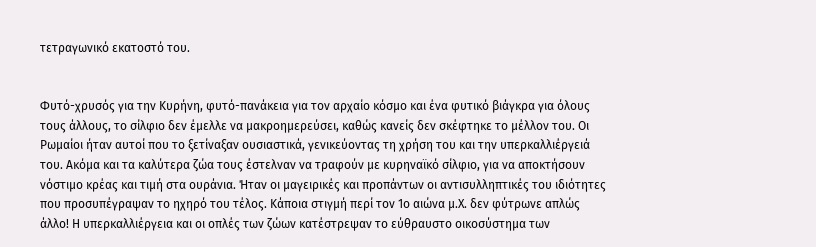τετραγωνικό εκατοστό του.


Φυτό-χρυσός για την Κυρήνη, φυτό-πανάκεια για τον αρχαίο κόσμο και ένα φυτικό βιάγκρα για όλους τους άλλους, το σίλφιο δεν έμελλε να μακροημερεύσει, καθώς κανείς δεν σκέφτηκε το μέλλον του. Οι Ρωμαίοι ήταν αυτοί που το ξετίναξαν ουσιαστικά, γενικεύοντας τη χρήση του και την υπερκαλλιέργειά του. Ακόμα και τα καλύτερα ζώα τους έστελναν να τραφούν με κυρηναϊκό σίλφιο, για να αποκτήσουν νόστιμο κρέας και τιμή στα ουράνια. Ήταν οι μαγειρικές και προπάντων οι αντισυλληπτικές του ιδιότητες που προσυπέγραψαν το ηχηρό του τέλος. Κάποια στιγμή περί τον 1ο αιώνα μ.Χ. δεν φύτρωνε απλώς άλλο! Η υπερκαλλιέργεια και οι οπλές των ζώων κατέστρεψαν το εύθραυστο οικοσύστημα των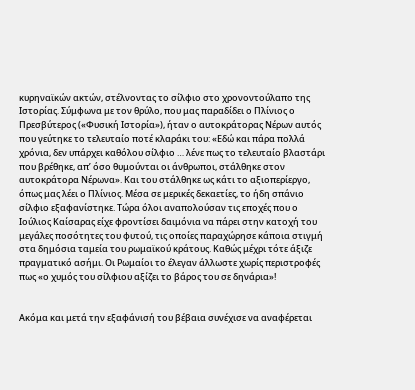κυρηναϊκών ακτών, στέλνοντας το σίλφιο στο χρονοντούλαπο της Ιστορίας. Σύμφωνα με τον θρύλο, που μας παραδίδει ο Πλίνιος ο Πρεσβύτερος («Φυσική Ιστορία»), ήταν ο αυτοκράτορας Νέρων αυτός που γεύτηκε το τελευταίο ποτέ κλαράκι του: «Εδώ και πάρα πολλά χρόνια, δεν υπάρχει καθόλου σίλφιο … λένε πως το τελευταίο βλαστάρι που βρέθηκε, απ’ όσο θυμούνται οι άνθρωποι, στάλθηκε στον αυτοκράτορα Νέρωνα». Και του στάλθηκε ως κάτι το αξιοπερίεργο, όπως μας λέει ο Πλίνιος. Μέσα σε μερικές δεκαετίες, το ήδη σπάνιο σίλφιο εξαφανίστηκε. Τώρα όλοι αναπολούσαν τις εποχές που ο Ιούλιος Καίσαρας είχε φροντίσει δαιμόνια να πάρει στην κατοχή του μεγάλες ποσότητες του φυτού, τις οποίες παραχώρησε κάποια στιγμή στα δημόσια ταμεία του ρωμαϊκού κράτους. Καθώς μέχρι τότε άξιζε πραγματικό ασήμι. Οι Ρωμαίοι το έλεγαν άλλωστε χωρίς περιστροφές πως «ο χυμός του σίλφιου αξίζει το βάρος του σε δηνάρια»!


Ακόμα και μετά την εξαφάνισή του βέβαια συνέχισε να αναφέρεται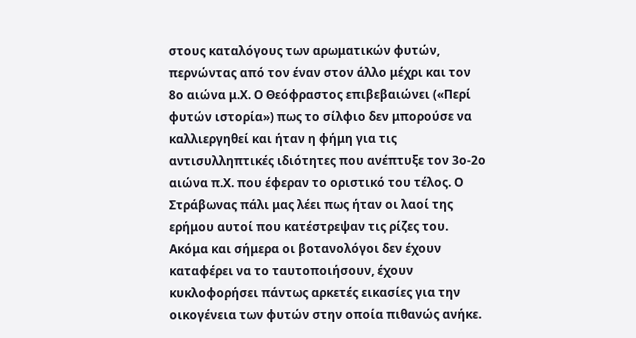στους καταλόγους των αρωματικών φυτών, περνώντας από τον έναν στον άλλο μέχρι και τον 8ο αιώνα μ.Χ. Ο Θεόφραστος επιβεβαιώνει («Περί φυτών ιστορία») πως το σίλφιο δεν μπορούσε να καλλιεργηθεί και ήταν η φήμη για τις αντισυλληπτικές ιδιότητες που ανέπτυξε τον 3ο-2ο αιώνα π.Χ. που έφεραν το οριστικό του τέλος. Ο Στράβωνας πάλι μας λέει πως ήταν οι λαοί της ερήμου αυτοί που κατέστρεψαν τις ρίζες του. Ακόμα και σήμερα οι βοτανολόγοι δεν έχουν καταφέρει να το ταυτοποιήσουν, έχουν κυκλοφορήσει πάντως αρκετές εικασίες για την οικογένεια των φυτών στην οποία πιθανώς ανήκε.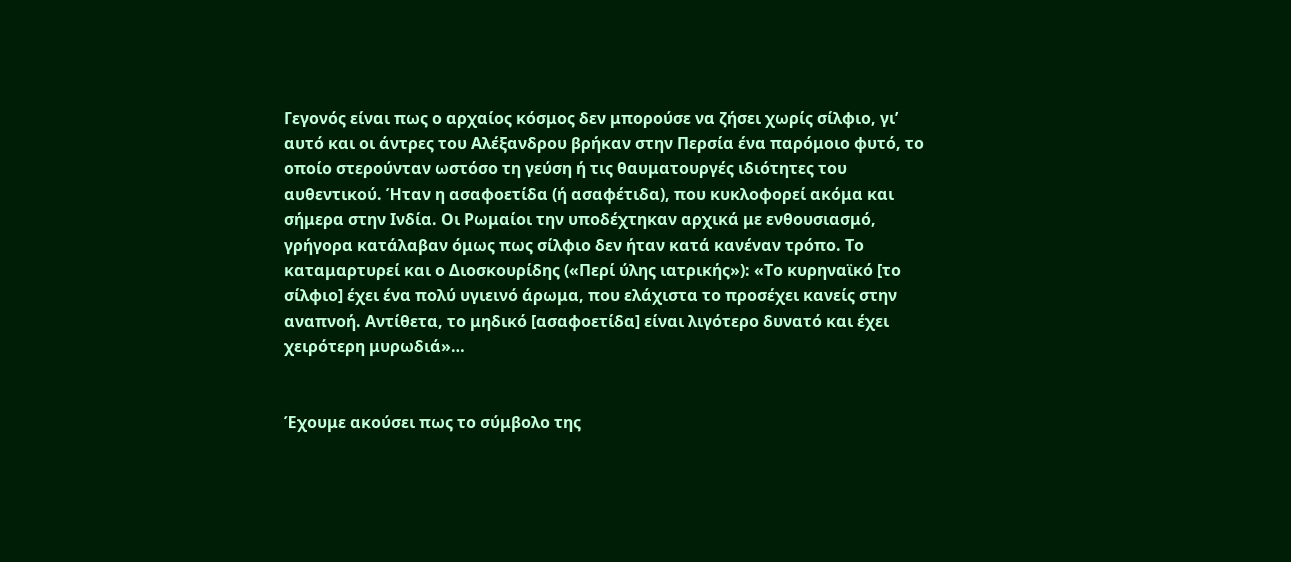Γεγονός είναι πως ο αρχαίος κόσμος δεν μπορούσε να ζήσει χωρίς σίλφιο, γι’ αυτό και οι άντρες του Αλέξανδρου βρήκαν στην Περσία ένα παρόμοιο φυτό, το οποίο στερούνταν ωστόσο τη γεύση ή τις θαυματουργές ιδιότητες του αυθεντικού. Ήταν η ασαφοετίδα (ή ασαφέτιδα), που κυκλοφορεί ακόμα και σήμερα στην Ινδία. Οι Ρωμαίοι την υποδέχτηκαν αρχικά με ενθουσιασμό, γρήγορα κατάλαβαν όμως πως σίλφιο δεν ήταν κατά κανέναν τρόπο. Το καταμαρτυρεί και ο Διοσκουρίδης («Περί ύλης ιατρικής»): «Το κυρηναϊκό [το σίλφιο] έχει ένα πολύ υγιεινό άρωμα, που ελάχιστα το προσέχει κανείς στην αναπνοή. Αντίθετα, το μηδικό [ασαφοετίδα] είναι λιγότερο δυνατό και έχει χειρότερη μυρωδιά»…


Έχουμε ακούσει πως το σύμβολο της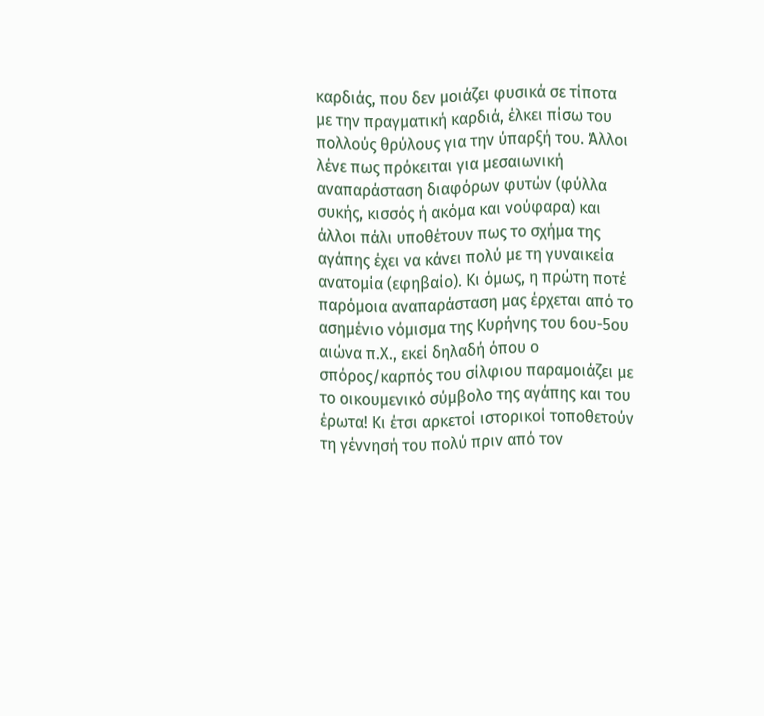καρδιάς, που δεν μοιάζει φυσικά σε τίποτα με την πραγματική καρδιά, έλκει πίσω του πολλούς θρύλους για την ύπαρξή του. Άλλοι λένε πως πρόκειται για μεσαιωνική αναπαράσταση διαφόρων φυτών (φύλλα συκής, κισσός ή ακόμα και νούφαρα) και άλλοι πάλι υποθέτουν πως το σχήμα της αγάπης έχει να κάνει πολύ με τη γυναικεία ανατομία (εφηβαίο). Κι όμως, η πρώτη ποτέ παρόμοια αναπαράσταση μας έρχεται από το ασημένιο νόμισμα της Κυρήνης του 6ου-5ου αιώνα π.Χ., εκεί δηλαδή όπου ο σπόρος/καρπός του σίλφιου παραμοιάζει με το οικουμενικό σύμβολο της αγάπης και του έρωτα! Κι έτσι αρκετοί ιστορικοί τοποθετούν τη γέννησή του πολύ πριν από τον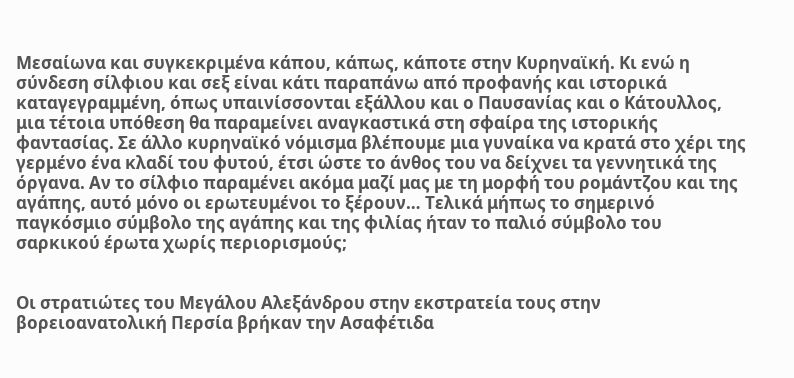Μεσαίωνα και συγκεκριμένα κάπου, κάπως, κάποτε στην Κυρηναϊκή. Κι ενώ η σύνδεση σίλφιου και σεξ είναι κάτι παραπάνω από προφανής και ιστορικά καταγεγραμμένη, όπως υπαινίσσονται εξάλλου και ο Παυσανίας και ο Κάτουλλος, μια τέτοια υπόθεση θα παραμείνει αναγκαστικά στη σφαίρα της ιστορικής φαντασίας. Σε άλλο κυρηναϊκό νόμισμα βλέπουμε μια γυναίκα να κρατά στο χέρι της γερμένο ένα κλαδί του φυτού, έτσι ώστε το άνθος του να δείχνει τα γεννητικά της όργανα. Αν το σίλφιο παραμένει ακόμα μαζί μας με τη μορφή του ρομάντζου και της αγάπης, αυτό μόνο οι ερωτευμένοι το ξέρουν… Τελικά μήπως το σημερινό παγκόσμιο σύμβολο της αγάπης και της φιλίας ήταν το παλιό σύμβολο του σαρκικού έρωτα χωρίς περιορισμούς;


Οι στρατιώτες του Μεγάλου Αλεξάνδρου στην εκστρατεία τους στην βορειοανατολική Περσία βρήκαν την Ασαφέτιδα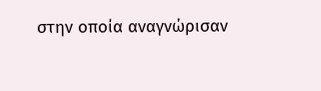στην οποία αναγνώρισαν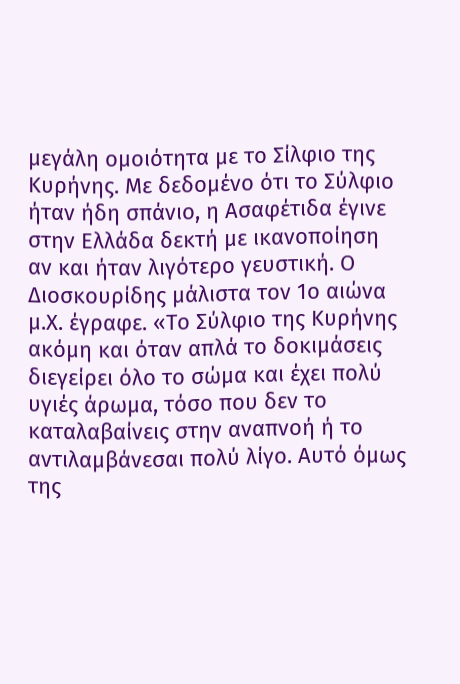μεγάλη ομοιότητα με το Σίλφιο της Κυρήνης. Με δεδομένο ότι το Σύλφιο ήταν ήδη σπάνιο, η Ασαφέτιδα έγινε στην Ελλάδα δεκτή με ικανοποίηση αν και ήταν λιγότερο γευστική. Ο Διοσκουρίδης μάλιστα τον 1ο αιώνα μ.Χ. έγραφε. «Το Σύλφιο της Κυρήνης  ακόμη και όταν απλά το δοκιμάσεις διεγείρει όλο το σώμα και έχει πολύ υγιές άρωμα, τόσο που δεν το καταλαβαίνεις στην αναπνοή ή το αντιλαμβάνεσαι πολύ λίγο. Αυτό όμως της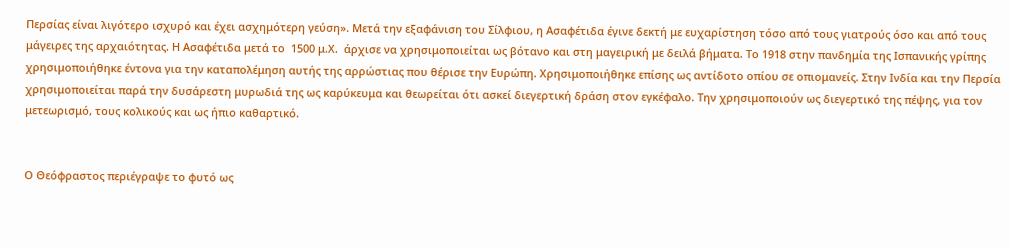Περσίας είναι λιγότερο ισχυρό και έχει ασχημότερη γεύση». Μετά την εξαφάνιση του Σίλφιου, η Ασαφέτιδα έγινε δεκτή με ευχαρίστηση τόσο από τους γιατρούς όσο και από τους μάγειρες της αρχαιότητας. Η Ασαφέτιδα μετά το  1500 μ.Χ.  άρχισε να χρησιμοποιείται ως βότανο και στη μαγειρική με δειλά βήματα. Το 1918 στην πανδημία της Ισπανικής γρίπης χρησιμοποιήθηκε έντονα για την καταπολέμηση αυτής της αρρώστιας που θέρισε την Ευρώπη. Χρησιμοποιήθηκε επίσης ως αντίδοτο οπίου σε οπιομανείς. Στην Ινδία και την Περσία χρησιμοποιείται παρά την δυσάρεστη μυρωδιά της ως καρύκευμα και θεωρείται ότι ασκεί διεγερτική δράση στον εγκέφαλο. Την χρησιμοποιούν ως διεγερτικό της πέψης, για τον μετεωρισμό, τους κολικούς και ως ήπιο καθαρτικό.


Ο Θεόφραστος περιέγραψε το φυτό ως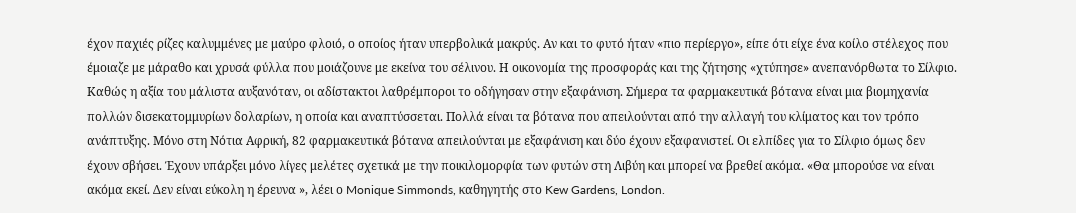έχον παχιές ρίζες καλυμμένες με μαύρο φλοιό, ο οποίος ήταν υπερβολικά μακρύς. Αν και το φυτό ήταν «πιο περίεργο», είπε ότι είχε ένα κοίλο στέλεχος που έμοιαζε με μάραθο και χρυσά φύλλα που μοιάζουνε με εκείνα του σέλινου. Η οικονομία της προσφοράς και της ζήτησης «χτύπησε» ανεπανόρθωτα το Σίλφιο. Καθώς η αξία του μάλιστα αυξανόταν, οι αδίστακτοι λαθρέμποροι το οδήγησαν στην εξαφάνιση. Σήμερα τα φαρμακευτικά βότανα είναι μια βιομηχανία πολλών δισεκατομμυρίων δολαρίων, η οποία και αναπτύσσεται. Πολλά είναι τα βότανα που απειλούνται από την αλλαγή του κλίματος και τον τρόπο ανάπτυξης. Μόνο στη Νότια Αφρική, 82 φαρμακευτικά βότανα απειλούνται με εξαφάνιση και δύο έχουν εξαφανιστεί. Οι ελπίδες για το Σίλφιο όμως δεν έχουν σβήσει. Έχουν υπάρξει μόνο λίγες μελέτες σχετικά με την ποικιλομορφία των φυτών στη Λιβύη και μπορεί να βρεθεί ακόμα. «Θα μπορούσε να είναι ακόμα εκεί. Δεν είναι εύκολη η έρευνα », λέει ο Monique Simmonds, καθηγητής στο Kew Gardens, London.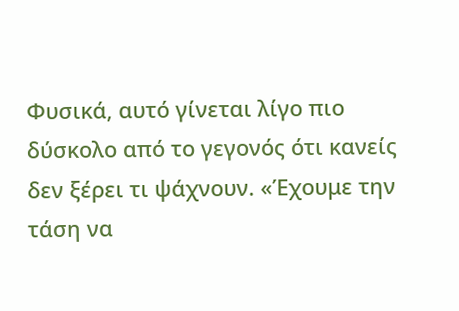Φυσικά, αυτό γίνεται λίγο πιο δύσκολο από το γεγονός ότι κανείς δεν ξέρει τι ψάχνουν. «Έχουμε την τάση να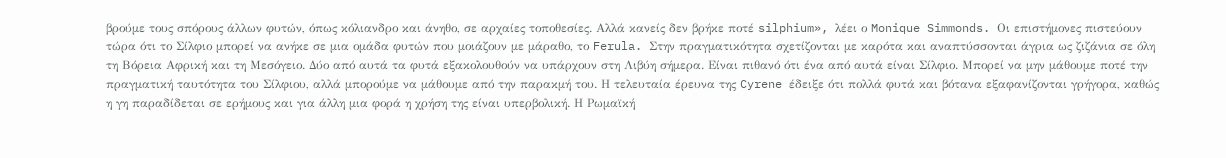βρούμε τους σπόρους άλλων φυτών, όπως κόλιανδρο και άνηθο, σε αρχαίες τοποθεσίες. Αλλά κανείς δεν βρήκε ποτέ silphium», λέει ο Monique Simmonds. Οι επιστήμονες πιστεύουν τώρα ότι το Σίλφιο μπορεί να ανήκε σε μια ομάδα φυτών που μοιάζουν με μάραθο, το Ferula. Στην πραγματικότητα σχετίζονται με καρότα και αναπτύσσονται άγρια ως ζιζάνια σε όλη τη Βόρεια Αφρική και τη Μεσόγειο. Δύο από αυτά τα φυτά εξακολουθούν να υπάρχουν στη Λιβύη σήμερα. Είναι πιθανό ότι ένα από αυτά είναι Σίλφιο. Μπορεί να μην μάθουμε ποτέ την πραγματική ταυτότητα του Σίλφιου, αλλά μπορούμε να μάθουμε από την παρακμή του. Η τελευταία έρευνα της Cyrene έδειξε ότι πολλά φυτά και βότανα εξαφανίζονται γρήγορα, καθώς η γη παραδίδεται σε ερήμους και για άλλη μια φορά η χρήση της είναι υπερβολική. Η Ρωμαϊκή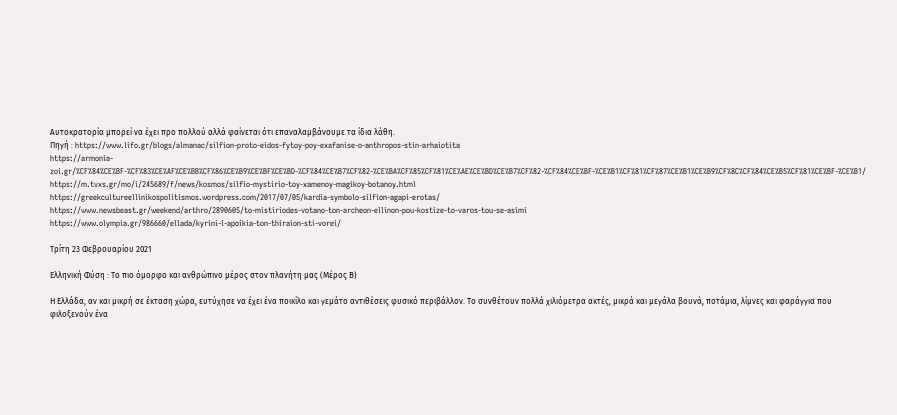Αυτοκρατορία μπορεί να έχει προ πολλού αλλά φαίνεται ότι επαναλαμβάνουμε τα ίδια λάθη.
Πηγή : https://www.lifo.gr/blogs/almanac/silfion-proto-eidos-fytoy-poy-exafanise-o-anthropos-stin-arhaiotita
https://armonia-zoi.gr/%CF%84%CE%BF-%CF%83%CE%AF%CE%BB%CF%86%CE%B9%CE%BF%CE%BD-%CF%84%CE%B7%CF%82-%CE%BA%CF%85%CF%81%CE%AE%CE%BD%CE%B7%CF%82-%CF%84%CE%BF-%CE%B1%CF%81%CF%87%CE%B1%CE%B9%CF%8C%CF%84%CE%B5%CF%81%CE%BF-%CE%B1/
https://m.tvxs.gr/mo/i/245689/f/news/kosmos/silfio-mystirio-toy-xamenoy-magikoy-botanoy.html
https://greekcultureellinikospolitismos.wordpress.com/2017/07/05/kardia-symbolo-silfion-agapi-erotas/
https://www.newsbeast.gr/weekend/arthro/2890605/to-mistiriodes-votano-ton-archeon-ellinon-pou-kostize-to-varos-tou-se-asimi
https://www.olympia.gr/986660/ellada/kyrini-i-apoikia-ton-thiraion-sti-vorei/

Τρίτη 23 Φεβρουαρίου 2021

Ελληνική Φύση : Το πιο όμορφο και ανθρώπινο μέρος στον πλανήτη μας (Μέρος Β)

Η Ελλάδα, αν και μικρή σε έκταση χώρα, ευτύχησε να έχει ένα ποικίλο και γεμάτο αντιθέσεις φυσικό περιβάλλον. Το συνθέτουν πολλά χιλιόμετρα ακτές, μικρά και μεγάλα βουνά, ποτάμια, λίμνες και φαράγγια που φιλοξενούν ένα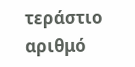τεράστιο αριθμό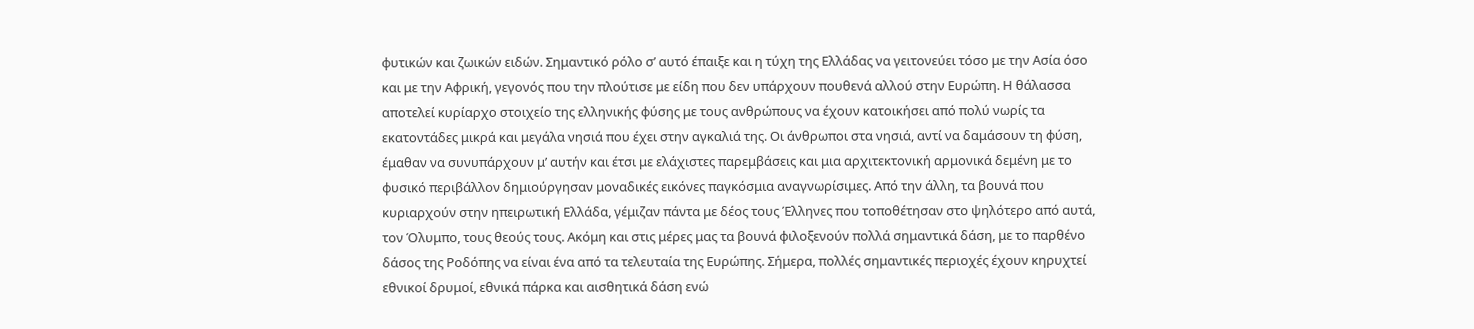φυτικών και ζωικών ειδών. Σημαντικό ρόλο σ’ αυτό έπαιξε και η τύχη της Ελλάδας να γειτονεύει τόσο με την Ασία όσο και με την Αφρική, γεγονός που την πλούτισε με είδη που δεν υπάρχουν πουθενά αλλού στην Ευρώπη. Η θάλασσα αποτελεί κυρίαρχο στοιχείο της ελληνικής φύσης με τους ανθρώπους να έχουν κατοικήσει από πολύ νωρίς τα εκατοντάδες μικρά και μεγάλα νησιά που έχει στην αγκαλιά της. Οι άνθρωποι στα νησιά, αντί να δαμάσουν τη φύση, έμαθαν να συνυπάρχουν μ’ αυτήν και έτσι με ελάχιστες παρεμβάσεις και μια αρχιτεκτονική αρμονικά δεμένη με το φυσικό περιβάλλον δημιούργησαν μοναδικές εικόνες παγκόσμια αναγνωρίσιμες. Από την άλλη, τα βουνά που κυριαρχούν στην ηπειρωτική Ελλάδα, γέμιζαν πάντα με δέος τους Έλληνες που τοποθέτησαν στο ψηλότερο από αυτά, τον Όλυμπο, τους θεούς τους. Ακόμη και στις μέρες μας τα βουνά φιλοξενούν πολλά σημαντικά δάση, με το παρθένο δάσος της Ροδόπης να είναι ένα από τα τελευταία της Ευρώπης. Σήμερα, πολλές σημαντικές περιοχές έχουν κηρυχτεί εθνικοί δρυμοί, εθνικά πάρκα και αισθητικά δάση ενώ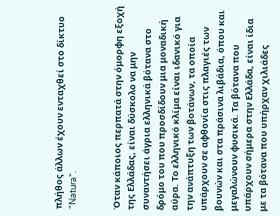πλήθος άλλων έχουν ενταχθεί στο δίκτυο “Natura”.


Όταν κάποιος περπατά στην όμορφη εξοχή της Ελλάδας, είναι δύσκολο να μην συναντήσει άγρια ελληνικά βότανα στο δρόμο του που προσδίδουν μια μοναδική αύρα. Το ελληνικό κλίμα είναι ιδανικό για την ανάπτυξη των βοτάνων, τα οποία υπάρχουν σε αφθονία στις πλαγιές των βουνών και στα πράσινα λιβάδια, όπου και μεγαλώνουν φυσικά. Τα βότανα που υπάρχουν σήμερα στην Ελλάδα, είναι ίδια με τα βότανα που υπήρχαν χιλιάδες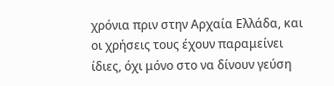χρόνια πριν στην Αρχαία Ελλάδα, και οι χρήσεις τους έχουν παραμείνει ίδιες, όχι μόνο στο να δίνουν γεύση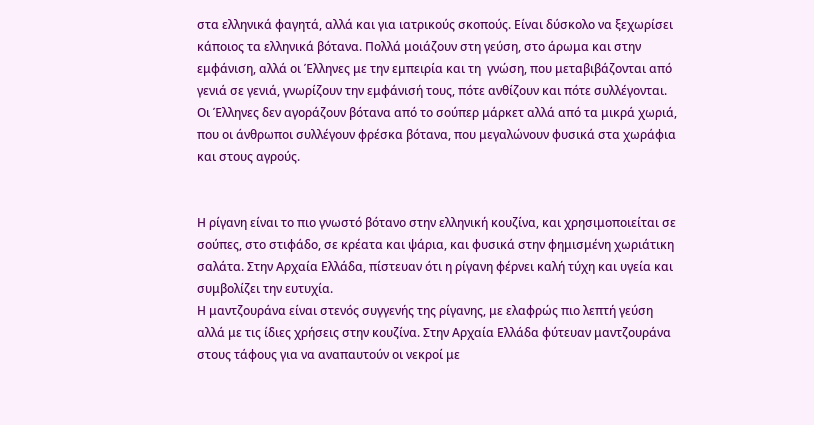στα ελληνικά φαγητά, αλλά και για ιατρικούς σκοπούς. Είναι δύσκολο να ξεχωρίσει κάποιος τα ελληνικά βότανα. Πολλά μοιάζουν στη γεύση, στο άρωμα και στην εμφάνιση, αλλά οι Έλληνες με την εμπειρία και τη  γνώση, που μεταβιβάζονται από γενιά σε γενιά, γνωρίζουν την εμφάνισή τους, πότε ανθίζουν και πότε συλλέγονται. Οι Έλληνες δεν αγοράζουν βότανα από το σούπερ μάρκετ αλλά από τα μικρά χωριά, που οι άνθρωποι συλλέγουν φρέσκα βότανα, που μεγαλώνουν φυσικά στα χωράφια και στους αγρούς.


Η ρίγανη είναι το πιο γνωστό βότανο στην ελληνική κουζίνα, και χρησιμοποιείται σε σούπες, στο στιφάδο, σε κρέατα και ψάρια, και φυσικά στην φημισμένη χωριάτικη σαλάτα. Στην Αρχαία Ελλάδα, πίστευαν ότι η ρίγανη φέρνει καλή τύχη και υγεία και συμβολίζει την ευτυχία.
Η μαντζουράνα είναι στενός συγγενής της ρίγανης, με ελαφρώς πιο λεπτή γεύση αλλά με τις ίδιες χρήσεις στην κουζίνα. Στην Αρχαία Ελλάδα φύτευαν μαντζουράνα στους τάφους για να αναπαυτούν οι νεκροί με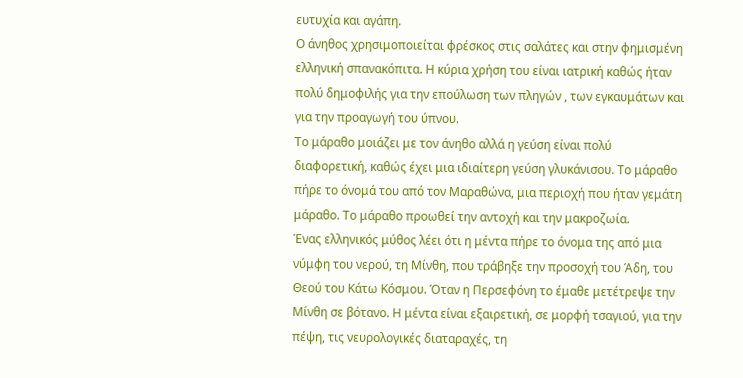ευτυχία και αγάπη.
Ο άνηθος χρησιμοποιείται φρέσκος στις σαλάτες και στην φημισμένη ελληνική σπανακόπιτα. Η κύρια χρήση του είναι ιατρική καθώς ήταν πολύ δημοφιλής για την επούλωση των πληγών , των εγκαυμάτων και για την προαγωγή του ύπνου.
Το μάραθο μοιάζει με τον άνηθο αλλά η γεύση είναι πολύ διαφορετική, καθώς έχει μια ιδιαίτερη γεύση γλυκάνισου. Το μάραθο πήρε το όνομά του από τον Μαραθώνα, μια περιοχή που ήταν γεμάτη μάραθο. Το μάραθο προωθεί την αντοχή και την μακροζωία.
Ένας ελληνικός μύθος λέει ότι η μέντα πήρε το όνομα της από μια νύμφη του νερού, τη Μίνθη, που τράβηξε την προσοχή του Άδη, του Θεού του Κάτω Κόσμου. Όταν η Περσεφόνη το έμαθε μετέτρεψε την Μίνθη σε βότανο. Η μέντα είναι εξαιρετική, σε μορφή τσαγιού, για την πέψη, τις νευρολογικές διαταραχές, τη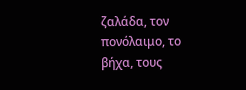ζαλάδα, τον πονόλαιμο, το βήχα, τους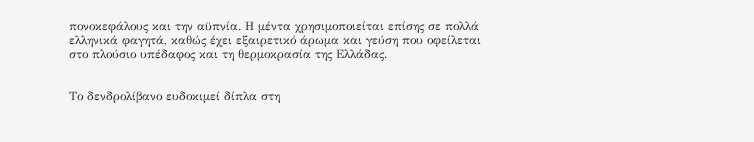πονοκεφάλους και την αϋπνία. Η μέντα χρησιμοποιείται επίσης σε πολλά ελληνικά φαγητά, καθώς έχει εξαιρετικό άρωμα και γεύση που οφείλεται στο πλούσιο υπέδαφος και τη θερμοκρασία της Ελλάδας.


Το δενδρολίβανο ευδοκιμεί δίπλα στη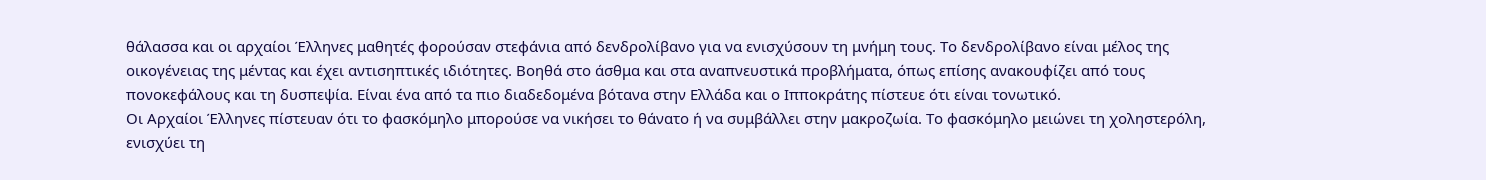θάλασσα και οι αρχαίοι Έλληνες μαθητές φορούσαν στεφάνια από δενδρολίβανο για να ενισχύσουν τη μνήμη τους. Το δενδρολίβανο είναι μέλος της οικογένειας της μέντας και έχει αντισηπτικές ιδιότητες. Βοηθά στο άσθμα και στα αναπνευστικά προβλήματα, όπως επίσης ανακουφίζει από τους πονοκεφάλους και τη δυσπεψία. Είναι ένα από τα πιο διαδεδομένα βότανα στην Ελλάδα και ο Ιπποκράτης πίστευε ότι είναι τονωτικό.
Οι Αρχαίοι Έλληνες πίστευαν ότι το φασκόμηλο μπορούσε να νικήσει το θάνατο ή να συμβάλλει στην μακροζωία. Το φασκόμηλο μειώνει τη χοληστερόλη, ενισχύει τη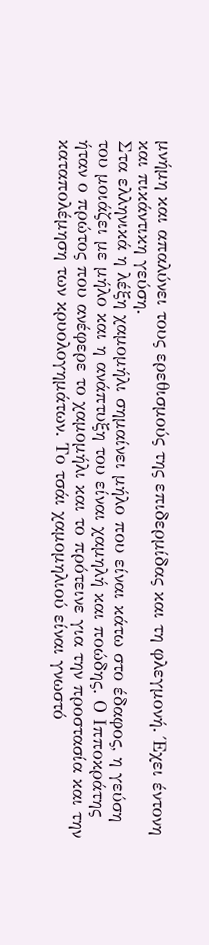μνήμη και απαλύνει τους ερεθισμούς της επιδερμίδας και τη φλεγμονή. Έχει έντονη και πικάντικη γεύση.
Στα ελληνικά η λέξη χαμομήλι σημαίνει μήλο που είναι κάτω στο έδαφος, η γεύση του μοιάζει με μήλο και η ανάπτυξη του είναι χαμηλή και ποώδης. Ο Ιπποκράτης ήταν ο πρώτος που ανέφερε το χαμομήλι και το πρότεινε για την προστασία και την καταπολέμηση των κρυολογημάτων. Το τσάι χαμομηλιού είναι γνωστό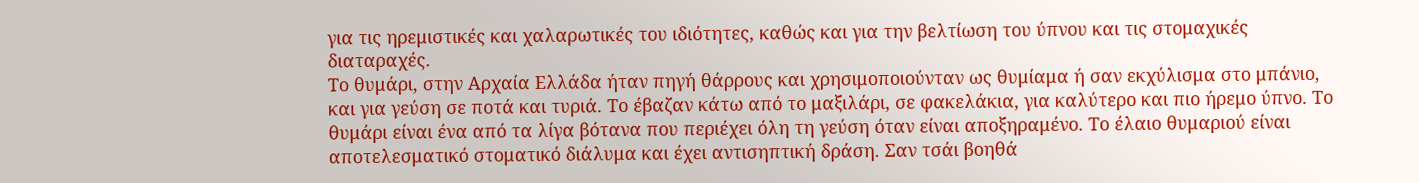για τις ηρεμιστικές και χαλαρωτικές του ιδιότητες, καθώς και για την βελτίωση του ύπνου και τις στομαχικές διαταραχές.
Το θυμάρι, στην Αρχαία Ελλάδα ήταν πηγή θάρρους και χρησιμοποιούνταν ως θυμίαμα ή σαν εκχύλισμα στο μπάνιο, και για γεύση σε ποτά και τυριά. Το έβαζαν κάτω από το μαξιλάρι, σε φακελάκια, για καλύτερο και πιο ήρεμο ύπνο. Το θυμάρι είναι ένα από τα λίγα βότανα που περιέχει όλη τη γεύση όταν είναι αποξηραμένο. Το έλαιο θυμαριού είναι αποτελεσματικό στοματικό διάλυμα και έχει αντισηπτική δράση. Σαν τσάι βοηθά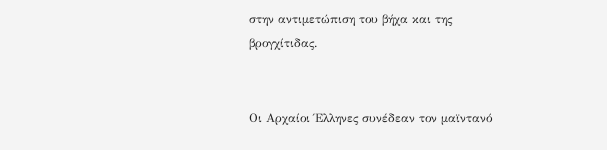στην αντιμετώπιση του βήχα και της βρογχίτιδας.


Οι Αρχαίοι Έλληνες συνέδεαν τον μαϊντανό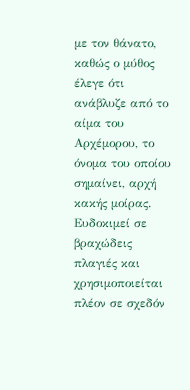με τον θάνατο, καθώς ο μύθος έλεγε ότι ανάβλυζε από το αίμα του Αρχέμορου, το όνομα του οποίου σημαίνει, αρχή κακής μοίρας. Ευδοκιμεί σε βραχώδεις πλαγιές και χρησιμοποιείται πλέον σε σχεδόν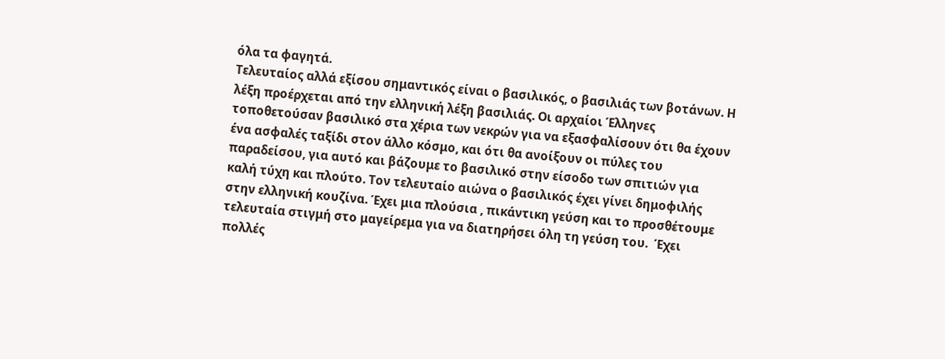όλα τα φαγητά.
Τελευταίος αλλά εξίσου σημαντικός είναι ο βασιλικός, ο βασιλιάς των βοτάνων. Η λέξη προέρχεται από την ελληνική λέξη βασιλιάς. Οι αρχαίοι Έλληνες τοποθετούσαν βασιλικό στα χέρια των νεκρών για να εξασφαλίσουν ότι θα έχουν ένα ασφαλές ταξίδι στον άλλο κόσμο, και ότι θα ανοίξουν οι πύλες του παραδείσου, για αυτό και βάζουμε το βασιλικό στην είσοδο των σπιτιών για καλή τύχη και πλούτο. Τον τελευταίο αιώνα ο βασιλικός έχει γίνει δημοφιλής στην ελληνική κουζίνα. Έχει μια πλούσια , πικάντικη γεύση και το προσθέτουμε τελευταία στιγμή στο μαγείρεμα για να διατηρήσει όλη τη γεύση του.  Έχει πολλές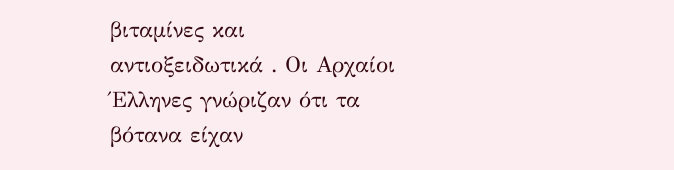βιταμίνες και αντιοξειδωτικά . Οι Αρχαίοι Έλληνες γνώριζαν ότι τα βότανα είχαν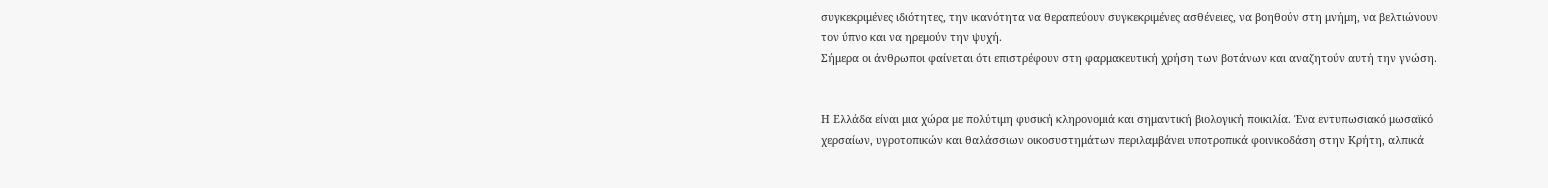συγκεκριμένες ιδιότητες, την ικανότητα να θεραπεύουν συγκεκριμένες ασθένειες, να βοηθούν στη μνήμη, να βελτιώνουν τον ύπνο και να ηρεμούν την ψυχή.
Σήμερα οι άνθρωποι φαίνεται ότι επιστρέφουν στη φαρμακευτική χρήση των βοτάνων και αναζητούν αυτή την γνώση.


Η Ελλάδα είναι μια χώρα με πολύτιμη φυσική κληρονομιά και σημαντική βιολογική ποικιλία. Ένα εντυπωσιακό μωσαϊκό χερσαίων, υγροτοπικών και θαλάσσιων οικοσυστημάτων περιλαμβάνει υποτροπικά φοινικοδάση στην Κρήτη, αλπικά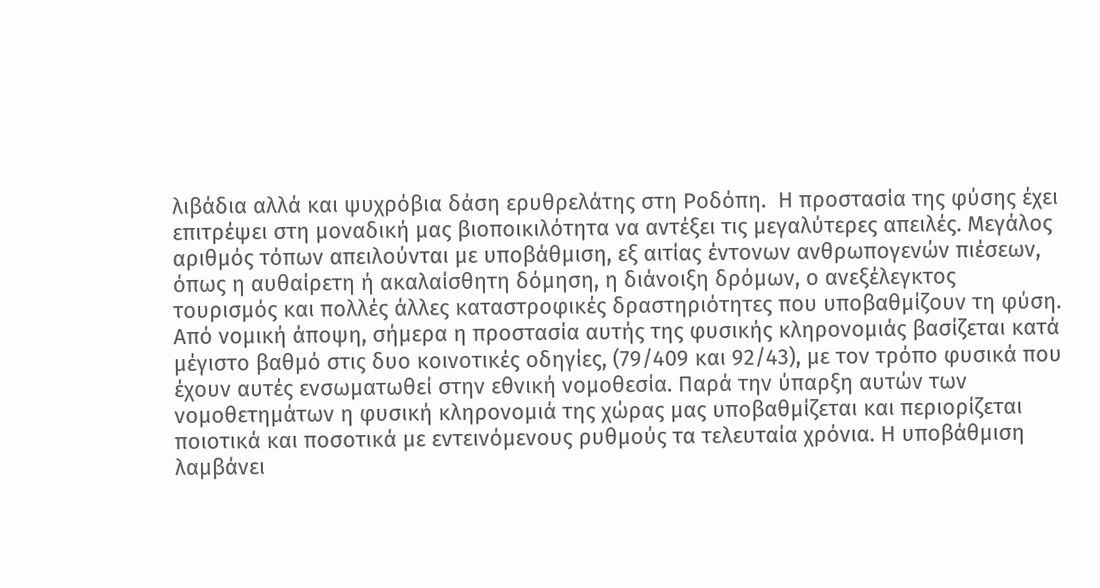λιβάδια αλλά και ψυχρόβια δάση ερυθρελάτης στη Ροδόπη.  Η προστασία της φύσης έχει επιτρέψει στη μοναδική μας βιοποικιλότητα να αντέξει τις μεγαλύτερες απειλές. Μεγάλος αριθμός τόπων απειλούνται με υποβάθμιση, εξ αιτίας έντονων ανθρωπογενών πιέσεων, όπως η αυθαίρετη ή ακαλαίσθητη δόμηση, η διάνοιξη δρόμων, ο ανεξέλεγκτος τουρισμός και πολλές άλλες καταστροφικές δραστηριότητες που υποβαθμίζουν τη φύση.  Από νομική άποψη, σήμερα η προστασία αυτής της φυσικής κληρονομιάς βασίζεται κατά μέγιστο βαθμό στις δυο κοινοτικές οδηγίες, (79/409 και 92/43), με τον τρόπο φυσικά που έχουν αυτές ενσωματωθεί στην εθνική νομοθεσία. Παρά την ύπαρξη αυτών των νομοθετημάτων η φυσική κληρονομιά της χώρας μας υποβαθμίζεται και περιορίζεται ποιοτικά και ποσοτικά με εντεινόμενους ρυθμούς τα τελευταία χρόνια. Η υποβάθμιση λαμβάνει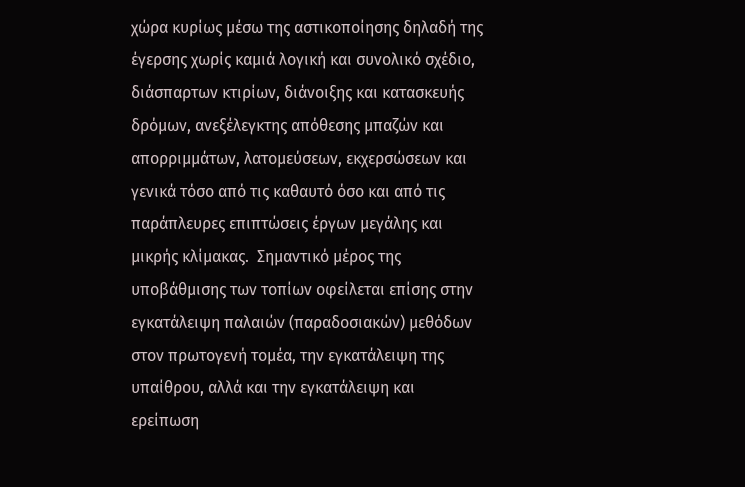χώρα κυρίως μέσω της αστικοποίησης δηλαδή της έγερσης χωρίς καμιά λογική και συνολικό σχέδιο, διάσπαρτων κτιρίων, διάνοιξης και κατασκευής δρόμων, ανεξέλεγκτης απόθεσης μπαζών και απορριμμάτων, λατομεύσεων, εκχερσώσεων και γενικά τόσο από τις καθαυτό όσο και από τις παράπλευρες επιπτώσεις έργων μεγάλης και μικρής κλίμακας.  Σημαντικό μέρος της υποβάθμισης των τοπίων οφείλεται επίσης στην εγκατάλειψη παλαιών (παραδοσιακών) μεθόδων στον πρωτογενή τομέα, την εγκατάλειψη της υπαίθρου, αλλά και την εγκατάλειψη και ερείπωση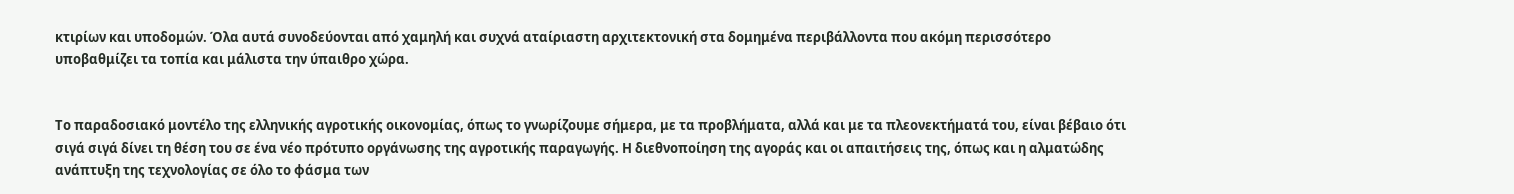κτιρίων και υποδομών. Όλα αυτά συνοδεύονται από χαμηλή και συχνά αταίριαστη αρχιτεκτονική στα δομημένα περιβάλλοντα που ακόμη περισσότερο υποβαθμίζει τα τοπία και μάλιστα την ύπαιθρο χώρα.


Το παραδοσιακό μοντέλο της ελληνικής αγροτικής οικονομίας, όπως το γνωρίζουμε σήμερα, με τα προβλήματα, αλλά και με τα πλεονεκτήματά του, είναι βέβαιο ότι σιγά σιγά δίνει τη θέση του σε ένα νέο πρότυπο οργάνωσης της αγροτικής παραγωγής. Η διεθνοποίηση της αγοράς και οι απαιτήσεις της, όπως και η αλματώδης ανάπτυξη της τεχνολογίας σε όλο το φάσμα των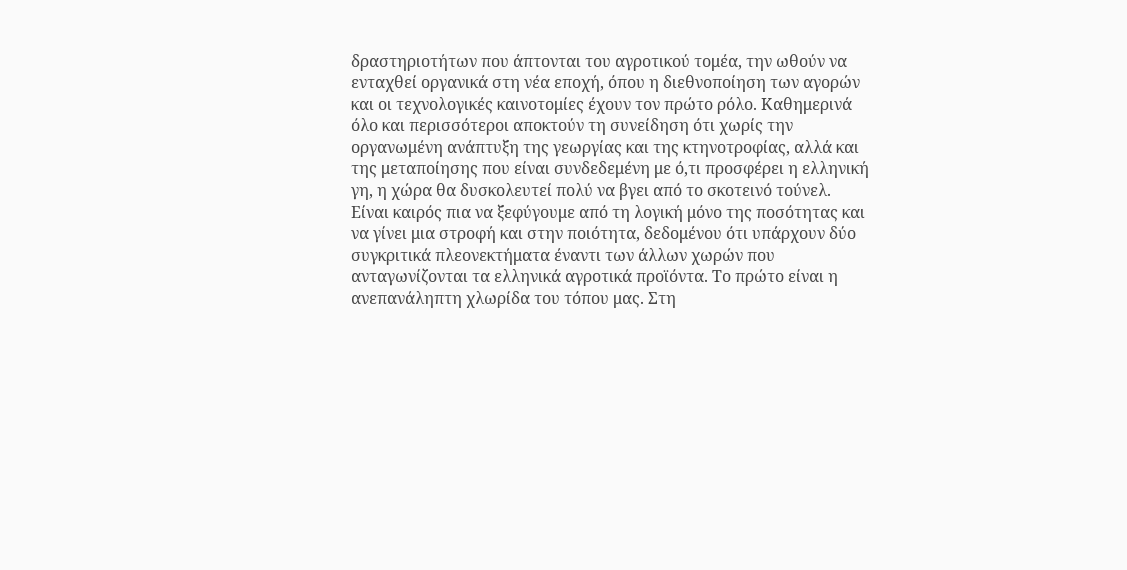δραστηριοτήτων που άπτονται του αγροτικού τομέα, την ωθούν να ενταχθεί οργανικά στη νέα εποχή, όπου η διεθνοποίηση των αγορών και οι τεχνολογικές καινοτομίες έχουν τον πρώτο ρόλο. Καθημερινά όλο και περισσότεροι αποκτούν τη συνείδηση ότι χωρίς την οργανωμένη ανάπτυξη της γεωργίας και της κτηνοτροφίας, αλλά και της μεταποίησης που είναι συνδεδεμένη με ό,τι προσφέρει η ελληνική γη, η χώρα θα δυσκολευτεί πολύ να βγει από το σκοτεινό τούνελ. Είναι καιρός πια να ξεφύγουμε από τη λογική μόνο της ποσότητας και να γίνει μια στροφή και στην ποιότητα, δεδομένου ότι υπάρχουν δύο συγκριτικά πλεονεκτήματα έναντι των άλλων χωρών που ανταγωνίζονται τα ελληνικά αγροτικά προϊόντα. Το πρώτο είναι η ανεπανάληπτη χλωρίδα του τόπου μας. Στη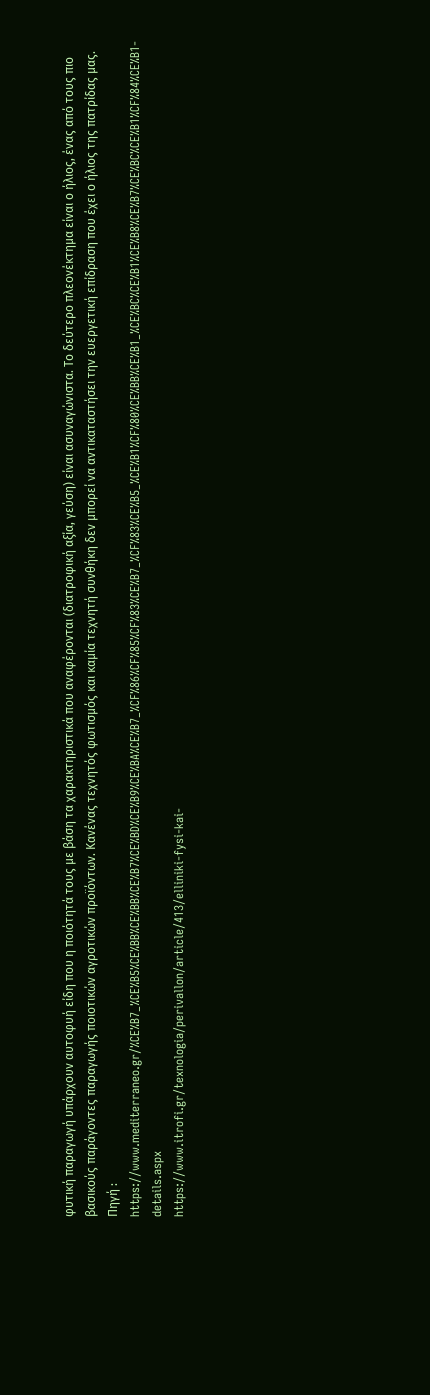φυτική παραγωγή υπάρχουν αυτοφυή είδη που η ποιότητά τους με βάση τα χαρακτηριστικά που αναφέρονται (διατροφική αξία, γεύση) είναι ασυναγώνιστα. Το δεύτερο πλεονέκτημα είναι ο ήλιος, ένας από τους πιο βασικούς παράγοντες παραγωγής ποιοτικών αγροτικών προϊόντων. Κανένας τεχνητός φωτισμός και καμία τεχνητή συνθήκη δεν μπορεί να αντικαταστήσει την ευεργετική επίδραση που έχει ο ήλιος της πατρίδας μας.
Πηγή : https://www.mediterraneo.gr/%CE%B7_%CE%B5%CE%BB%CE%BB%CE%B7%CE%BD%CE%B9%CE%BA%CE%B7_%CF%86%CF%85%CF%83%CE%B7_%CF%83%CE%B5_%CE%B1%CF%80%CE%BB%CE%B1_%CE%BC%CE%B1%CE%B8%CE%B7%CE%BC%CE%B1%CF%84%CE%B1-details.aspx
https://www.itrofi.gr/texnologia/perivallon/article/413/elliniki-fysi-kai-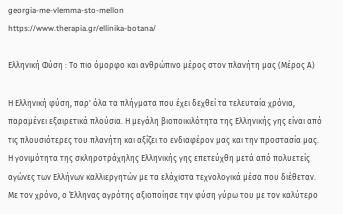georgia-me-vlemma-sto-mellon
https://www.therapia.gr/ellinika-botana/

Ελληνική Φύση : Το πιο όμορφο και ανθρώπινο μέρος στον πλανήτη μας (Μέρος Α)

Η Ελληνική φύση, παρ' όλα τα πλήγματα που έχει δεχθεί τα τελευταία χρόνια, παραμένει εξαιρετικά πλούσια. Η μεγάλη βιοποικιλότητα της Ελληνικής γης είναι από τις πλουσιότερες του πλανήτη και αξίζει το ενδιαφέρον μας και την προστασία μας. Η γονιμότητα της σκληροτράχηλης Ελληνικής γης επετεύχθη μετά από πολυετείς αγώνες των Ελλήνων καλλιεργητών με τα ελάχιστα τεχνολογικά μέσα που διέθεταν. Με τον χρόνο, ο Έλληνας αγρότης αξιοποίησε την φύση γύρω του με τον καλύτερο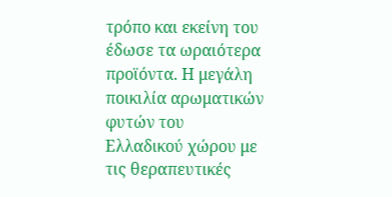τρόπο και εκείνη του έδωσε τα ωραιότερα προϊόντα. Η μεγάλη ποικιλία αρωματικών φυτών του Ελλαδικού χώρου με τις θεραπευτικές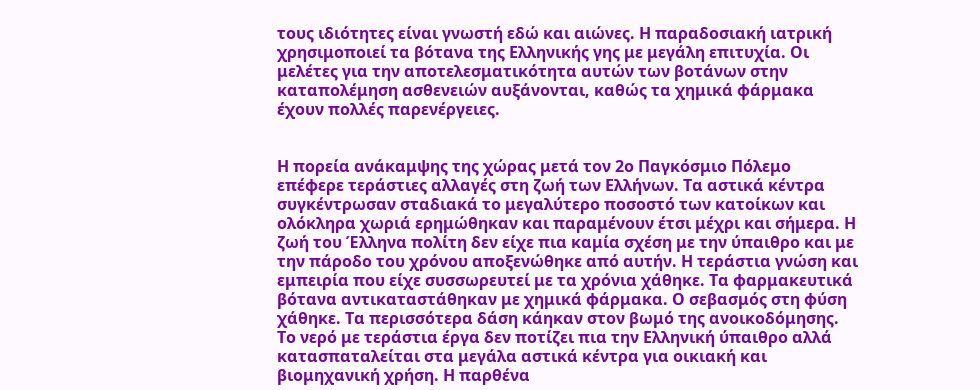τους ιδιότητες είναι γνωστή εδώ και αιώνες. Η παραδοσιακή ιατρική χρησιμοποιεί τα βότανα της Ελληνικής γης με μεγάλη επιτυχία. Οι μελέτες για την αποτελεσματικότητα αυτών των βοτάνων στην καταπολέμηση ασθενειών αυξάνονται, καθώς τα χημικά φάρμακα έχουν πολλές παρενέργειες.


Η πορεία ανάκαμψης της χώρας μετά τον 2ο Παγκόσμιο Πόλεμο επέφερε τεράστιες αλλαγές στη ζωή των Ελλήνων. Τα αστικά κέντρα συγκέντρωσαν σταδιακά το μεγαλύτερο ποσοστό των κατοίκων και ολόκληρα χωριά ερημώθηκαν και παραμένουν έτσι μέχρι και σήμερα. Η ζωή του Έλληνα πολίτη δεν είχε πια καμία σχέση με την ύπαιθρο και με την πάροδο του χρόνου αποξενώθηκε από αυτήν. Η τεράστια γνώση και εμπειρία που είχε συσσωρευτεί με τα χρόνια χάθηκε. Τα φαρμακευτικά βότανα αντικαταστάθηκαν με χημικά φάρμακα. Ο σεβασμός στη φύση χάθηκε. Τα περισσότερα δάση κάηκαν στον βωμό της ανοικοδόμησης. Το νερό με τεράστια έργα δεν ποτίζει πια την Ελληνική ύπαιθρο αλλά κατασπαταλείται στα μεγάλα αστικά κέντρα για οικιακή και βιομηχανική χρήση. Η παρθένα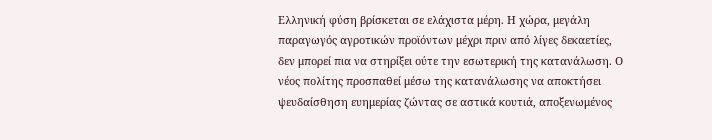Ελληνική φύση βρίσκεται σε ελάχιστα μέρη. Η χώρα, μεγάλη παραγωγός αγροτικών προϊόντων μέχρι πριν από λίγες δεκαετίες, δεν μπορεί πια να στηρίξει ούτε την εσωτερική της κατανάλωση. Ο νέος πολίτης προσπαθεί μέσω της κατανάλωσης να αποκτήσει ψευδαίσθηση ευημερίας ζώντας σε αστικά κουτιά, αποξενωμένος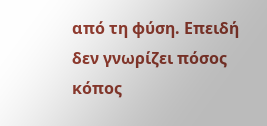από τη φύση. Επειδή δεν γνωρίζει πόσος κόπος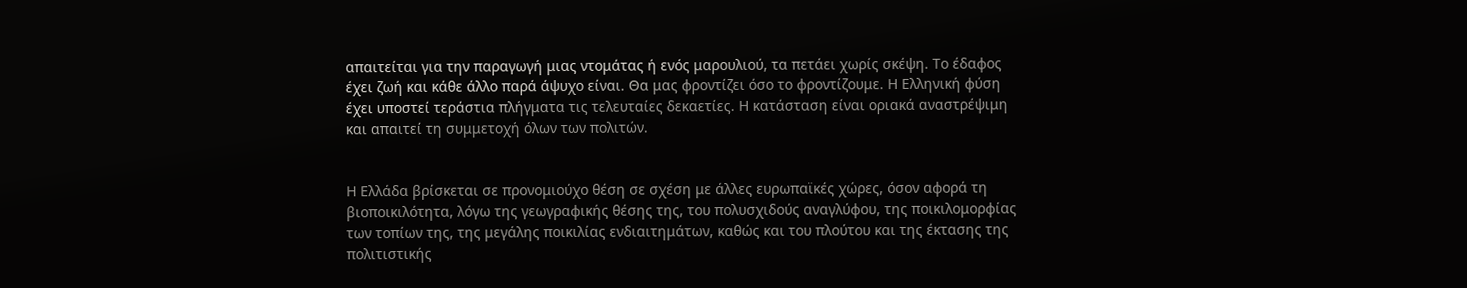απαιτείται για την παραγωγή μιας ντομάτας ή ενός μαρουλιού, τα πετάει χωρίς σκέψη. Το έδαφος έχει ζωή και κάθε άλλο παρά άψυχο είναι. Θα μας φροντίζει όσο το φροντίζουμε. Η Ελληνική φύση έχει υποστεί τεράστια πλήγματα τις τελευταίες δεκαετίες. Η κατάσταση είναι οριακά αναστρέψιμη και απαιτεί τη συμμετοχή όλων των πολιτών.


Η Ελλάδα βρίσκεται σε προνομιούχο θέση σε σχέση με άλλες ευρωπαϊκές χώρες, όσον αφορά τη βιοποικιλότητα, λόγω της γεωγραφικής θέσης της, του πολυσχιδούς αναγλύφου, της ποικιλομορφίας των τοπίων της, της μεγάλης ποικιλίας ενδιαιτημάτων, καθώς και του πλούτου και της έκτασης της πολιτιστικής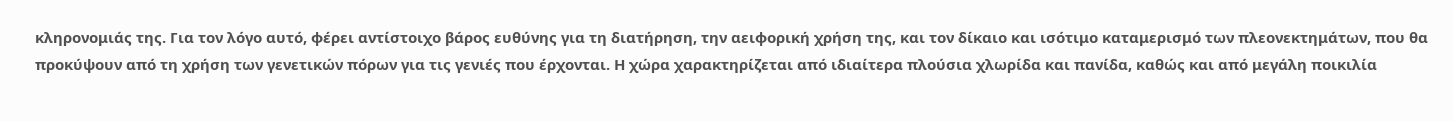κληρονομιάς της. Για τον λόγο αυτό, φέρει αντίστοιχο βάρος ευθύνης για τη διατήρηση, την αειφορική χρήση της, και τον δίκαιο και ισότιμο καταμερισμό των πλεονεκτημάτων, που θα προκύψουν από τη χρήση των γενετικών πόρων για τις γενιές που έρχονται. Η χώρα χαρακτηρίζεται από ιδιαίτερα πλούσια χλωρίδα και πανίδα, καθώς και από μεγάλη ποικιλία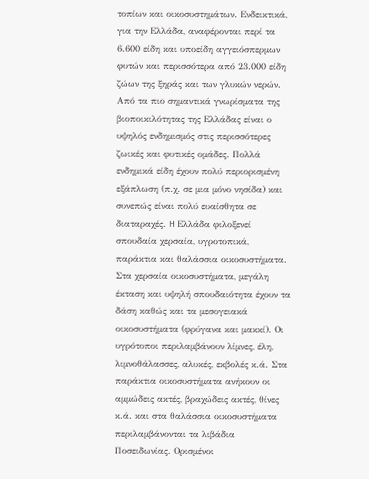τοπίων και οικοσυστημάτων. Ενδεικτικά, για την Ελλάδα, αναφέρονται περί τα 6.600 είδη και υποείδη αγγειόσπερμων φυτών και περισσότερα από 23.000 είδη ζώων της ξηράς και των γλυκών νερών. Από τα πιο σημαντικά γνωρίσματα της βιοποικιλότητας της Ελλάδας είναι ο υψηλός ενδημισμός στις περισσότερες ζωικές και φυτικές ομάδες. Πολλά ενδημικά είδη έχουν πολύ περιορισμένη εξάπλωση (π.χ. σε μια μόνο νησίδα) και συνεπώς είναι πολύ ευαίσθητα σε διαταραχές. H Ελλάδα φιλοξενεί σπουδαία χερσαία, υγροτοπικά, παράκτια και θαλάσσια οικοσυστήματα. Στα χερσαία οικοσυστήματα, μεγάλη έκταση και υψηλή σπουδαιότητα έχουν τα δάση καθώς και τα μεσογειακά οικοσυστήματα (φρύγανα και μακκί). Οι υγρότοποι περιλαμβάνουν λίμνες, έλη, λιμνοθάλασσες, αλυκές, εκβολές κ.ά. Στα παράκτια οικοσυστήματα ανήκουν οι αμμώδεις ακτές, βραχώδεις ακτές, θίνες κ.ά. και στα θαλάσσια οικοσυστήματα περιλαμβάνονται τα λιβάδια Ποσειδωνίας. Ορισμένοι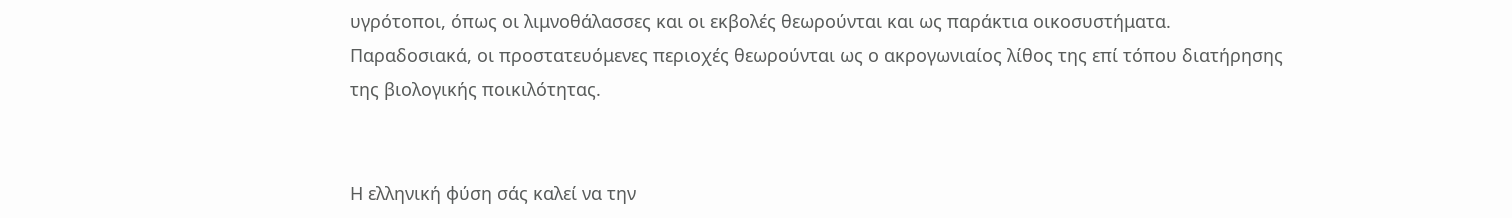υγρότοποι, όπως οι λιμνοθάλασσες και οι εκβολές θεωρούνται και ως παράκτια οικοσυστήματα. Παραδοσιακά, οι προστατευόμενες περιοχές θεωρούνται ως ο ακρογωνιαίος λίθος της επί τόπου διατήρησης της βιολογικής ποικιλότητας.


Η ελληνική φύση σάς καλεί να την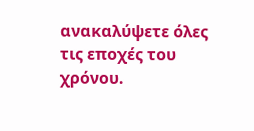ανακαλύψετε όλες τις εποχές του χρόνου.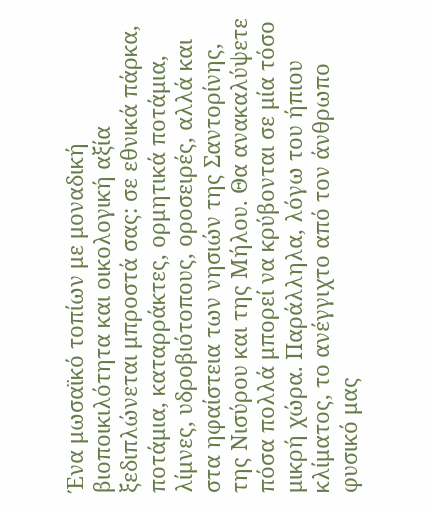Ένα μωσαϊκό τοπίων με μοναδική βιοποικιλότητα και οικολογική αξία ξεδιπλώνεται μπροστά σας: σε εθνικά πάρκα, ποτάμια, καταρράκτες, ορμητικά ποτάμια, λίμνες, υδροβιότοπους, οροσειρές, αλλά και στα ηφαίστεια των νησιών της Σαντορίνης, της Νισύρου και της Μήλου. Θα ανακαλύψετε πόσα πολλά μπορεί να κρύβονται σε μία τόσο μικρή χώρα. Παράλληλα, λόγω του ήπιου κλίματος, το ανέγγιχτο από τον άνθρωπο φυσικό μας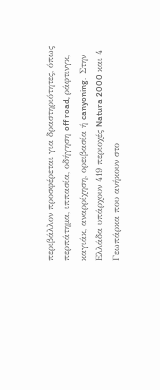περιβάλλον προσφέρεται για δραστηριότητες, όπως περπάτημα, ιππασία, οδήγηση off road, ράφτινγκ, καγιάκ, αναρρίχηση, ορειβασία ή canyoning.  Στην Ελλάδα υπάρχουν 419 περιοχές Natura 2000 και 4 Γεωπάρκα που ανήκουν στο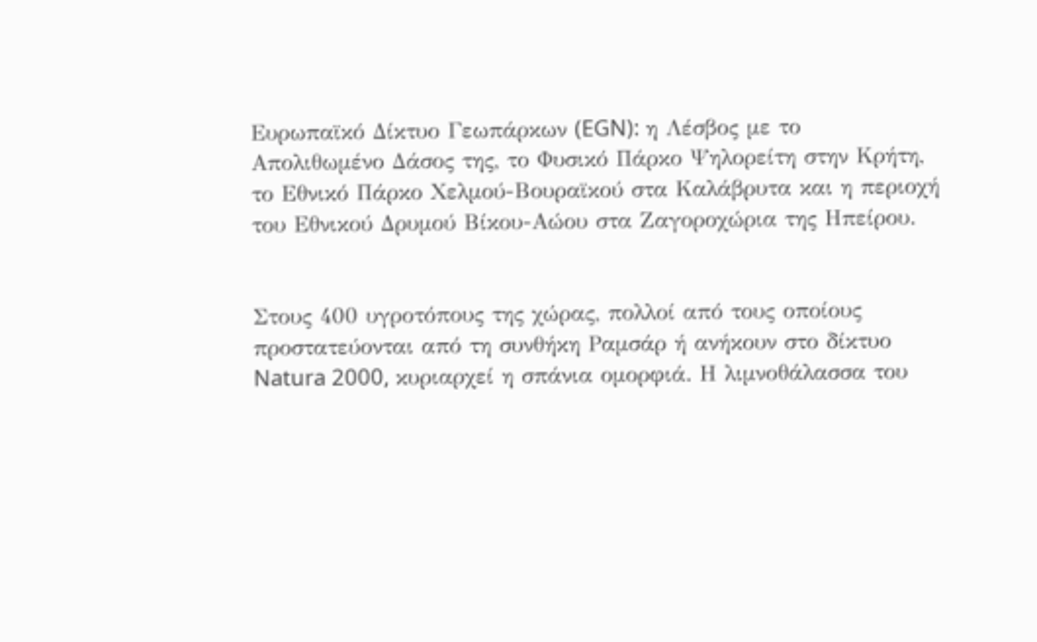Ευρωπαϊκό Δίκτυο Γεωπάρκων (EGN): η Λέσβος με το Απολιθωμένο Δάσος της, το Φυσικό Πάρκο Ψηλορείτη στην Κρήτη, το Εθνικό Πάρκο Χελμού-Βουραϊκού στα Καλάβρυτα και η περιοχή του Εθνικού Δρυμού Βίκου-Αώου στα Ζαγοροχώρια της Ηπείρου.


Στους 400 υγροτόπους της χώρας, πολλοί από τους οποίους προστατεύονται από τη συνθήκη Ραμσάρ ή ανήκουν στο δίκτυο Natura 2000, κυριαρχεί η σπάνια ομορφιά. Η λιμνοθάλασσα του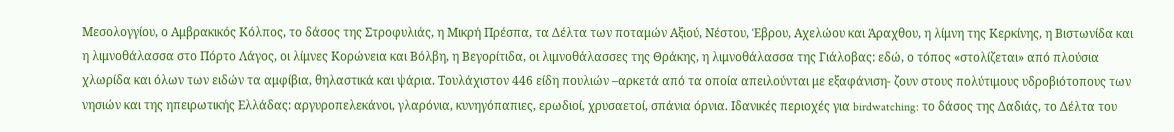Μεσολογγίου, ο Αμβρακικός Κόλπος, το δάσος της Στροφυλιάς, η Μικρή Πρέσπα, τα Δέλτα των ποταμών Αξιού, Νέστου, Έβρου, Αχελώου και Άραχθου, η λίμνη της Κερκίνης, η Βιστωνίδα και η λιμνοθάλασσα στο Πόρτο Λάγος, οι λίμνες Κορώνεια και Βόλβη, η Βεγορίτιδα, οι λιμνοθάλασσες της Θράκης, η λιμνοθάλασσα της Γιάλοβας: εδώ, ο τόπος «στολίζεται» από πλούσια χλωρίδα και όλων των ειδών τα αμφίβια, θηλαστικά και ψάρια. Τουλάχιστον 446 είδη πουλιών –αρκετά από τα οποία απειλούνται με εξαφάνιση- ζουν στους πολύτιμους υδροβιότοπους των νησιών και της ηπειρωτικής Ελλάδας: αργυροπελεκάνοι, γλαρόνια, κυνηγόπαπιες, ερωδιοί, χρυσαετοί, σπάνια όρνια. Ιδανικές περιοχές για birdwatching: το δάσος της Δαδιάς, το Δέλτα του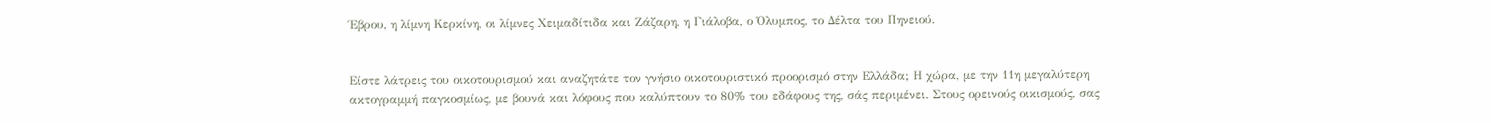Έβρου, η λίμνη Κερκίνη, οι λίμνες Χειμαδίτιδα και Ζάζαρη, η Γιάλοβα, ο Όλυμπος, το Δέλτα του Πηνειού.


Είστε λάτρεις του οικοτουρισμού και αναζητάτε τον γνήσιο οικοτουριστικό προορισμό στην Ελλάδα; Η χώρα, με την 11η μεγαλύτερη ακτογραμμή παγκοσμίως, με βουνά και λόφους που καλύπτουν το 80% του εδάφους της, σάς περιμένει. Στους ορεινούς οικισμούς, σας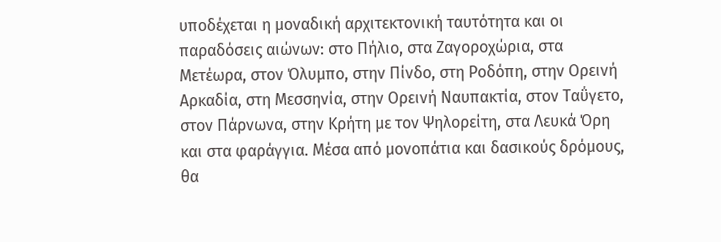υποδέχεται η μοναδική αρχιτεκτονική ταυτότητα και οι παραδόσεις αιώνων: στο Πήλιο, στα Ζαγοροχώρια, στα Μετέωρα, στον Όλυμπο, στην Πίνδο, στη Ροδόπη, στην Ορεινή Αρκαδία, στη Μεσσηνία, στην Ορεινή Ναυπακτία, στον Ταΰγετο, στον Πάρνωνα, στην Κρήτη με τον Ψηλορείτη, στα Λευκά Όρη και στα φαράγγια. Μέσα από μονοπάτια και δασικούς δρόμους, θα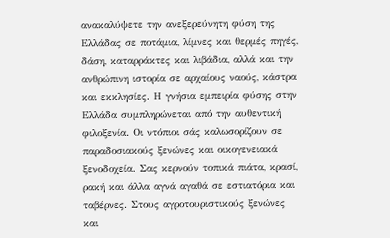ανακαλύψετε την ανεξερεύνητη φύση της Ελλάδας σε ποτάμια, λίμνες και θερμές πηγές, δάση, καταρράκτες και λιβάδια, αλλά και την ανθρώπινη ιστορία σε αρχαίους ναούς, κάστρα και εκκλησίες. Η γνήσια εμπειρία φύσης στην Ελλάδα συμπληρώνεται από την αυθεντική φιλοξενία. Οι ντόπιοι σάς καλωσορίζουν σε παραδοσιακούς ξενώνες και οικογενειακά ξενοδοχεία. Σας κερνούν τοπικά πιάτα, κρασί, ρακή και άλλα αγνά αγαθά σε εστιατόρια και ταβέρνες. Στους αγροτουριστικούς ξενώνες και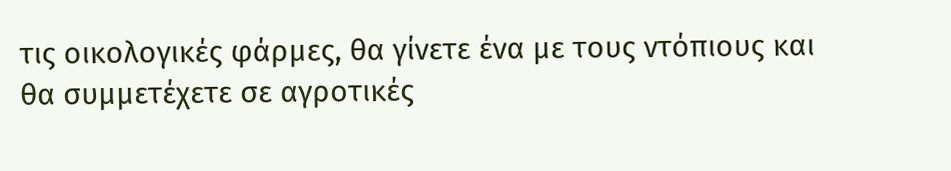τις οικολογικές φάρμες, θα γίνετε ένα με τους ντόπιους και θα συμμετέχετε σε αγροτικές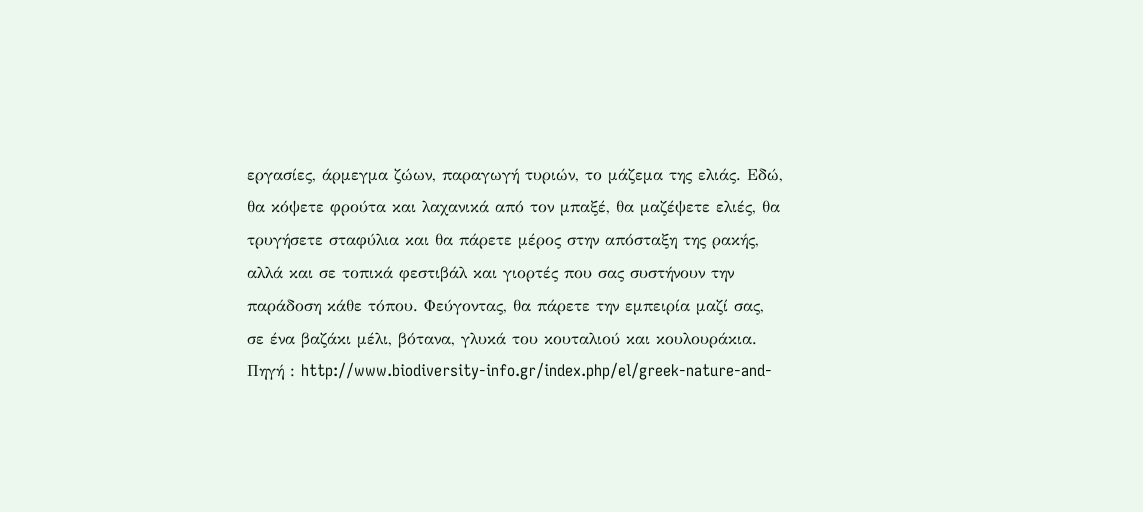εργασίες, άρμεγμα ζώων, παραγωγή τυριών, το μάζεμα της ελιάς. Εδώ, θα κόψετε φρούτα και λαχανικά από τον μπαξέ, θα μαζέψετε ελιές, θα τρυγήσετε σταφύλια και θα πάρετε μέρος στην απόσταξη της ρακής, αλλά και σε τοπικά φεστιβάλ και γιορτές που σας συστήνουν την παράδοση κάθε τόπου. Φεύγοντας, θα πάρετε την εμπειρία μαζί σας, σε ένα βαζάκι μέλι, βότανα, γλυκά του κουταλιού και κουλουράκια.
Πηγή : http://www.biodiversity-info.gr/index.php/el/greek-nature-and-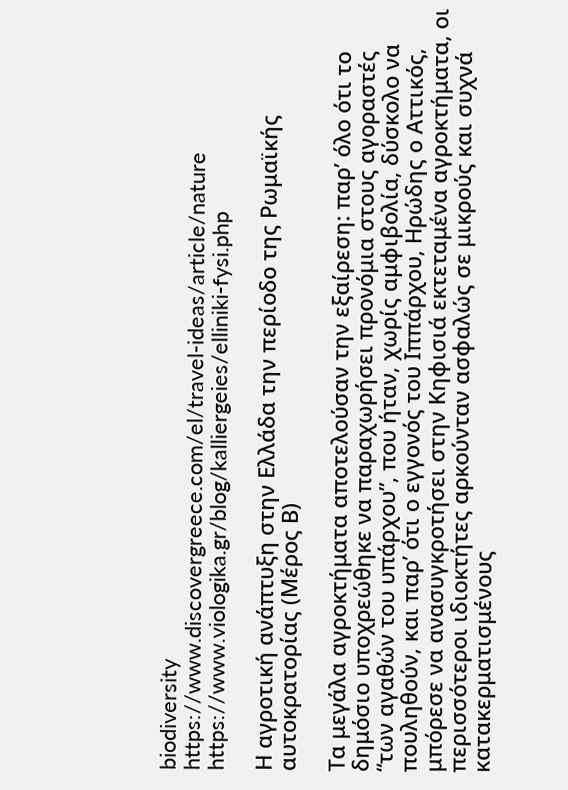biodiversity
https://www.discovergreece.com/el/travel-ideas/article/nature
https://www.viologika.gr/blog/kalliergeies/elliniki-fysi.php

Η αγροτική ανάπτυξη στην Ελλάδα την περίοδο της Ρωμαϊκής αυτοκρατορίας (Μέρος Β)

Τα μεγάλα αγροκτήματα αποτελούσαν την εξαίρεση: παρ’ όλο ότι το δημόσιο υποχρεώθηκε να παραχωρήσει προνόμια στους αγοραστές “των αγαθών του υπάρχου”, που ήταν, χωρίς αμφιβολία, δύσκολο να πουληθούν, και παρ’ ότι ο εγγονός του Ιππάρχου, Ηρώδης ο Αττικός, μπόρεσε να ανασυγκροτήσει στην Κηφισιά εκτεταμένα αγροκτήματα, οι περισσότεροι ιδιοκτήτες αρκούνταν ασφαλώς σε μικρούς και συχνά κατακερματισμένους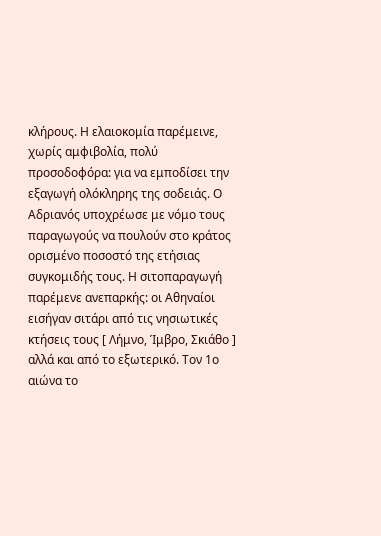κλήρους. Η ελαιοκομία παρέμεινε, χωρίς αμφιβολία, πολύ προσοδοφόρα: για να εμποδίσει την εξαγωγή ολόκληρης της σοδειάς. Ο Αδριανός υποχρέωσε με νόμο τους παραγωγούς να πουλούν στο κράτος ορισμένο ποσοστό της ετήσιας συγκομιδής τους. Η σιτοπαραγωγή παρέμενε ανεπαρκής: οι Αθηναίοι εισήγαν σιτάρι από τις νησιωτικές κτήσεις τους [ Λήμνο, Ίμβρο, Σκιάθο ] αλλά και από το εξωτερικό. Τον 1ο αιώνα το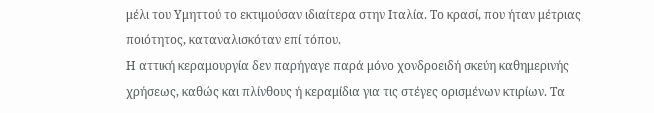μέλι του Υμηττού το εκτιμούσαν ιδιαίτερα στην Ιταλία. Το κρασί, που ήταν μέτριας ποιότητος, καταναλισκόταν επί τόπου.
Η αττική κεραμουργία δεν παρήγαγε παρά μόνο χονδροειδή σκεύη καθημερινής χρήσεως, καθώς και πλίνθους ή κεραμίδια για τις στέγες ορισμένων κτιρίων. Τα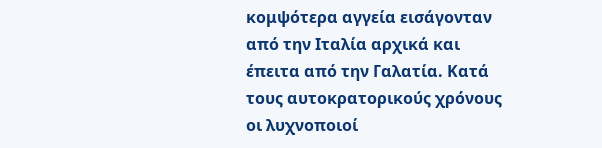κομψότερα αγγεία εισάγονταν από την Ιταλία αρχικά και έπειτα από την Γαλατία. Κατά τους αυτοκρατορικούς χρόνους οι λυχνοποιοί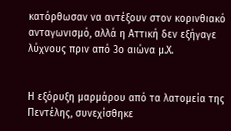κατόρθωσαν να αντέξουν στον κορινθιακό ανταγωνισμό, αλλά η Αττική δεν εξήγαγε λύχνους πριν από 3ο αιώνα μ.Χ.


Η εξόρυξη μαρμάρου από τα λατομεία της Πεντέλης, συνεχίσθηκε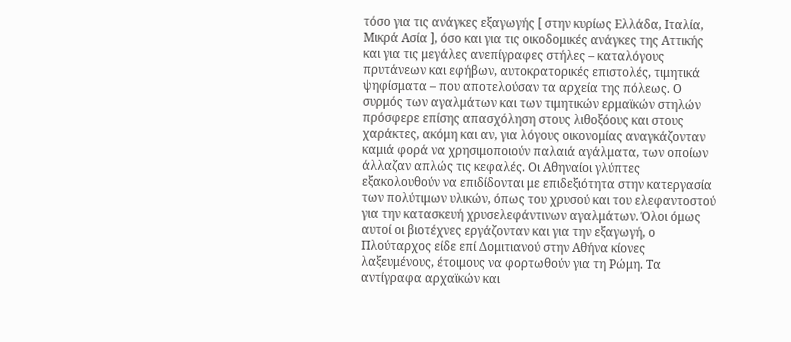τόσο για τις ανάγκες εξαγωγής [ στην κυρίως Ελλάδα, Ιταλία, Μικρά Ασία ], όσο και για τις οικοδομικές ανάγκες της Αττικής και για τις μεγάλες ανεπίγραφες στήλες – καταλόγους πρυτάνεων και εφήβων, αυτοκρατορικές επιστολές, τιμητικά ψηφίσματα – που αποτελούσαν τα αρχεία της πόλεως. Ο συρμός των αγαλμάτων και των τιμητικών ερμαϊκών στηλών πρόσφερε επίσης απασχόληση στους λιθοξόους και στους χαράκτες, ακόμη και αν, για λόγους οικονομίας αναγκάζονταν καμιά φορά να χρησιμοποιούν παλαιά αγάλματα, των οποίων άλλαζαν απλώς τις κεφαλές. Οι Αθηναίοι γλύπτες εξακολουθούν να επιδίδονται με επιδεξιότητα στην κατεργασία των πολύτιμων υλικών, όπως του χρυσού και του ελεφαντοστού για την κατασκευή χρυσελεφάντινων αγαλμάτων. Όλοι όμως αυτοί οι βιοτέχνες εργάζονταν και για την εξαγωγή, ο Πλούταρχος είδε επί Δομιτιανού στην Αθήνα κίονες λαξευμένους, έτοιμους να φορτωθούν για τη Ρώμη. Τα αντίγραφα αρχαϊκών και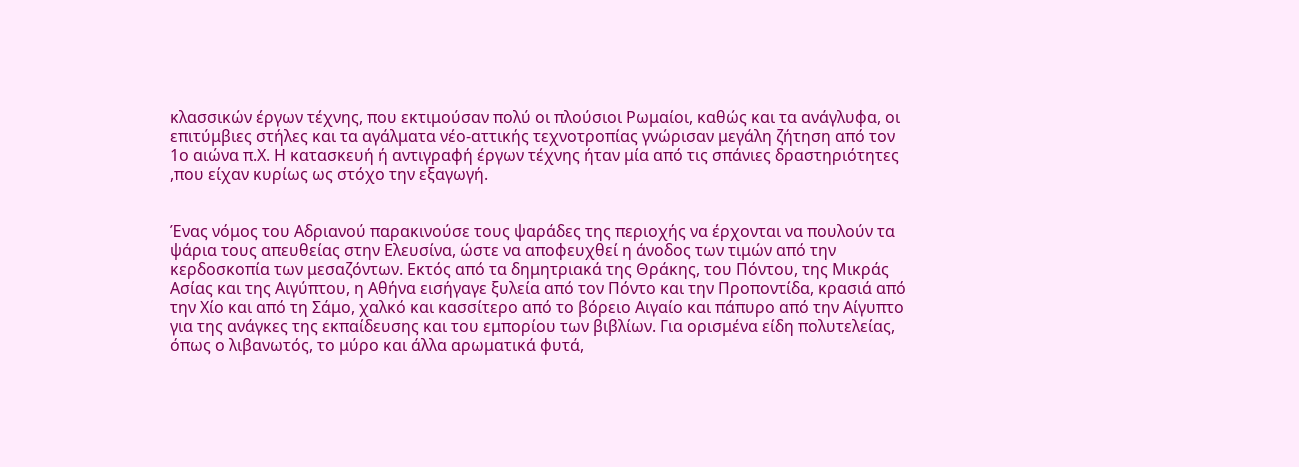κλασσικών έργων τέχνης, που εκτιμούσαν πολύ οι πλούσιοι Ρωμαίοι, καθώς και τα ανάγλυφα, οι επιτύμβιες στήλες και τα αγάλματα νέο-αττικής τεχνοτροπίας γνώρισαν μεγάλη ζήτηση από τον 1ο αιώνα π.Χ. Η κατασκευή ή αντιγραφή έργων τέχνης ήταν μία από τις σπάνιες δραστηριότητες ,που είχαν κυρίως ως στόχο την εξαγωγή.


Ένας νόμος του Αδριανού παρακινούσε τους ψαράδες της περιοχής να έρχονται να πουλούν τα ψάρια τους απευθείας στην Ελευσίνα, ώστε να αποφευχθεί η άνοδος των τιμών από την κερδοσκοπία των μεσαζόντων. Εκτός από τα δημητριακά της Θράκης, του Πόντου, της Μικράς Ασίας και της Αιγύπτου, η Αθήνα εισήγαγε ξυλεία από τον Πόντο και την Προποντίδα, κρασιά από την Χίο και από τη Σάμο, χαλκό και κασσίτερο από το βόρειο Αιγαίο και πάπυρο από την Αίγυπτο για της ανάγκες της εκπαίδευσης και του εμπορίου των βιβλίων. Για ορισμένα είδη πολυτελείας, όπως ο λιβανωτός, το μύρο και άλλα αρωματικά φυτά,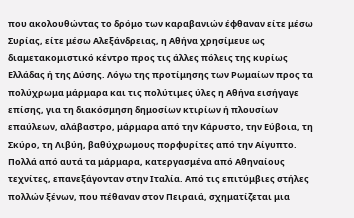που ακολουθώντας το δρόμο των καραβανιών έφθαναν είτε μέσω Συρίας, είτε μέσω Αλεξάνδρειας, η Αθήνα χρησίμευε ως διαμετακομιστικό κέντρο προς τις άλλες πόλεις της κυρίως Ελλάδας ή της Δύσης. Λόγω της προτίμησης των Ρωμαίων προς τα πολύχρωμα μάρμαρα και τις πολύτιμες ύλες η Αθήνα εισήγαγε επίσης, για τη διακόσμηση δημοσίων κτιρίων ή πλουσίων επαύλεων, αλάβαστρο, μάρμαρα από την Κάρυστο, την Εύβοια, τη Σκύρο, τη Λιβύη, βαθύχρωμους πορφυρίτες από την Αίγυπτο. Πολλά από αυτά τα μάρμαρα, κατεργασμένα από Αθηναίους τεχνίτες, επανεξάγονταν στην Ιταλία. Από τις επιτύμβιες στήλες πολλών ξένων, που πέθαναν στον Πειραιά, σχηματίζεται μια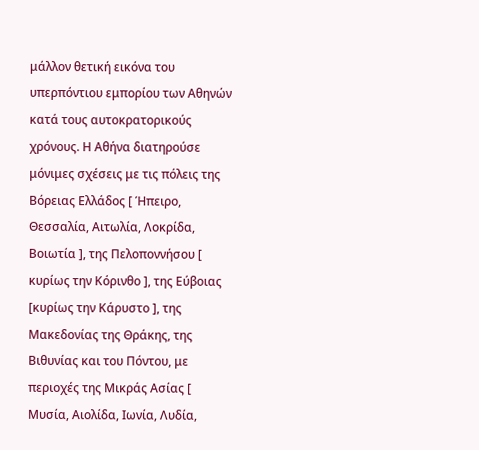μάλλον θετική εικόνα του υπερπόντιου εμπορίου των Αθηνών κατά τους αυτοκρατορικούς χρόνους. Η Αθήνα διατηρούσε μόνιμες σχέσεις με τις πόλεις της Βόρειας Ελλάδος [ Ήπειρο, Θεσσαλία, Αιτωλία, Λοκρίδα, Βοιωτία ], της Πελοποννήσου [ κυρίως την Κόρινθο ], της Εύβοιας [κυρίως την Κάρυστο ], της Μακεδονίας της Θράκης, της Βιθυνίας και του Πόντου, με περιοχές της Μικράς Ασίας [ Μυσία, Αιολίδα, Ιωνία, Λυδία,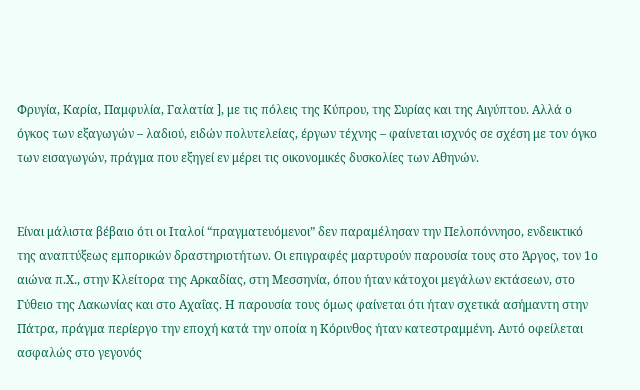Φρυγία, Καρία, Παμφυλία, Γαλατία ], με τις πόλεις της Κύπρου, της Συρίας και της Αιγύπτου. Αλλά ο όγκος των εξαγωγών – λαδιού, ειδών πολυτελείας, έργων τέχνης – φαίνεται ισχνός σε σχέση με τον όγκο των εισαγωγών, πράγμα που εξηγεί εν μέρει τις οικονομικές δυσκολίες των Αθηνών.


Είναι μάλιστα βέβαιο ότι οι Ιταλοί “πραγματευόμενοι” δεν παραμέλησαν την Πελοπόννησο, ενδεικτικό της αναπτύξεως εμπορικών δραστηριοτήτων. Οι επιγραφές μαρτυρούν παρουσία τους στο Άργος, τον 1ο αιώνα π.Χ., στην Κλείτορα της Αρκαδίας, στη Μεσσηνία, όπου ήταν κάτοχοι μεγάλων εκτάσεων, στο Γύθειο της Λακωνίας και στο Αχαΐας. Η παρουσία τους όμως φαίνεται ότι ήταν σχετικά ασήμαντη στην Πάτρα, πράγμα περίεργο την εποχή κατά την oποία η Κόρινθος ήταν κατεστραμμένη. Αυτό οφείλεται ασφαλώς στο γεγονός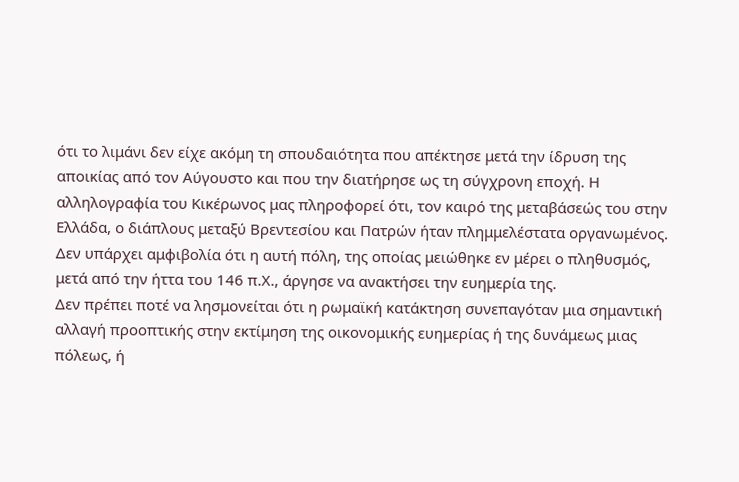ότι το λιμάνι δεν είχε ακόμη τη σπουδαιότητα που απέκτησε μετά την ίδρυση της αποικίας από τον Αύγουστο και που την διατήρησε ως τη σύγχρονη εποχή. Η αλληλογραφία του Κικέρωνος μας πληροφορεί ότι, τον καιρό της μεταβάσεώς του στην Ελλάδα, ο διάπλους μεταξύ Βρεντεσίου και Πατρών ήταν πλημμελέστατα οργανωμένος. Δεν υπάρχει αμφιβολία ότι η αυτή πόλη, της οποίας μειώθηκε εν μέρει ο πληθυσμός, μετά από την ήττα του 146 π.Χ., άργησε να ανακτήσει την ευημερία της.
Δεν πρέπει ποτέ να λησμονείται ότι η ρωμαϊκή κατάκτηση συνεπαγόταν μια σημαντική αλλαγή προοπτικής στην εκτίμηση της οικονομικής ευημερίας ή της δυνάμεως μιας πόλεως, ή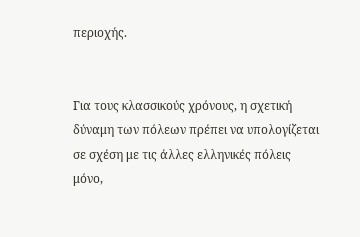περιοχής.


Για τους κλασσικούς χρόνους, η σχετική δύναμη των πόλεων πρέπει να υπολογίζεται σε σχέση με τις άλλες ελληνικές πόλεις μόνο,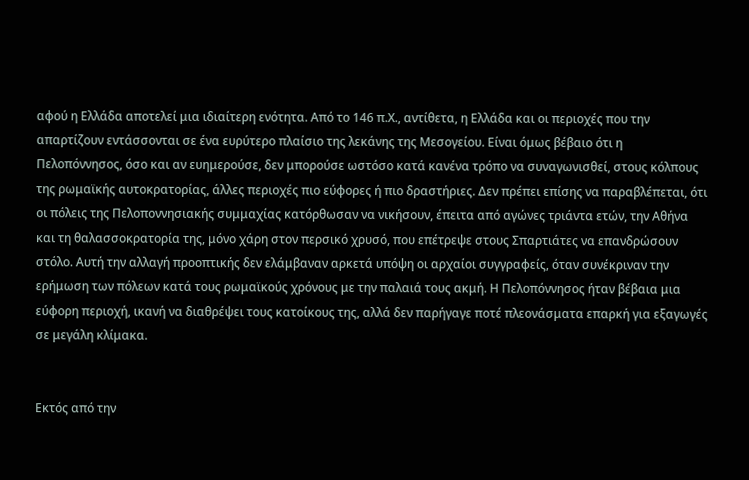αφού η Ελλάδα αποτελεί μια ιδιαίτερη ενότητα. Από το 146 π.Χ., αντίθετα, η Ελλάδα και οι περιοχές που την απαρτίζουν εντάσσονται σε ένα ευρύτερο πλαίσιο της λεκάνης της Μεσογείου. Είναι όμως βέβαιο ότι η Πελοπόννησος, όσο και αν ευημερούσε, δεν μπορούσε ωστόσο κατά κανένα τρόπο να συναγωνισθεί, στους κόλπους της ρωμαϊκής αυτοκρατορίας, άλλες περιοχές πιο εύφορες ή πιο δραστήριες. Δεν πρέπει επίσης να παραβλέπεται, ότι οι πόλεις της Πελοποννησιακής συμμαχίας κατόρθωσαν να νικήσουν, έπειτα από αγώνες τριάντα ετών, την Αθήνα και τη θαλασσοκρατορία της, μόνο χάρη στον περσικό χρυσό, που επέτρεψε στους Σπαρτιάτες να επανδρώσουν στόλο. Αυτή την αλλαγή προοπτικής δεν ελάμβαναν αρκετά υπόψη οι αρχαίοι συγγραφείς, όταν συνέκριναν την ερήμωση των πόλεων κατά τους ρωμαϊκούς χρόνους με την παλαιά τους ακμή. Η Πελοπόννησος ήταν βέβαια μια εύφορη περιοχή, ικανή να διαθρέψει τους κατοίκους της, αλλά δεν παρήγαγε ποτέ πλεονάσματα επαρκή για εξαγωγές σε μεγάλη κλίμακα.


Εκτός από την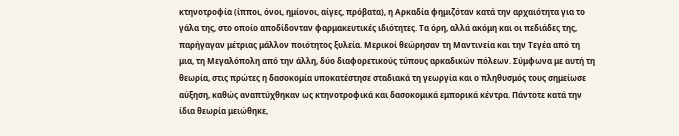κτηνοτροφία (ίπποι, όνοι, ημίονοι, αίγες, πρόβατα), η Αρκαδία φημιζόταν κατά την αρχαιότητα για το γάλα της, στο οποίο αποδίδονταν φαρμακευτικές ιδιότητες. Τα όρη, αλλά ακόμη και οι πεδιάδες της, παρήγαγαν μέτριας μάλλον ποιότητος ξυλεία. Μερικοί θεώρησαν τη Μαντινεία και την Τεγέα από τη μια, τη Μεγαλόπολη από την άλλη, δύο διαφορετικούς τύπους αρκαδικών πόλεων. Σύμφωνα με αυτή τη θεωρία, στις πρώτες η δασοκομία υποκατέστησε σταδιακά τη γεωργία και ο πληθυσμός τους σημείωσε αύξηση, καθώς αναπτύχθηκαν ως κτηνοτροφικά και δασοκομικά εμπορικά κέντρα. Πάντοτε κατά την ίδια θεωρία μειώθηκε,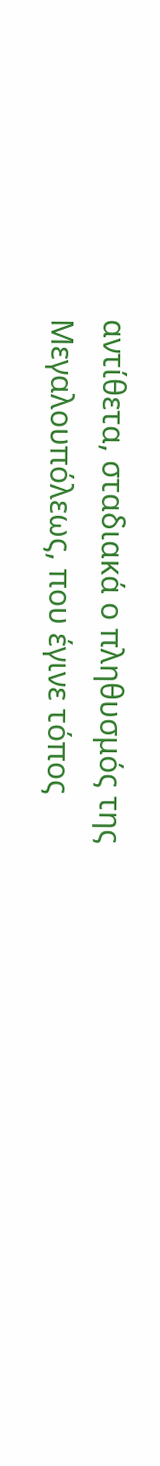αντίθετα, σταδιακά ο πληθυσμός της Μεγαλουπόλεως, που έγινε τόπος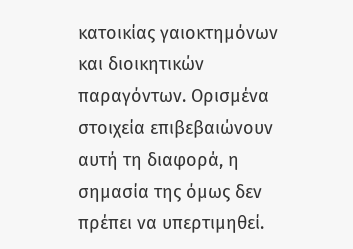κατοικίας γαιοκτημόνων και διοικητικών παραγόντων. Ορισμένα στοιχεία επιβεβαιώνουν αυτή τη διαφορά, η σημασία της όμως δεν πρέπει να υπερτιμηθεί.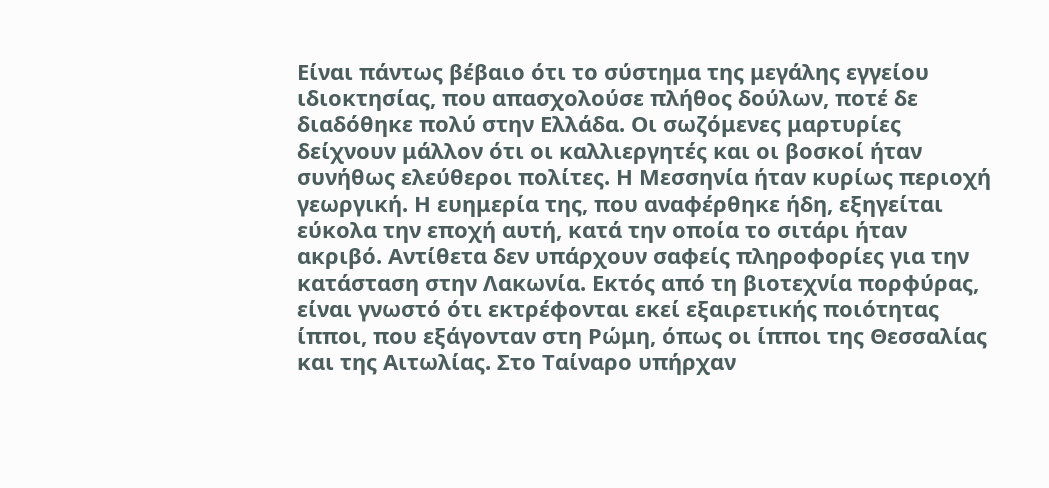Είναι πάντως βέβαιο ότι το σύστημα της μεγάλης εγγείου ιδιοκτησίας, που απασχολούσε πλήθος δούλων, ποτέ δε διαδόθηκε πολύ στην Ελλάδα. Οι σωζόμενες μαρτυρίες δείχνουν μάλλον ότι οι καλλιεργητές και οι βοσκοί ήταν συνήθως ελεύθεροι πολίτες. Η Μεσσηνία ήταν κυρίως περιοχή γεωργική. Η ευημερία της, που αναφέρθηκε ήδη, εξηγείται εύκολα την εποχή αυτή, κατά την οποία το σιτάρι ήταν ακριβό. Αντίθετα δεν υπάρχουν σαφείς πληροφορίες για την κατάσταση στην Λακωνία. Εκτός από τη βιοτεχνία πορφύρας, είναι γνωστό ότι εκτρέφονται εκεί εξαιρετικής ποιότητας ίπποι, που εξάγονταν στη Ρώμη, όπως οι ίπποι της Θεσσαλίας και της Αιτωλίας. Στο Tαίναρο υπήρχαν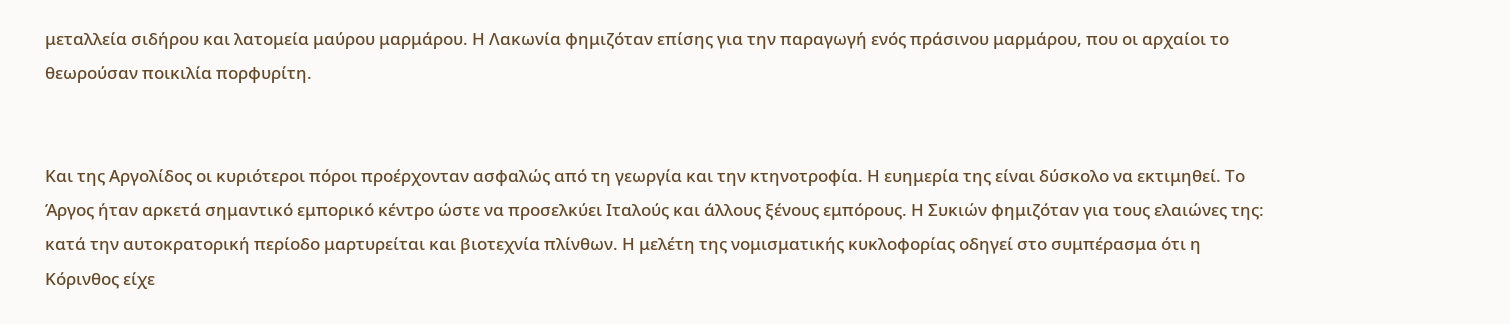μεταλλεία σιδήρου και λατομεία μαύρου μαρμάρου. Η Λακωνία φημιζόταν επίσης για την παραγωγή ενός πράσινου μαρμάρου, που οι αρχαίοι το θεωρούσαν ποικιλία πορφυρίτη.


Και της Αργολίδος οι κυριότεροι πόροι προέρχονταν ασφαλώς από τη γεωργία και την κτηνοτροφία. Η ευημερία της είναι δύσκολο να εκτιμηθεί. Το Άργος ήταν αρκετά σημαντικό εμπορικό κέντρο ώστε να προσελκύει Ιταλούς και άλλους ξένους εμπόρους. Η Συκιών φημιζόταν για τους ελαιώνες της: κατά την αυτοκρατορική περίοδο μαρτυρείται και βιοτεχνία πλίνθων. Η μελέτη της νομισματικής κυκλοφορίας οδηγεί στο συμπέρασμα ότι η Κόρινθος είχε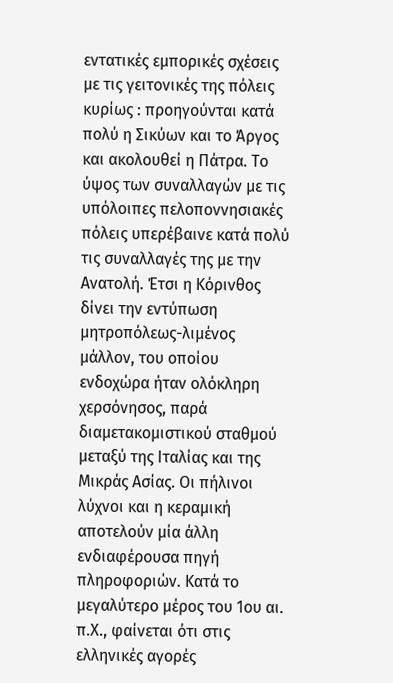εντατικές εμπορικές σχέσεις με τις γειτονικές της πόλεις κυρίως : προηγούνται κατά πολύ η Σικύων και το Άργος και ακολουθεί η Πάτρα. Το ύψος των συναλλαγών με τις υπόλοιπες πελοποννησιακές πόλεις υπερέβαινε κατά πολύ τις συναλλαγές της με την Ανατολή. Έτσι η Κόρινθος δίνει την εντύπωση μητροπόλεως-λιμένος μάλλον, του οποίου ενδοχώρα ήταν ολόκληρη χερσόνησος, παρά διαμετακομιστικού σταθμού μεταξύ της Ιταλίας και της Μικράς Ασίας. Οι πήλινοι λύχνοι και η κεραμική αποτελούν μία άλλη ενδιαφέρουσα πηγή πληροφοριών. Κατά το μεγαλύτερο μέρος του 1ου αι. π.Χ., φαίνεται ότι στις ελληνικές αγορές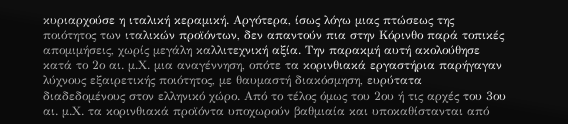κυριαρχούσε η ιταλική κεραμική. Αργότερα, ίσως λόγω μιας πτώσεως της ποιότητος των ιταλικών προϊόντων, δεν απαντούν πια στην Κόρινθο παρά τοπικές απομιμήσεις, χωρίς μεγάλη καλλιτεχνική αξία. Την παρακμή αυτή ακολούθησε κατά το 2ο αι. μ.Χ. μια αναγέννηση, οπότε τα κορινθιακά εργαστήρια παρήγαγαν λύχνους εξαιρετικής ποιότητος, με θαυμαστή διακόσμηση, ευρύτατα διαδεδομένους στον ελληνικό χώρο. Από το τέλος όμως του 2ου ή τις αρχές του 3ου αι. μ.Χ. τα κορινθιακά προϊόντα υποχωρούν βαθμιαία και υποκαθίστανται από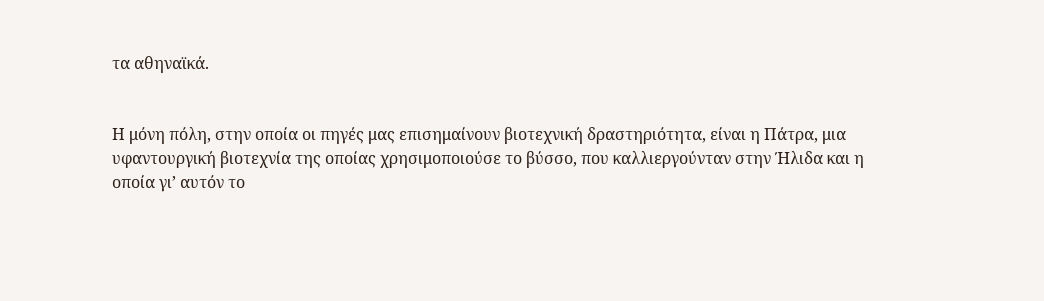τα αθηναϊκά.


Η μόνη πόλη, στην οποία οι πηγές μας επισημαίνουν βιοτεχνική δραστηριότητα, είναι η Πάτρα, μια υφαντουργική βιοτεχνία της οποίας χρησιμοποιούσε το βύσσο, που καλλιεργούνταν στην Ήλιδα και η οποία γι’ αυτόν το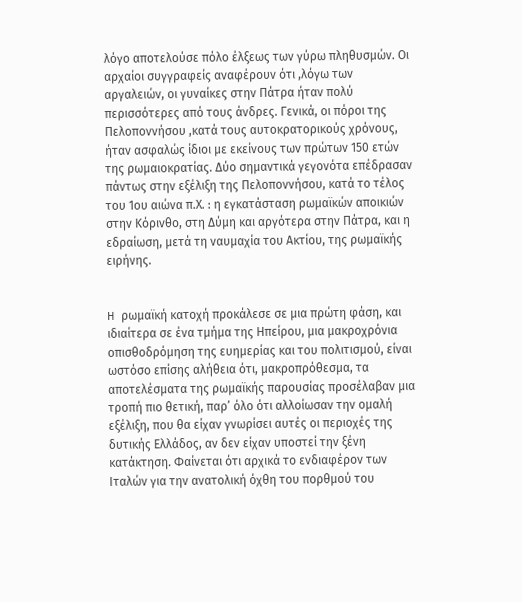λόγο αποτελούσε πόλο έλξεως των γύρω πληθυσμών. Οι αρχαίοι συγγραφείς αναφέρουν ότι ,λόγω των αργαλειών, οι γυναίκες στην Πάτρα ήταν πολύ περισσότερες από τους άνδρες. Γενικά, οι πόροι της Πελοποννήσου ,κατά τους αυτοκρατορικούς χρόνους, ήταν ασφαλώς ίδιοι με εκείνους των πρώτων 150 ετών της ρωμαιοκρατίας. Δύο σημαντικά γεγονότα επέδρασαν πάντως στην εξέλιξη της Πελοποννήσου, κατά το τέλος του 1ου αιώνα π.Χ. : η εγκατάσταση ρωμαϊκών αποικιών στην Κόρινθο, στη Δύμη και αργότερα στην Πάτρα, και η εδραίωση, μετά τη ναυμαχία του Ακτίου, της ρωμαϊκής ειρήνης.


H ρωμαϊκή κατοχή προκάλεσε σε μια πρώτη φάση, και ιδιαίτερα σε ένα τμήμα της Ηπείρου, μια μακροχρόνια οπισθοδρόμηση της ευημερίας και του πολιτισμού, είναι ωστόσο επίσης αλήθεια ότι, μακροπρόθεσμα, τα αποτελέσματα της ρωμαϊκής παρουσίας προσέλαβαν μια τροπή πιο θετική, παρ’ όλο ότι αλλοίωσαν την ομαλή εξέλιξη, που θα είχαν γνωρίσει αυτές οι περιοχές της δυτικής Ελλάδος, αν δεν είχαν υποστεί την ξένη κατάκτηση. Φαίνεται ότι αρχικά το ενδιαφέρον των Ιταλών για την ανατολική όχθη του πορθμού του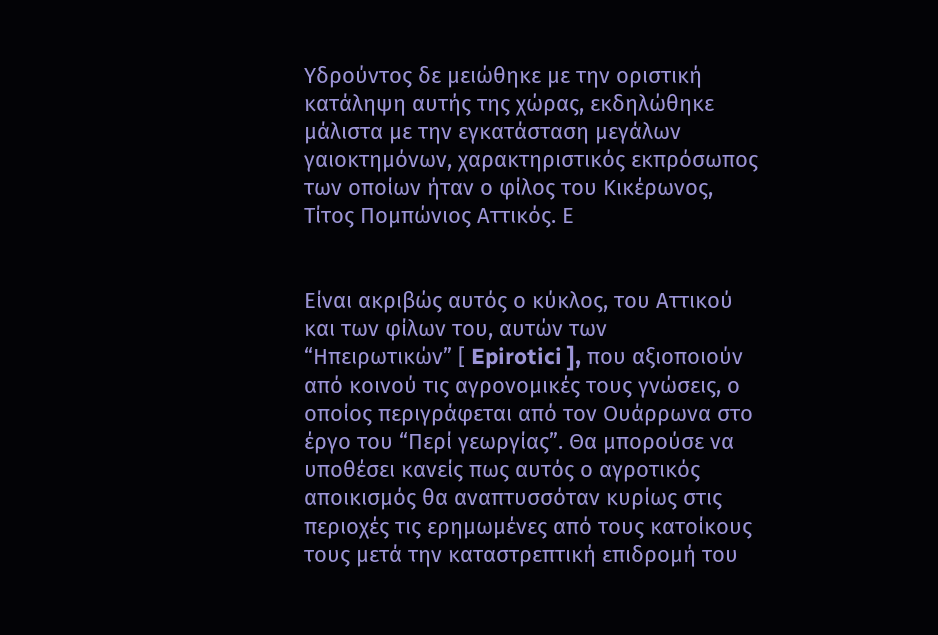Υδρούντος δε μειώθηκε με την οριστική κατάληψη αυτής της χώρας, εκδηλώθηκε μάλιστα με την εγκατάσταση μεγάλων γαιοκτημόνων, χαρακτηριστικός εκπρόσωπος των οποίων ήταν ο φίλος του Κικέρωνος, Τίτος Πομπώνιος Αττικός. Ε


Είναι ακριβώς αυτός ο κύκλος, του Αττικού και των φίλων του, αυτών των “Ηπειρωτικών” [ Epirotici ], που αξιοποιούν από κοινού τις αγρονομικές τους γνώσεις, ο οποίος περιγράφεται από τον Ουάρρωνα στο έργο του “Περί γεωργίας”. Θα μπορούσε να υποθέσει κανείς πως αυτός ο αγροτικός αποικισμός θα αναπτυσσόταν κυρίως στις περιοχές τις ερημωμένες από τους κατοίκους τους μετά την καταστρεπτική επιδρομή του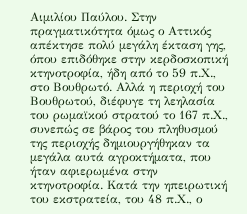Αιμιλίου Παύλου. Στην πραγματικότητα όμως ο Αττικός απέκτησε πολύ μεγάλη έκταση γης, όπου επιδόθηκε στην κερδοσκοπική κτηνοτροφία, ήδη από το 59 π.Χ., στο Βουθρωτό. Αλλά η περιοχή του Βουθρωτού, διέφυγε τη λεηλασία του ρωμαϊκού στρατού το 167 π.Χ., συνεπώς σε βάρος του πληθυσμού της περιοχής δημιουργήθηκαν τα μεγάλα αυτά αγροκτήματα, που ήταν αφιερωμένα στην κτηνοτροφία. Κατά την ηπειρωτική του εκστρατεία, του 48 π.Χ., ο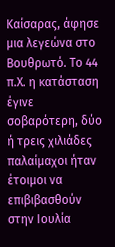Καίσαρας, άφησε μια λεγεώνα στο Βουθρωτό. Το 44 π.Χ. η κατάσταση έγινε σοβαρότερη, δύο ή τρεις χιλιάδες παλαίμαχοι ήταν έτοιμοι να επιβιβασθούν στην Ιουλία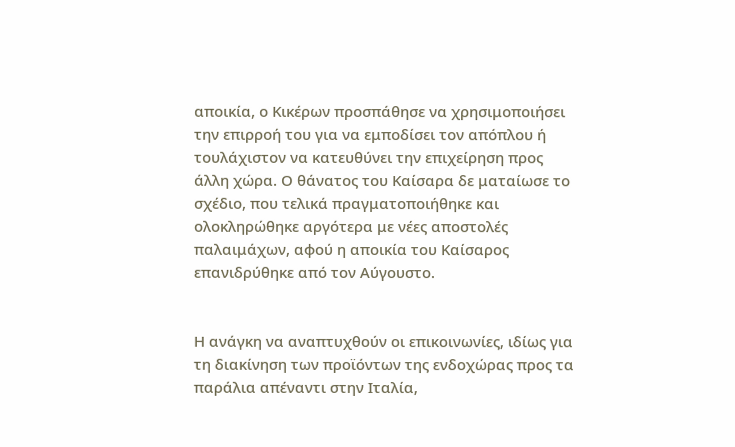αποικία, ο Κικέρων προσπάθησε να χρησιμοποιήσει την επιρροή του για να εμποδίσει τον απόπλου ή τουλάχιστον να κατευθύνει την επιχείρηση προς άλλη χώρα. Ο θάνατος του Καίσαρα δε ματαίωσε το σχέδιο, που τελικά πραγματοποιήθηκε και ολοκληρώθηκε αργότερα με νέες αποστολές παλαιμάχων, αφού η αποικία του Καίσαρος επανιδρύθηκε από τον Αύγουστο.


Η ανάγκη να αναπτυχθούν οι επικοινωνίες, ιδίως για τη διακίνηση των προϊόντων της ενδοχώρας προς τα παράλια απέναντι στην Ιταλία,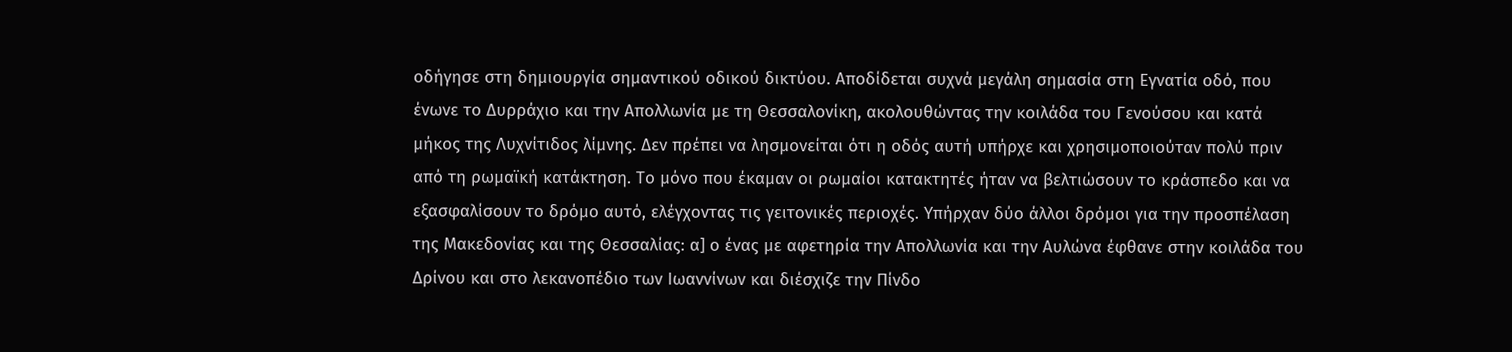οδήγησε στη δημιουργία σημαντικού οδικού δικτύου. Αποδίδεται συχνά μεγάλη σημασία στη Εγνατία οδό, που ένωνε το Δυρράχιο και την Απολλωνία με τη Θεσσαλονίκη, ακολουθώντας την κοιλάδα του Γενούσου και κατά μήκος της Λυχνίτιδος λίμνης. Δεν πρέπει να λησμονείται ότι η οδός αυτή υπήρχε και χρησιμοποιούταν πολύ πριν από τη ρωμαϊκή κατάκτηση. Το μόνο που έκαμαν οι ρωμαίοι κατακτητές ήταν να βελτιώσουν το κράσπεδο και να εξασφαλίσουν το δρόμο αυτό, ελέγχοντας τις γειτονικές περιοχές. Υπήρχαν δύο άλλοι δρόμοι για την προσπέλαση της Μακεδονίας και της Θεσσαλίας: α] ο ένας με αφετηρία την Απολλωνία και την Αυλώνα έφθανε στην κοιλάδα του Δρίνου και στο λεκανοπέδιο των Ιωαννίνων και διέσχιζε την Πίνδο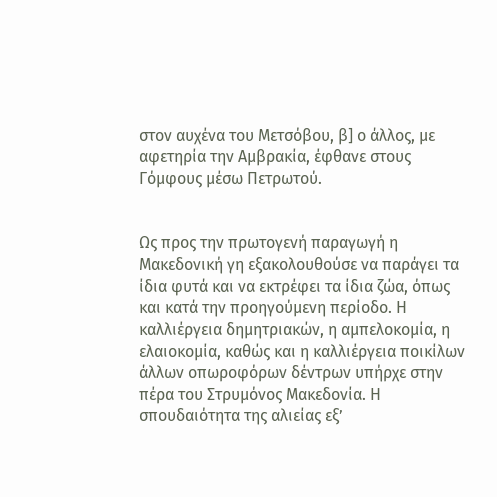στον αυχένα του Μετσόβου, β] ο άλλος, με αφετηρία την Αμβρακία, έφθανε στους Γόμφους μέσω Πετρωτού.


Ως προς την πρωτογενή παραγωγή η Μακεδονική γη εξακολουθούσε να παράγει τα ίδια φυτά και να εκτρέφει τα ίδια ζώα, όπως και κατά την προηγούμενη περίοδο. Η καλλιέργεια δημητριακών, η αμπελοκομία, η ελαιοκομία, καθώς και η καλλιέργεια ποικίλων άλλων οπωροφόρων δέντρων υπήρχε στην πέρα του Στρυμόνος Μακεδονία. Η σπουδαιότητα της αλιείας εξ’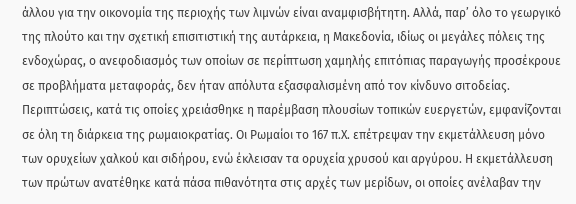άλλου για την οικονομία της περιοχής των λιμνών είναι αναμφισβήτητη. Αλλά, παρ’ όλο το γεωργικό της πλούτο και την σχετική επισιτιστική της αυτάρκεια, η Μακεδονία, ιδίως οι μεγάλες πόλεις της ενδοχώρας, ο ανεφοδιασμός των οποίων σε περίπτωση χαμηλής επιτόπιας παραγωγής προσέκρουε σε προβλήματα μεταφοράς, δεν ήταν απόλυτα εξασφαλισμένη από τον κίνδυνο σιτοδείας. Περιπτώσεις, κατά τις οποίες χρειάσθηκε η παρέμβαση πλουσίων τοπικών ευεργετών, εμφανίζονται σε όλη τη διάρκεια της ρωμαιοκρατίας. Οι Ρωμαίοι το 167 π.Χ. επέτρεψαν την εκμετάλλευση μόνο των ορυχείων χαλκού και σιδήρου, ενώ έκλεισαν τα ορυχεία χρυσού και αργύρου. Η εκμετάλλευση των πρώτων ανατέθηκε κατά πάσα πιθανότητα στις αρχές των μερίδων, οι οποίες ανέλαβαν την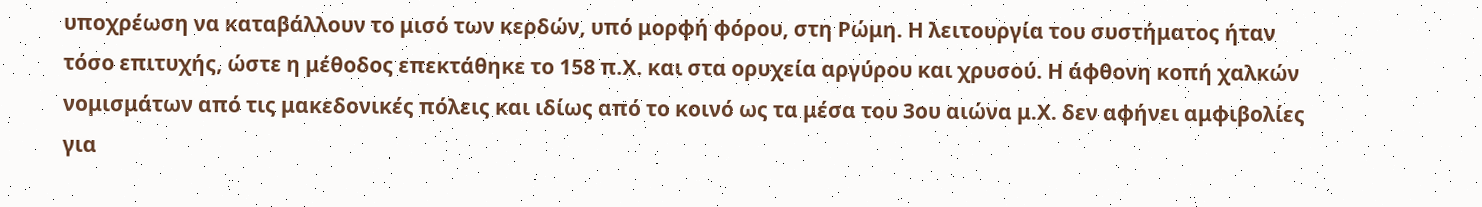υποχρέωση να καταβάλλουν το μισό των κερδών, υπό μορφή φόρου, στη Ρώμη. Η λειτουργία του συστήματος ήταν τόσο επιτυχής, ώστε η μέθοδος επεκτάθηκε το 158 π.Χ. και στα ορυχεία αργύρου και χρυσού. Η άφθονη κοπή χαλκών νομισμάτων από τις μακεδονικές πόλεις και ιδίως από το κοινό ως τα μέσα του 3ου αιώνα μ.Χ. δεν αφήνει αμφιβολίες για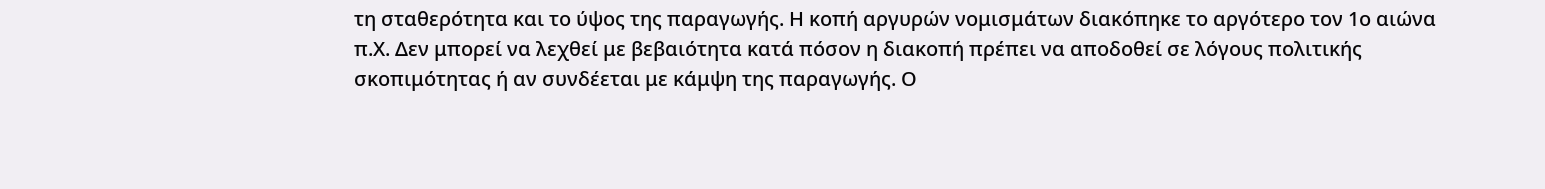τη σταθερότητα και το ύψος της παραγωγής. Η κοπή αργυρών νομισμάτων διακόπηκε το αργότερο τον 1ο αιώνα π.Χ. Δεν μπορεί να λεχθεί με βεβαιότητα κατά πόσον η διακοπή πρέπει να αποδοθεί σε λόγους πολιτικής σκοπιμότητας ή αν συνδέεται με κάμψη της παραγωγής. Ο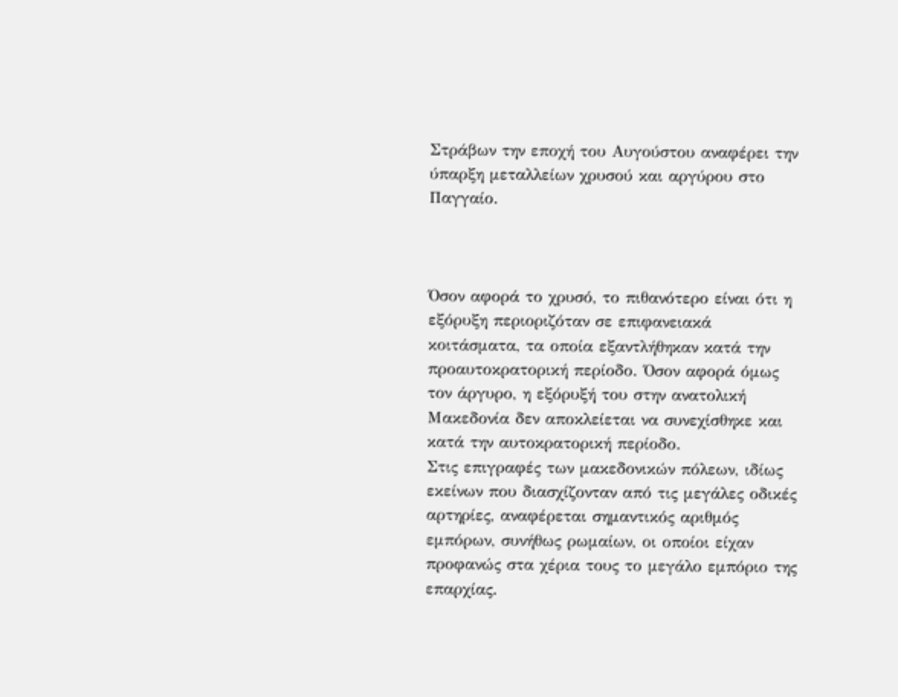Στράβων την εποχή του Αυγούστου αναφέρει την ύπαρξη μεταλλείων χρυσού και αργύρου στο Παγγαίο.



Όσον αφορά το χρυσό, το πιθανότερο είναι ότι η εξόρυξη περιοριζόταν σε επιφανειακά κοιτάσματα, τα οποία εξαντλήθηκαν κατά την προαυτοκρατορική περίοδο. Όσον αφορά όμως τον άργυρο, η εξόρυξή του στην ανατολική Μακεδονία δεν αποκλείεται να συνεχίσθηκε και κατά την αυτοκρατορική περίοδο.
Στις επιγραφές των μακεδονικών πόλεων, ιδίως εκείνων που διασχίζονταν από τις μεγάλες οδικές αρτηρίες, αναφέρεται σημαντικός αριθμός εμπόρων, συνήθως ρωμαίων, οι οποίοι είχαν προφανώς στα χέρια τους το μεγάλο εμπόριο της επαρχίας.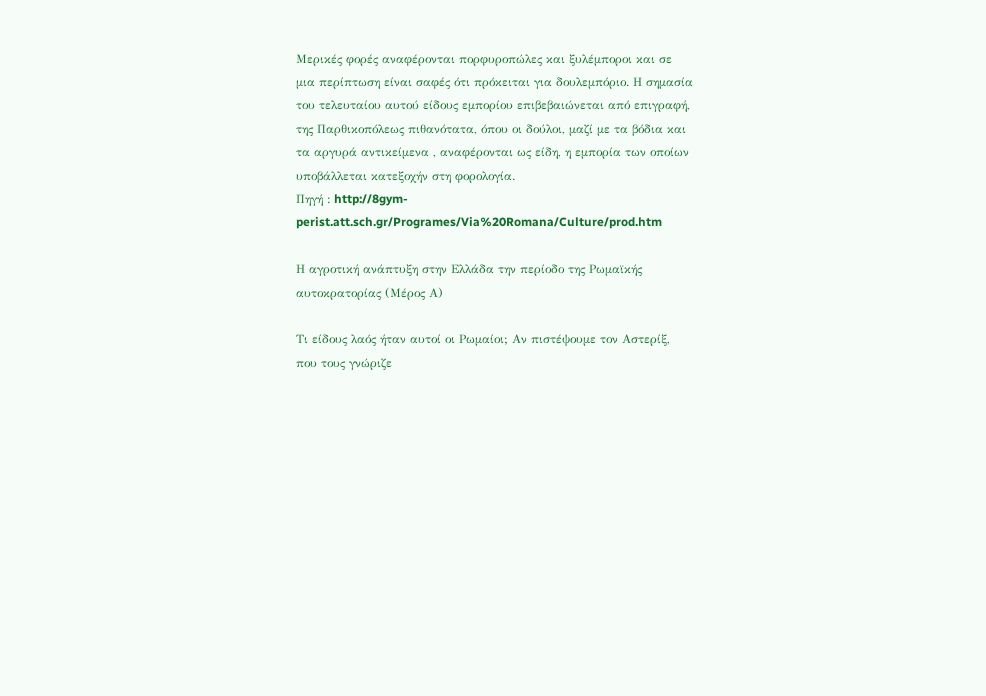Μερικές φορές αναφέρονται πορφυροπώλες και ξυλέμποροι και σε μια περίπτωση είναι σαφές ότι πρόκειται για δουλεμπόριο. Η σημασία του τελευταίου αυτού είδους εμπορίου επιβεβαιώνεται από επιγραφή, της Παρθικοπόλεως πιθανότατα, όπου οι δούλοι, μαζί με τα βόδια και τα αργυρά αντικείμενα , αναφέρονται ως είδη, η εμπορία των οποίων υποβάλλεται κατεξοχήν στη φορολογία.
Πηγή : http://8gym-perist.att.sch.gr/Programes/Via%20Romana/Culture/prod.htm

Η αγροτική ανάπτυξη στην Ελλάδα την περίοδο της Ρωμαϊκής αυτοκρατορίας (Μέρος Α)

Τι είδους λαός ήταν αυτοί οι Ρωμαίοι; Αν πιστέψουμε τον Αστερίξ, που τους γνώριζε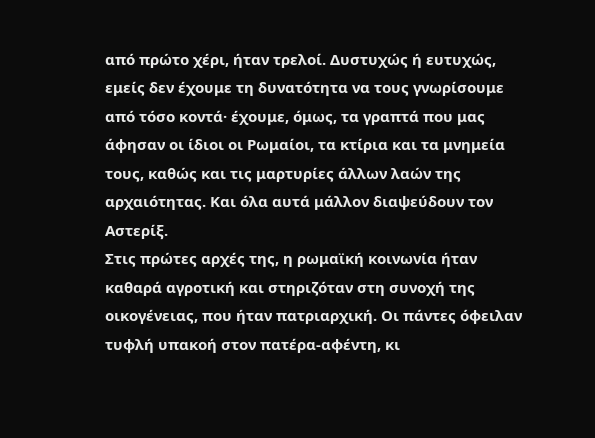από πρώτο χέρι, ήταν τρελοί. Δυστυχώς ή ευτυχώς, εμείς δεν έχουμε τη δυνατότητα να τους γνωρίσουμε από τόσο κοντά· έχουμε, όμως, τα γραπτά που μας άφησαν οι ίδιοι οι Ρωμαίοι, τα κτίρια και τα μνημεία τους, καθώς και τις μαρτυρίες άλλων λαών της αρχαιότητας. Και όλα αυτά μάλλον διαψεύδουν τον Αστερίξ.
Στις πρώτες αρχές της, η ρωμαϊκή κοινωνία ήταν καθαρά αγροτική και στηριζόταν στη συνοχή της οικογένειας, που ήταν πατριαρχική. Οι πάντες όφειλαν τυφλή υπακοή στον πατέρα-αφέντη, κι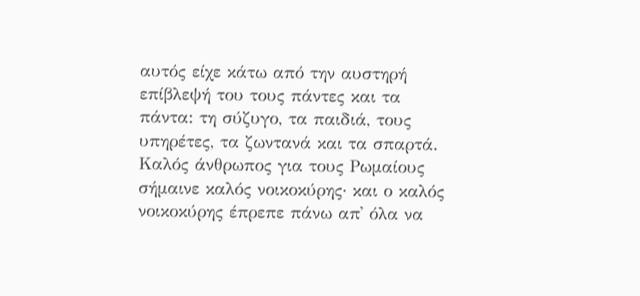αυτός είχε κάτω από την αυστηρή επίβλεψή του τους πάντες και τα πάντα: τη σύζυγο, τα παιδιά, τους υπηρέτες, τα ζωντανά και τα σπαρτά. Καλός άνθρωπος για τους Ρωμαίους σήμαινε καλός νοικοκύρης· και ο καλός νοικοκύρης έπρεπε πάνω απ᾽ όλα να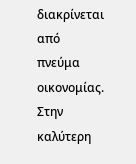διακρίνεται από πνεύμα οικονομίας. Στην καλύτερη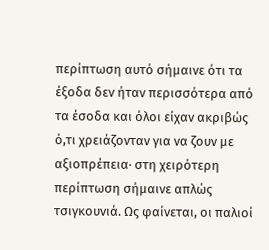περίπτωση αυτό σήμαινε ότι τα έξοδα δεν ήταν περισσότερα από τα έσοδα και όλοι είχαν ακριβώς ό,τι χρειάζονταν για να ζουν με αξιοπρέπεια· στη χειρότερη περίπτωση σήμαινε απλώς τσιγκουνιά. Ως φαίνεται, οι παλιοί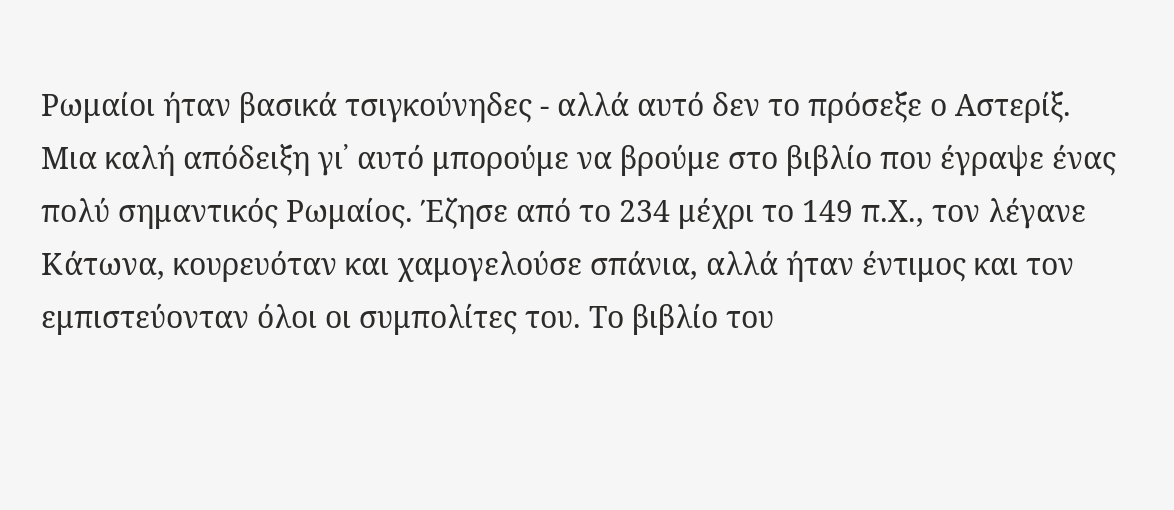Ρωμαίοι ήταν βασικά τσιγκούνηδες - αλλά αυτό δεν το πρόσεξε ο Αστερίξ.
Μια καλή απόδειξη γι᾽ αυτό μπορούμε να βρούμε στο βιβλίο που έγραψε ένας πολύ σημαντικός Ρωμαίος. Έζησε από το 234 μέχρι το 149 π.Χ., τον λέγανε Κάτωνα, κουρευόταν και χαμογελούσε σπάνια, αλλά ήταν έντιμος και τον εμπιστεύονταν όλοι οι συμπολίτες του. Το βιβλίο του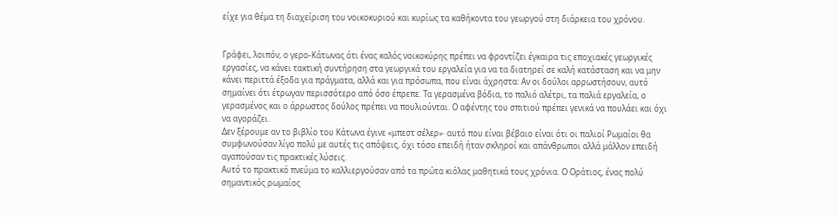είχε για θέμα τη διαχείριση του νοικοκυριού και κυρίως τα καθήκοντα του γεωργού στη διάρκεια του χρόνου.


Γράφει, λοιπόν, ο γερο-Κάτωνας ότι ένας καλός νοικοκύρης πρέπει να φροντίζει έγκαιρα τις εποχιακές γεωργικές εργασίες, να κάνει τακτική συντήρηση στα γεωργικά του εργαλεία για να τα διατηρεί σε καλή κατάσταση και να μην κάνει περιττά έξοδα για πράγματα, αλλά και για πρόσωπα, που είναι άχρηστα: Αν οι δούλοι αρρωστήσουν, αυτό σημαίνει ότι έτρωγαν περισσότερο από όσο έπρεπε. Τα γερασμένα βόδια, το παλιό αλέτρι, τα παλιά εργαλεία, ο γερασμένος και ο άρρωστος δούλος πρέπει να πουλιούνται. Ο αφέντης του σπιτιού πρέπει γενικά να πουλάει και όχι να αγοράζει.
Δεν ξέρουμε αν το βιβλίο του Κάτωνα έγινε «μπεστ σέλερ»· αυτό που είναι βέβαιο είναι ότι οι παλιοί Ρωμαίοι θα συμφωνούσαν λίγο πολύ με αυτές τις απόψεις, όχι τόσο επειδή ήταν σκληροί και απάνθρωποι αλλά μάλλον επειδή αγαπούσαν τις πρακτικές λύσεις.
Αυτό το πρακτικό πνεύμα το καλλιεργούσαν από τα πρώτα κιόλας μαθητικά τους χρόνια. Ο Οράτιος, ένας πολύ σημαντικός ρωμαίος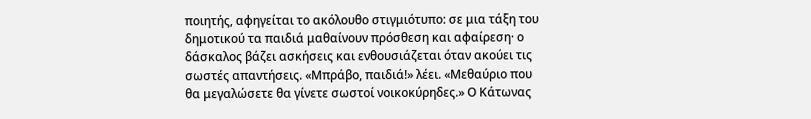ποιητής, αφηγείται το ακόλουθο στιγμιότυπο: σε μια τάξη του δημοτικού τα παιδιά μαθαίνουν πρόσθεση και αφαίρεση· ο δάσκαλος βάζει ασκήσεις και ενθουσιάζεται όταν ακούει τις σωστές απαντήσεις. «Μπράβο, παιδιά!» λέει. «Μεθαύριο που θα μεγαλώσετε θα γίνετε σωστοί νοικοκύρηδες.» Ο Κάτωνας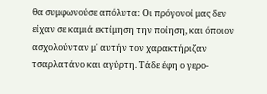θα συμφωνούσε απόλυτα: Οι πρόγονοί μας δεν είχαν σε καμιά εκτίμηση την ποίηση, και όποιον ασχολούνταν μ᾽ αυτήν τον χαρακτήριζαν τσαρλατάνο και αγύρτη. Τάδε έφη ο γερο-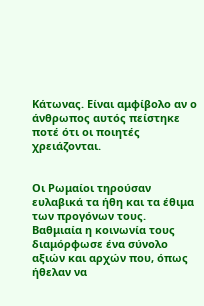Κάτωνας. Είναι αμφίβολο αν ο άνθρωπος αυτός πείστηκε ποτέ ότι οι ποιητές χρειάζονται.


Οι Ρωμαίοι τηρούσαν ευλαβικά τα ήθη και τα έθιμα των προγόνων τους. Βαθμιαία η κοινωνία τους διαμόρφωσε ένα σύνολο αξιών και αρχών που, όπως ήθελαν να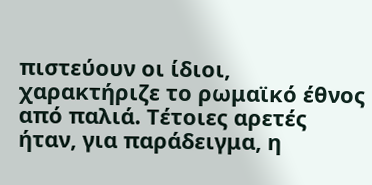πιστεύουν οι ίδιοι, χαρακτήριζε το ρωμαϊκό έθνος από παλιά. Τέτοιες αρετές ήταν, για παράδειγμα, η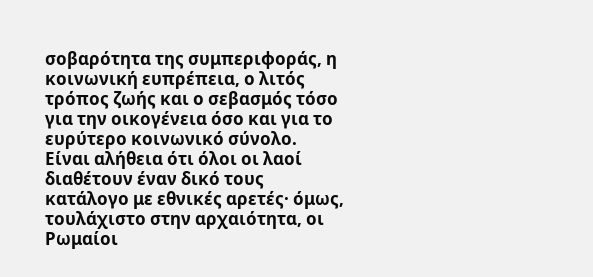σοβαρότητα της συμπεριφοράς, η κοινωνική ευπρέπεια, ο λιτός τρόπος ζωής και ο σεβασμός τόσο για την οικογένεια όσο και για το ευρύτερο κοινωνικό σύνολο. Είναι αλήθεια ότι όλοι οι λαοί διαθέτουν έναν δικό τους κατάλογο με εθνικές αρετές· όμως, τουλάχιστο στην αρχαιότητα, οι Ρωμαίοι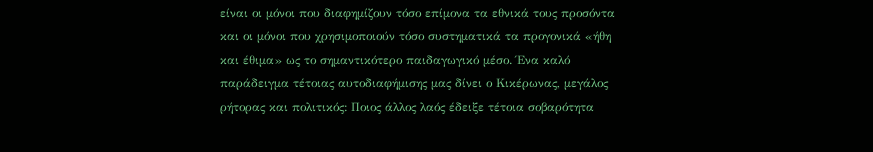είναι οι μόνοι που διαφημίζουν τόσο επίμονα τα εθνικά τους προσόντα και οι μόνοι που χρησιμοποιούν τόσο συστηματικά τα προγονικά «ήθη και έθιμα» ως το σημαντικότερο παιδαγωγικό μέσο. Ένα καλό παράδειγμα τέτοιας αυτοδιαφήμισης μας δίνει ο Κικέρωνας, μεγάλος ρήτορας και πολιτικός: Ποιος άλλος λαός έδειξε τέτοια σοβαρότητα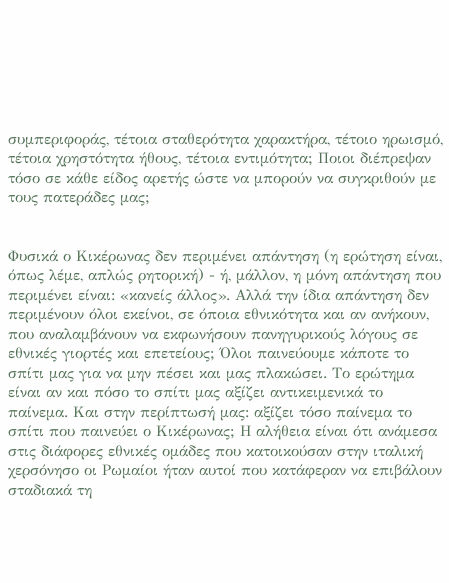συμπεριφοράς, τέτοια σταθερότητα χαρακτήρα, τέτοιο ηρωισμό, τέτοια χρηστότητα ήθους, τέτοια εντιμότητα; Ποιοι διέπρεψαν τόσο σε κάθε είδος αρετής ώστε να μπορούν να συγκριθούν με τους πατεράδες μας;


Φυσικά ο Κικέρωνας δεν περιμένει απάντηση (η ερώτηση είναι, όπως λέμε, απλώς ρητορική) - ή, μάλλον, η μόνη απάντηση που περιμένει είναι: «κανείς άλλος». Αλλά την ίδια απάντηση δεν περιμένουν όλοι εκείνοι, σε όποια εθνικότητα και αν ανήκουν, που αναλαμβάνουν να εκφωνήσουν πανηγυρικούς λόγους σε εθνικές γιορτές και επετείους; Όλοι παινεύουμε κάποτε το σπίτι μας για να μην πέσει και μας πλακώσει. Το ερώτημα είναι αν και πόσο το σπίτι μας αξίζει αντικειμενικά το παίνεμα. Και στην περίπτωσή μας: αξίζει τόσο παίνεμα το σπίτι που παινεύει ο Κικέρωνας; Η αλήθεια είναι ότι ανάμεσα στις διάφορες εθνικές ομάδες που κατοικούσαν στην ιταλική χερσόνησο οι Ρωμαίοι ήταν αυτοί που κατάφεραν να επιβάλουν σταδιακά τη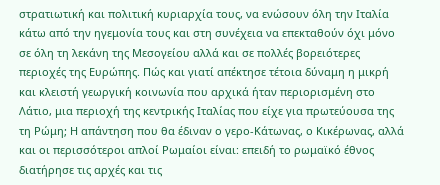στρατιωτική και πολιτική κυριαρχία τους, να ενώσουν όλη την Ιταλία κάτω από την ηγεμονία τους και στη συνέχεια να επεκταθούν όχι μόνο σε όλη τη λεκάνη της Μεσογείου αλλά και σε πολλές βορειότερες περιοχές της Ευρώπης. Πώς και γιατί απέκτησε τέτοια δύναμη η μικρή και κλειστή γεωργική κοινωνία που αρχικά ήταν περιορισμένη στο Λάτιο, μια περιοχή της κεντρικής Ιταλίας που είχε για πρωτεύουσα της τη Ρώμη; Η απάντηση που θα έδιναν ο γερο-Κάτωνας, ο Κικέρωνας, αλλά και οι περισσότεροι απλοί Ρωμαίοι είναι: επειδή το ρωμαϊκό έθνος διατήρησε τις αρχές και τις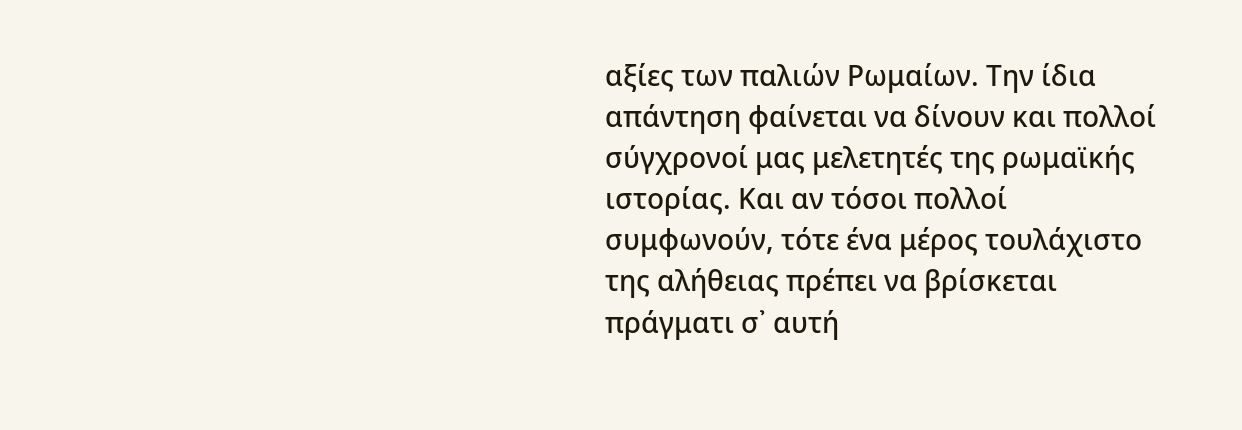αξίες των παλιών Ρωμαίων. Την ίδια απάντηση φαίνεται να δίνουν και πολλοί σύγχρονοί μας μελετητές της ρωμαϊκής ιστορίας. Και αν τόσοι πολλοί συμφωνούν, τότε ένα μέρος τουλάχιστο της αλήθειας πρέπει να βρίσκεται πράγματι σ᾽ αυτή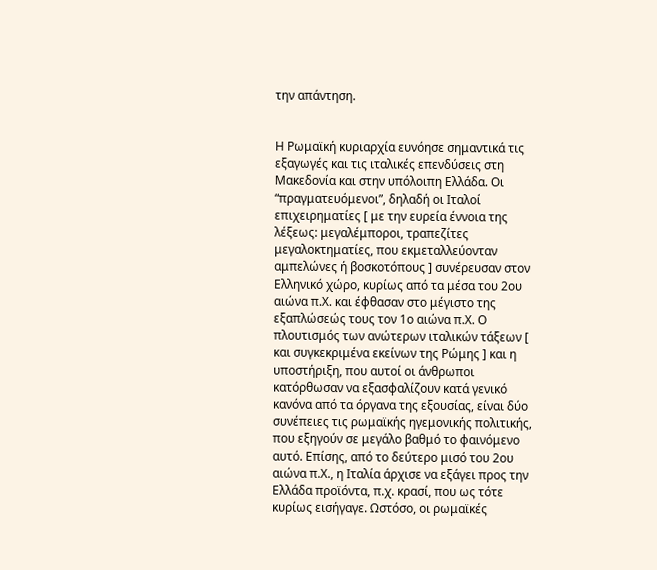την απάντηση.


Η Ρωμαϊκή κυριαρχία ευνόησε σημαντικά τις εξαγωγές και τις ιταλικές επενδύσεις στη Μακεδονία και στην υπόλοιπη Ελλάδα. Οι “πραγματευόμενοι”, δηλαδή οι Ιταλοί επιχειρηματίες [ με την ευρεία έννοια της λέξεως: μεγαλέμποροι, τραπεζίτες μεγαλοκτηματίες, που εκμεταλλεύονταν αμπελώνες ή βοσκοτόπους ] συνέρευσαν στον Ελληνικό χώρο, κυρίως από τα μέσα του 2ου αιώνα π.Χ. και έφθασαν στο μέγιστο της εξαπλώσεώς τους τον 1ο αιώνα π.Χ. Ο πλουτισμός των ανώτερων ιταλικών τάξεων [ και συγκεκριμένα εκείνων της Ρώμης ] και η υποστήριξη, που αυτοί οι άνθρωποι κατόρθωσαν να εξασφαλίζουν κατά γενικό κανόνα από τα όργανα της εξουσίας, είναι δύο συνέπειες τις ρωμαϊκής ηγεμονικής πολιτικής, που εξηγούν σε μεγάλο βαθμό το φαινόμενο αυτό. Επίσης, από το δεύτερο μισό του 2ου αιώνα π.Χ., η Ιταλία άρχισε να εξάγει προς την Ελλάδα προϊόντα, π.χ. κρασί, που ως τότε κυρίως εισήγαγε. Ωστόσο, οι ρωμαϊκές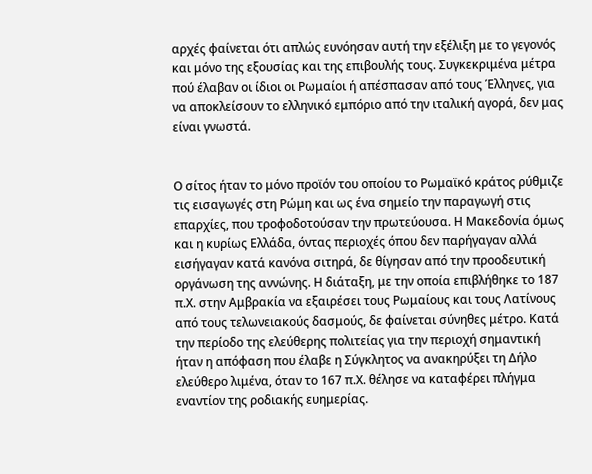αρχές φαίνεται ότι απλώς ευνόησαν αυτή την εξέλιξη με το γεγονός και μόνο της εξουσίας και της επιβουλής τους. Συγκεκριμένα μέτρα πού έλαβαν οι ίδιοι οι Ρωμαίοι ή απέσπασαν από τους Έλληνες, για να αποκλείσουν το ελληνικό εμπόριο από την ιταλική αγορά, δεν μας είναι γνωστά.


Ο σίτος ήταν το μόνο προϊόν του οποίου το Ρωμαϊκό κράτος ρύθμιζε τις εισαγωγές στη Ρώμη και ως ένα σημείο την παραγωγή στις επαρχίες, που τροφοδοτούσαν την πρωτεύουσα. Η Μακεδονία όμως και η κυρίως Ελλάδα, όντας περιοχές όπου δεν παρήγαγαν αλλά εισήγαγαν κατά κανόνα σιτηρά, δε θίγησαν από την προοδευτική οργάνωση της αννώνης. Η διάταξη, με την οποία επιβλήθηκε το 187 π.Χ. στην Αμβρακία να εξαιρέσει τους Ρωμαίους και τους Λατίνους από τους τελωνειακούς δασμούς, δε φαίνεται σύνηθες μέτρο. Κατά την περίοδο της ελεύθερης πολιτείας για την περιοχή σημαντική ήταν η απόφαση που έλαβε η Σύγκλητος να ανακηρύξει τη Δήλο ελεύθερο λιμένα, όταν το 167 π.Χ. θέλησε να καταφέρει πλήγμα εναντίον της ροδιακής ευημερίας.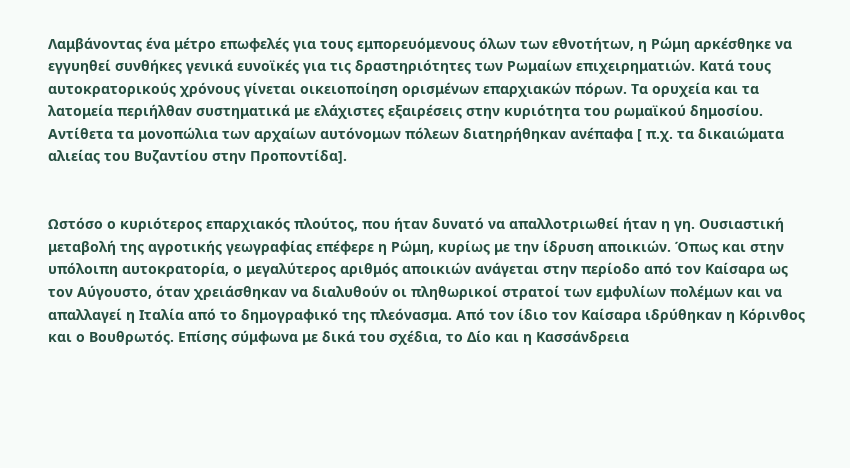Λαμβάνοντας ένα μέτρο επωφελές για τους εμπορευόμενους όλων των εθνοτήτων, η Ρώμη αρκέσθηκε να εγγυηθεί συνθήκες γενικά ευνοϊκές για τις δραστηριότητες των Ρωμαίων επιχειρηματιών. Κατά τους αυτοκρατορικούς χρόνους γίνεται οικειοποίηση ορισμένων επαρχιακών πόρων. Τα ορυχεία και τα λατομεία περιήλθαν συστηματικά με ελάχιστες εξαιρέσεις στην κυριότητα του ρωμαϊκού δημοσίου. Αντίθετα τα μονοπώλια των αρχαίων αυτόνομων πόλεων διατηρήθηκαν ανέπαφα [ π.χ. τα δικαιώματα αλιείας του Βυζαντίου στην Προποντίδα].


Ωστόσο ο κυριότερος επαρχιακός πλούτος, που ήταν δυνατό να απαλλοτριωθεί ήταν η γη. Ουσιαστική μεταβολή της αγροτικής γεωγραφίας επέφερε η Ρώμη, κυρίως με την ίδρυση αποικιών. Όπως και στην υπόλοιπη αυτοκρατορία, ο μεγαλύτερος αριθμός αποικιών ανάγεται στην περίοδο από τον Καίσαρα ως τον Αύγουστο, όταν χρειάσθηκαν να διαλυθούν οι πληθωρικοί στρατοί των εμφυλίων πολέμων και να απαλλαγεί η Ιταλία από το δημογραφικό της πλεόνασμα. Από τον ίδιο τον Καίσαρα ιδρύθηκαν η Κόρινθος και ο Βουθρωτός. Επίσης σύμφωνα με δικά του σχέδια, το Δίο και η Κασσάνδρεια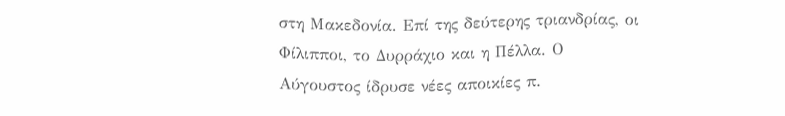στη Μακεδονία. Επί της δεύτερης τριανδρίας, οι Φίλιπποι, το Δυρράχιο και η Πέλλα. Ο Αύγουστος ίδρυσε νέες αποικίες π.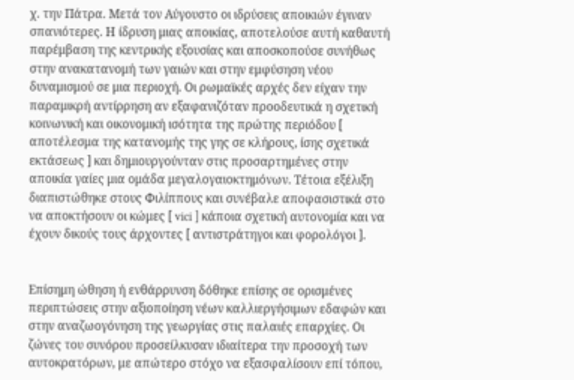χ. την Πάτρα. Μετά τον Αύγουστο οι ιδρύσεις αποικιών έγιναν σπανιότερες. Η ίδρυση μιας αποικίας, αποτελούσε αυτή καθαυτή παρέμβαση της κεντρικής εξουσίας και αποσκοπούσε συνήθως στην ανακατανομή των γαιών και στην εμφύσηση νέου δυναμισμού σε μια περιοχή. Οι ρωμαϊκές αρχές δεν είχαν την παραμικρή αντίρρηση αν εξαφανιζόταν προοδευτικά η σχετική κοινωνική και οικονομική ισότητα της πρώτης περιόδου [ αποτέλεσμα της κατανομής της γης σε κλήρους, ίσης σχετικά εκτάσεως ] και δημιουργούνταν στις προσαρτημένες στην αποικία γαίες μια ομάδα μεγαλογαιοκτημόνων. Τέτοια εξέλιξη διαπιστώθηκε στους Φιλίππους και συνέβαλε αποφασιστικά στο να αποκτήσουν οι κώμες [ vici ] κάποια σχετική αυτονομία και να έχουν δικούς τους άρχοντες [ αντιστράτηγοι και φορολόγοι ].


Επίσημη ώθηση ή ενθάρρυνση δόθηκε επίσης σε ορισμένες περιπτώσεις στην αξιοποίηση νέων καλλιεργήσιμων εδαφών και στην αναζωογόνηση της γεωργίας στις παλαιές επαρχίες. Οι ζώνες του συνόρου προσείλκυσαν ιδιαίτερα την προσοχή των αυτοκρατόρων, με απώτερο στόχο να εξασφαλίσουν επί τόπου,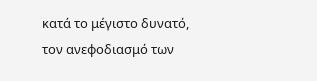κατά το μέγιστο δυνατό, τον ανεφοδιασμό των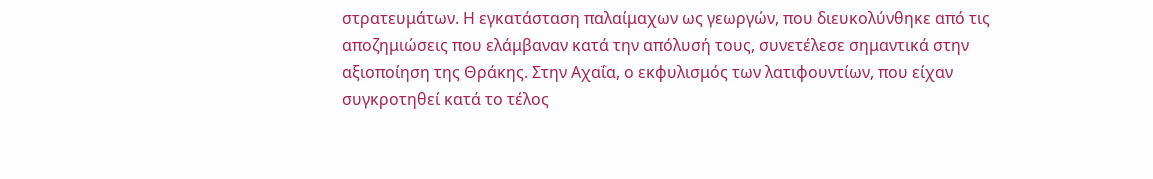στρατευμάτων. Η εγκατάσταση παλαίμαχων ως γεωργών, που διευκολύνθηκε από τις αποζημιώσεις που ελάμβαναν κατά την απόλυσή τους, συνετέλεσε σημαντικά στην αξιοποίηση της Θράκης. Στην Αχαΐα, ο εκφυλισμός των λατιφουντίων, που είχαν συγκροτηθεί κατά το τέλος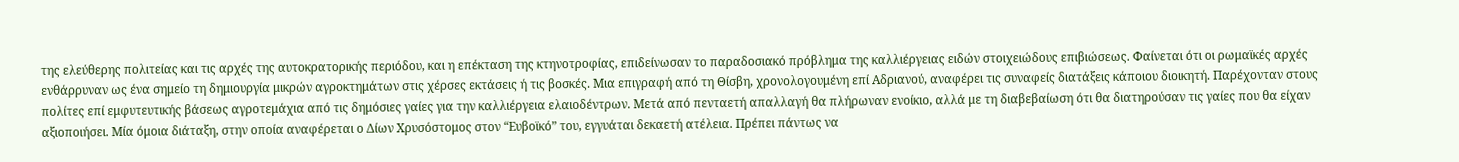της ελεύθερης πολιτείας και τις αρχές της αυτοκρατορικής περιόδου, και η επέκταση της κτηνοτροφίας, επιδείνωσαν το παραδοσιακό πρόβλημα της καλλιέργειας ειδών στοιχειώδους επιβιώσεως. Φαίνεται ότι οι ρωμαϊκές αρχές ενθάρρυναν ως ένα σημείο τη δημιουργία μικρών αγροκτημάτων στις χέρσες εκτάσεις ή τις βοσκές. Μια επιγραφή από τη Θίσβη, χρονολογουμένη επί Αδριανού, αναφέρει τις συναφείς διατάξεις κάποιου διοικητή. Παρέχονταν στους πολίτες επί εμφυτευτικής βάσεως αγροτεμάχια από τις δημόσιες γαίες για την καλλιέργεια ελαιοδέντρων. Μετά από πενταετή απαλλαγή θα πλήρωναν ενοίκιο, αλλά με τη διαβεβαίωση ότι θα διατηρούσαν τις γαίες που θα είχαν αξιοποιήσει. Μία όμοια διάταξη, στην οποία αναφέρεται ο Δίων Χρυσόστομος στον “Ευβοϊκό” του, εγγυάται δεκαετή ατέλεια. Πρέπει πάντως να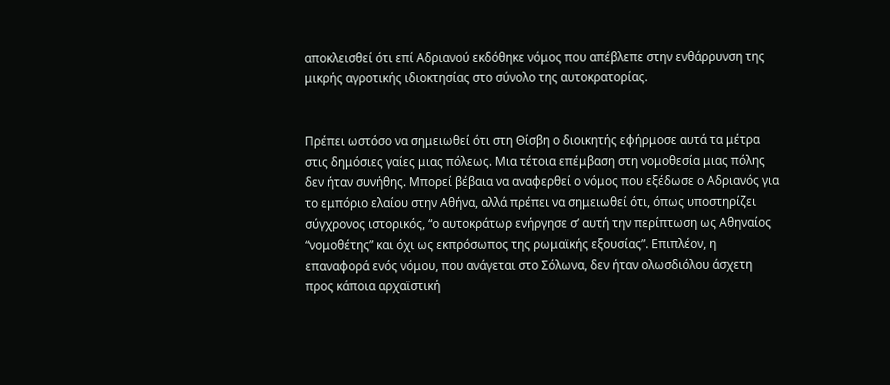αποκλεισθεί ότι επί Αδριανού εκδόθηκε νόμος που απέβλεπε στην ενθάρρυνση της μικρής αγροτικής ιδιοκτησίας στο σύνολο της αυτοκρατορίας.


Πρέπει ωστόσο να σημειωθεί ότι στη Θίσβη ο διοικητής εφήρμοσε αυτά τα μέτρα στις δημόσιες γαίες μιας πόλεως. Μια τέτοια επέμβαση στη νομοθεσία μιας πόλης δεν ήταν συνήθης. Μπορεί βέβαια να αναφερθεί ο νόμος που εξέδωσε ο Αδριανός για το εμπόριο ελαίου στην Αθήνα, αλλά πρέπει να σημειωθεί ότι, όπως υποστηρίζει σύγχρονος ιστορικός, “ο αυτοκράτωρ ενήργησε σ’ αυτή την περίπτωση ως Αθηναίος “νομοθέτης” και όχι ως εκπρόσωπος της ρωμαϊκής εξουσίας”. Επιπλέον, η επαναφορά ενός νόμου, που ανάγεται στο Σόλωνα, δεν ήταν ολωσδιόλου άσχετη προς κάποια αρχαϊστική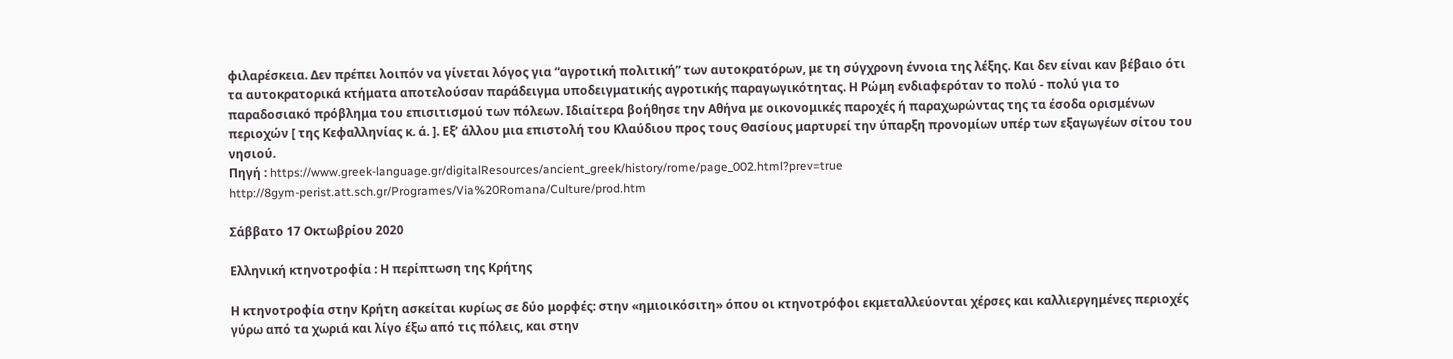φιλαρέσκεια. Δεν πρέπει λοιπόν να γίνεται λόγος για “αγροτική πολιτική” των αυτοκρατόρων, με τη σύγχρονη έννοια της λέξης. Και δεν είναι καν βέβαιο ότι τα αυτοκρατορικά κτήματα αποτελούσαν παράδειγμα υποδειγματικής αγροτικής παραγωγικότητας. Η Ρώμη ενδιαφερόταν το πολύ - πολύ για το παραδοσιακό πρόβλημα του επισιτισμού των πόλεων. Ιδιαίτερα βοήθησε την Αθήνα με οικονομικές παροχές ή παραχωρώντας της τα έσοδα ορισμένων περιοχών [ της Κεφαλληνίας κ. ά. ]. Εξ’ άλλου μια επιστολή του Κλαύδιου προς τους Θασίους μαρτυρεί την ύπαρξη προνομίων υπέρ των εξαγωγέων σίτου του νησιού.
Πηγή : https://www.greek-language.gr/digitalResources/ancient_greek/history/rome/page_002.html?prev=true
http://8gym-perist.att.sch.gr/Programes/Via%20Romana/Culture/prod.htm

Σάββατο 17 Οκτωβρίου 2020

Ελληνική κτηνοτροφία : Η περίπτωση της Κρήτης

Η κτηνοτροφία στην Κρήτη ασκείται κυρίως σε δύο μορφές: στην «ημιοικόσιτη» όπου οι κτηνοτρόφοι εκμεταλλεύονται χέρσες και καλλιεργημένες περιοχές γύρω από τα χωριά και λίγο έξω από τις πόλεις, και στην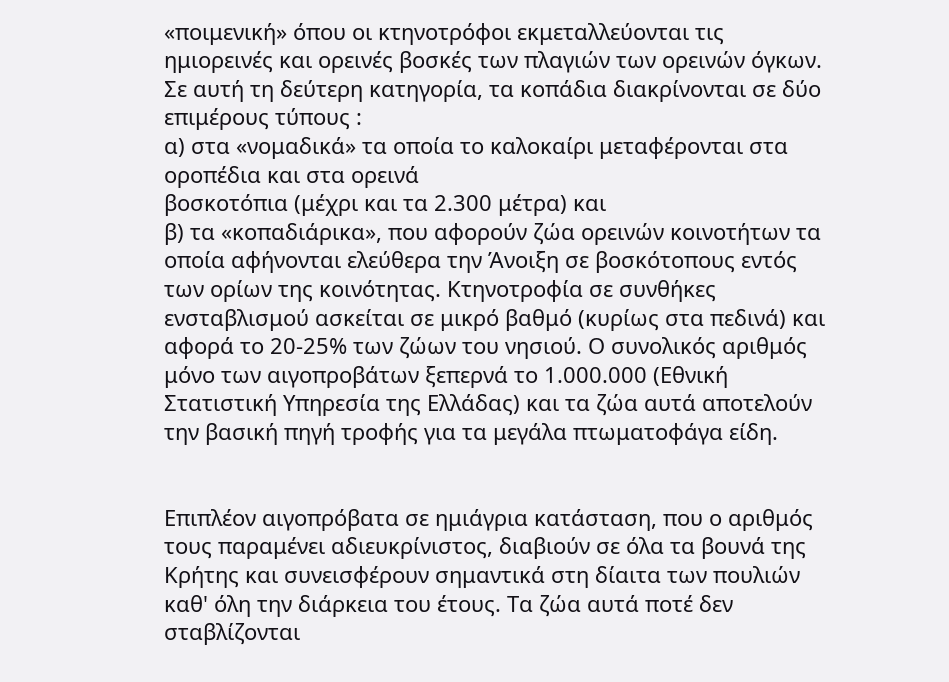«ποιμενική» όπου οι κτηνοτρόφοι εκμεταλλεύονται τις ημιορεινές και ορεινές βοσκές των πλαγιών των ορεινών όγκων. Σε αυτή τη δεύτερη κατηγορία, τα κοπάδια διακρίνονται σε δύο επιμέρους τύπους :
α) στα «νομαδικά» τα οποία το καλοκαίρι μεταφέρονται στα οροπέδια και στα ορεινά
βοσκοτόπια (μέχρι και τα 2.300 μέτρα) και
β) τα «κοπαδιάρικα», που αφορούν ζώα ορεινών κοινοτήτων τα οποία αφήνονται ελεύθερα την Άνοιξη σε βοσκότοπους εντός των ορίων της κοινότητας. Κτηνοτροφία σε συνθήκες ενσταβλισμού ασκείται σε μικρό βαθμό (κυρίως στα πεδινά) και αφορά το 20-25% των ζώων του νησιού. Ο συνολικός αριθμός μόνο των αιγοπροβάτων ξεπερνά το 1.000.000 (Εθνική Στατιστική Υπηρεσία της Ελλάδας) και τα ζώα αυτά αποτελούν την βασική πηγή τροφής για τα μεγάλα πτωματοφάγα είδη.


Επιπλέον αιγοπρόβατα σε ημιάγρια κατάσταση, που ο αριθμός τους παραμένει αδιευκρίνιστος, διαβιούν σε όλα τα βουνά της Κρήτης και συνεισφέρουν σημαντικά στη δίαιτα των πουλιών καθ' όλη την διάρκεια του έτους. Τα ζώα αυτά ποτέ δεν σταβλίζονται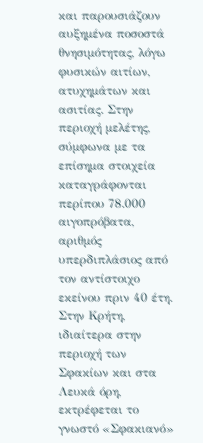και παρουσιάζουν αυξημένα ποσοστά θνησιμότητας, λόγω φυσικών αιτίων, ατυχημάτων και ασιτίας. Στην περιοχή μελέτης, σύμφωνα με τα επίσημα στοιχεία καταγράφονται περίπου 78.000 αιγοπρόβατα, αριθμός υπερδιπλάσιος από τον αντίστοιχο εκείνου πριν 40 έτη.
Στην Κρήτη, ιδιαίτερα στην περιοχή των Σφακίων και στα Λευκά όρη, εκτρέφεται το γνωστό «Σφακιανό»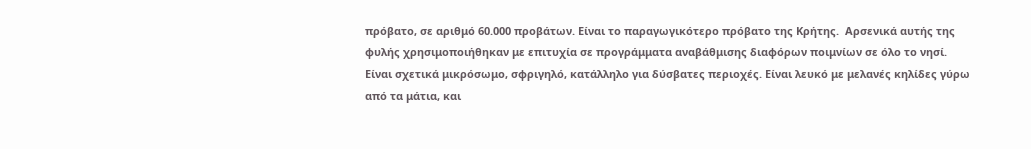πρόβατο, σε αριθμό 60.000 προβάτων. Είναι το παραγωγικότερο πρόβατο της Κρήτης.  Αρσενικά αυτής της φυλής χρησιμοποιήθηκαν με επιτυχία σε προγράμματα αναβάθμισης διαφόρων ποιμνίων σε όλο το νησί. Είναι σχετικά μικρόσωμο, σφριγηλό, κατάλληλο για δύσβατες περιοχές. Είναι λευκό με μελανές κηλίδες γύρω από τα μάτια, και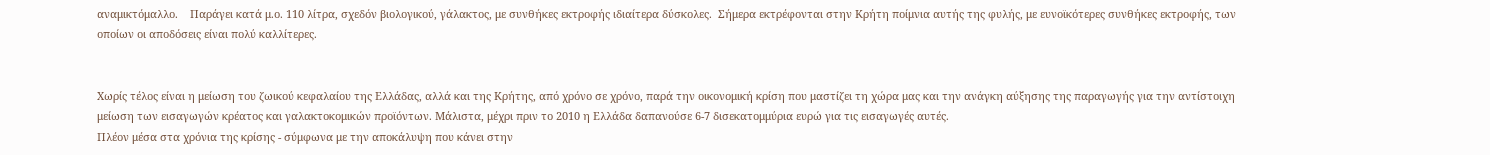αναμικτόμαλλο.    Παράγει κατά μ.ο. 110 λίτρα, σχεδόν βιολογικού, γάλακτος, με συνθήκες εκτροφής ιδιαίτερα δύσκολες.  Σήμερα εκτρέφονται στην Κρήτη ποίμνια αυτής της φυλής, με ευνοϊκότερες συνθήκες εκτροφής, των οποίων οι αποδόσεις είναι πολύ καλλίτερες.


Χωρίς τέλος είναι η μείωση του ζωικού κεφαλαίου της Ελλάδας, αλλά και της Κρήτης, από χρόνο σε χρόνο, παρά την οικονομική κρίση που μαστίζει τη χώρα μας και την ανάγκη αύξησης της παραγωγής για την αντίστοιχη μείωση των εισαγωγών κρέατος και γαλακτοκομικών προϊόντων. Μάλιστα, μέχρι πριν το 2010 η Ελλάδα δαπανούσε 6-7 δισεκατομμύρια ευρώ για τις εισαγωγές αυτές.
Πλέον μέσα στα χρόνια της κρίσης - σύμφωνα με την αποκάλυψη που κάνει στην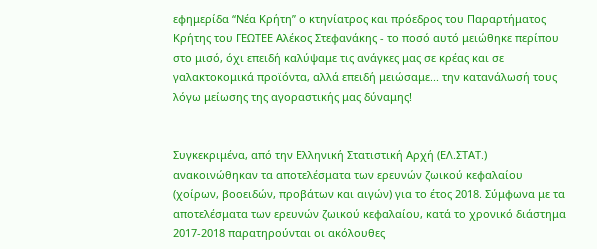εφημερίδα “Νέα Κρήτη” ο κτηνίατρος και πρόεδρος του Παραρτήματος Κρήτης του ΓΕΩΤΕΕ Αλέκος Στεφανάκης - το ποσό αυτό μειώθηκε περίπου στο μισό, όχι επειδή καλύψαμε τις ανάγκες μας σε κρέας και σε γαλακτοκομικά προϊόντα, αλλά επειδή μειώσαμε... την κατανάλωσή τους λόγω μείωσης της αγοραστικής μας δύναμης!


Συγκεκριμένα, από την Ελληνική Στατιστική Αρχή (ΕΛ.ΣΤΑΤ.) ανακοινώθηκαν τα αποτελέσματα των ερευνών ζωικού κεφαλαίου (χοίρων, βοοειδών, προβάτων και αιγών) για το έτος 2018. Σύμφωνα με τα αποτελέσματα των ερευνών ζωικού κεφαλαίου, κατά το χρονικό διάστημα 2017-2018 παρατηρούνται οι ακόλουθες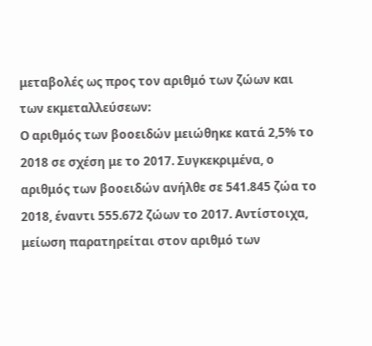μεταβολές ως προς τον αριθμό των ζώων και των εκμεταλλεύσεων:
Ο αριθμός των βοοειδών μειώθηκε κατά 2,5% το 2018 σε σχέση με το 2017. Συγκεκριμένα, ο αριθμός των βοοειδών ανήλθε σε 541.845 ζώα το 2018, έναντι 555.672 ζώων το 2017. Αντίστοιχα, μείωση παρατηρείται στον αριθμό των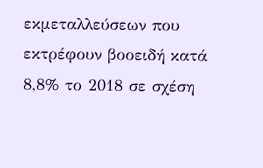εκμεταλλεύσεων που εκτρέφουν βοοειδή κατά 8,8% το 2018 σε σχέση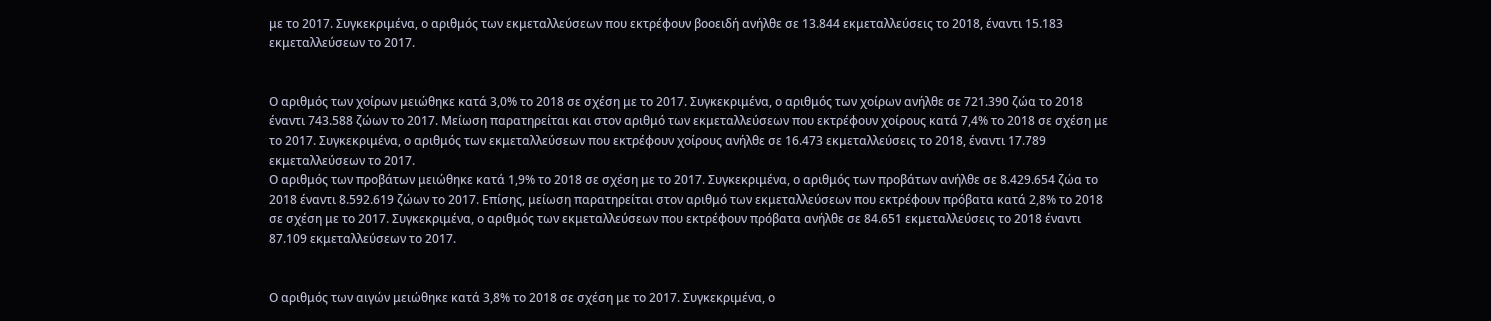με το 2017. Συγκεκριμένα, ο αριθμός των εκμεταλλεύσεων που εκτρέφουν βοοειδή ανήλθε σε 13.844 εκμεταλλεύσεις το 2018, έναντι 15.183 εκμεταλλεύσεων το 2017.


Ο αριθμός των χοίρων μειώθηκε κατά 3,0% το 2018 σε σχέση με το 2017. Συγκεκριμένα, ο αριθμός των χοίρων ανήλθε σε 721.390 ζώα το 2018 έναντι 743.588 ζώων το 2017. Μείωση παρατηρείται και στον αριθμό των εκμεταλλεύσεων που εκτρέφουν χοίρους κατά 7,4% το 2018 σε σχέση με το 2017. Συγκεκριμένα, ο αριθμός των εκμεταλλεύσεων που εκτρέφουν χοίρους ανήλθε σε 16.473 εκμεταλλεύσεις το 2018, έναντι 17.789 εκμεταλλεύσεων το 2017.
Ο αριθμός των προβάτων μειώθηκε κατά 1,9% το 2018 σε σχέση με το 2017. Συγκεκριμένα, ο αριθμός των προβάτων ανήλθε σε 8.429.654 ζώα το 2018 έναντι 8.592.619 ζώων το 2017. Επίσης, μείωση παρατηρείται στον αριθμό των εκμεταλλεύσεων που εκτρέφουν πρόβατα κατά 2,8% το 2018 σε σχέση με το 2017. Συγκεκριμένα, ο αριθμός των εκμεταλλεύσεων που εκτρέφουν πρόβατα ανήλθε σε 84.651 εκμεταλλεύσεις το 2018 έναντι 87.109 εκμεταλλεύσεων το 2017.


Ο αριθμός των αιγών μειώθηκε κατά 3,8% το 2018 σε σχέση με το 2017. Συγκεκριμένα, ο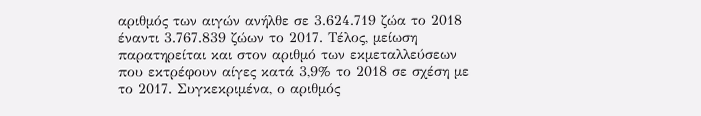αριθμός των αιγών ανήλθε σε 3.624.719 ζώα το 2018 έναντι 3.767.839 ζώων το 2017. Τέλος, μείωση παρατηρείται και στον αριθμό των εκμεταλλεύσεων που εκτρέφουν αίγες κατά 3,9% το 2018 σε σχέση με το 2017. Συγκεκριμένα, ο αριθμός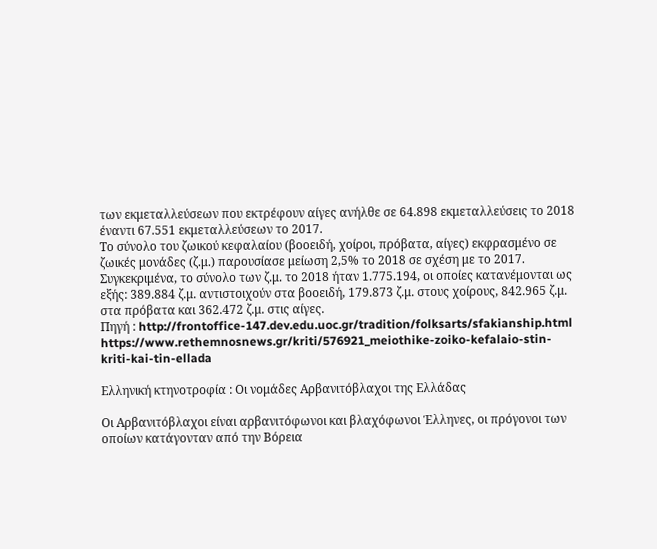των εκμεταλλεύσεων που εκτρέφουν αίγες ανήλθε σε 64.898 εκμεταλλεύσεις το 2018 έναντι 67.551 εκμεταλλεύσεων το 2017.
Το σύνολο του ζωικού κεφαλαίου (βοοειδή, χοίροι, πρόβατα, αίγες) εκφρασμένο σε ζωικές μονάδες (ζ.μ.) παρουσίασε μείωση 2,5% το 2018 σε σχέση με το 2017. Συγκεκριμένα, το σύνολο των ζ.μ. το 2018 ήταν 1.775.194, οι οποίες κατανέμονται ως εξής: 389.884 ζ.μ. αντιστοιχούν στα βοοειδή, 179.873 ζ.μ. στους χοίρους, 842.965 ζ.μ. στα πρόβατα και 362.472 ζ.μ. στις αίγες.
Πηγή : http://frontoffice-147.dev.edu.uoc.gr/tradition/folksarts/sfakianship.html
https://www.rethemnosnews.gr/kriti/576921_meiothike-zoiko-kefalaio-stin-kriti-kai-tin-ellada

Ελληνική κτηνοτροφία : Οι νομάδες Αρβανιτόβλαχοι της Ελλάδας

Οι Αρβανιτόβλαχοι είναι αρβανιτόφωνοι και βλαχόφωνοι Έλληνες, οι πρόγονοι των οποίων κατάγονταν από την Βόρεια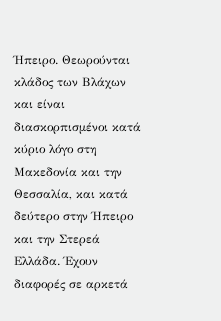Ήπειρο. Θεωρούνται κλάδος των Βλάχων και είναι διασκορπισμένοι κατά κύριο λόγο στη Μακεδονία και την Θεσσαλία, και κατά δεύτερο στην Ήπειρο και την Στερεά Ελλάδα. Έχουν διαφορές σε αρκετά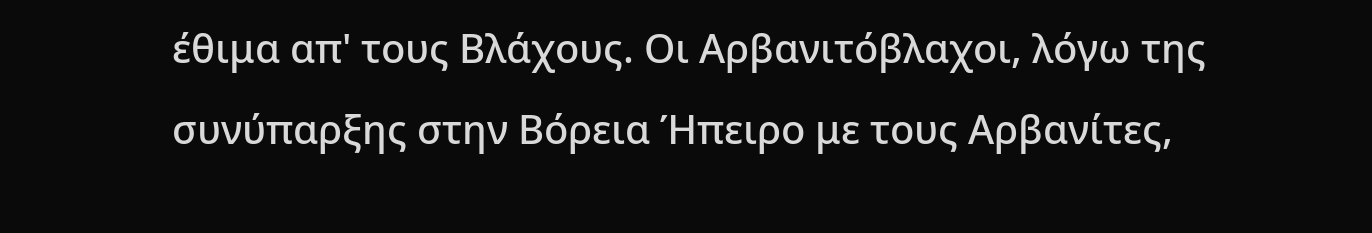έθιμα απ' τους Βλάχους. Οι Αρβανιτόβλαχοι, λόγω της συνύπαρξης στην Βόρεια Ήπειρο με τους Αρβανίτες,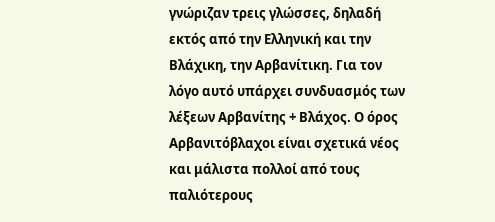γνώριζαν τρεις γλώσσες, δηλαδή εκτός από την Ελληνική και την Βλάχικη, την Αρβανίτικη. Για τον λόγο αυτό υπάρχει συνδυασμός των λέξεων Αρβανίτης + Βλάχος. Ο όρος Αρβανιτόβλαχοι είναι σχετικά νέος και μάλιστα πολλοί από τους παλιότερους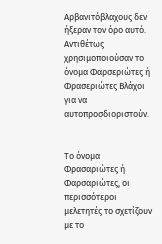Αρβανιτόβλαχους δεν ήξεραν τον όρο αυτό. Αντιθέτως χρησιμοποιούσαν το όνομα Φαρσεριώτες ή Φρασεριώτες Βλάχοι για να αυτοπροσδιοριστούν.


Το όνομα Φρασαριώτες ή Φαρσαριώτες, οι περισσότεροι μελετητές το σχετίζουν με το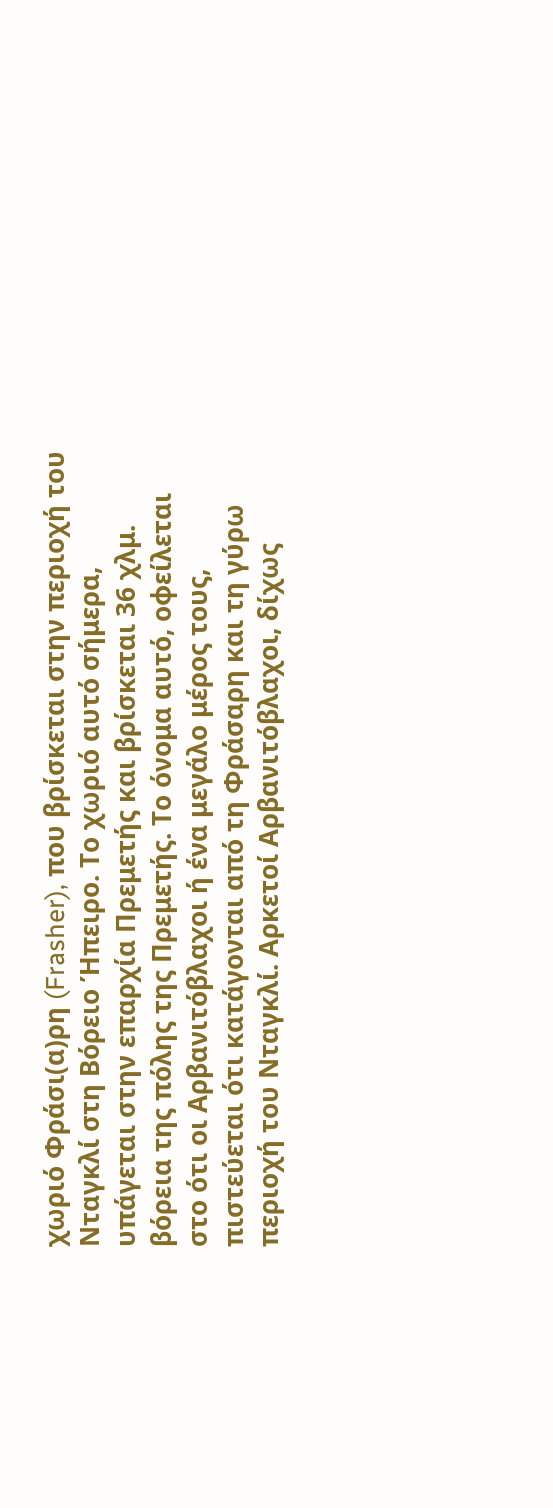χωριό Φράσι(α)ρη (Frasher), που βρίσκεται στην περιοχή του Νταγκλί στη Βόρειο Ήπειρο. Το χωριό αυτό σήμερα, υπάγεται στην επαρχία Πρεμετής και βρίσκεται 36 χλμ. βόρεια της πόλης της Πρεμετής. Το όνομα αυτό, οφείλεται στο ότι οι Αρβανιτόβλαχοι ή ένα μεγάλο μέρος τους, πιστεύεται ότι κατάγονται από τη Φράσαρη και τη γύρω περιοχή του Νταγκλί. Αρκετοί Αρβανιτόβλαχοι, δίχως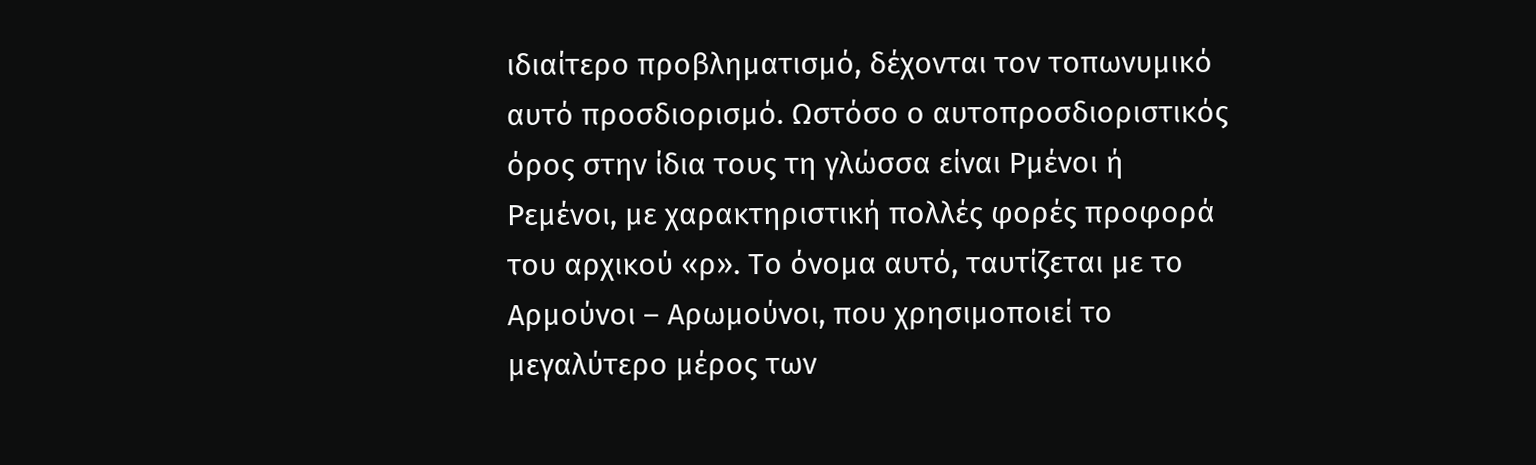ιδιαίτερο προβληματισμό, δέχονται τον τοπωνυμικό αυτό προσδιορισμό. Ωστόσο ο αυτοπροσδιοριστικός όρος στην ίδια τους τη γλώσσα είναι Ρμένοι ή Ρεμένοι, με χαρακτηριστική πολλές φορές προφορά του αρχικού «ρ». Το όνομα αυτό, ταυτίζεται με το Αρμούνοι – Αρωμούνοι, που χρησιμοποιεί το μεγαλύτερο μέρος των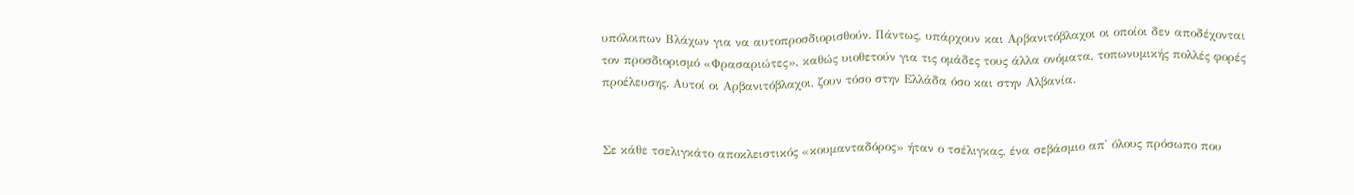υπόλοιπων Βλάχων για να αυτοπροσδιορισθούν. Πάντως, υπάρχουν και Αρβανιτόβλαχοι οι οποίοι δεν αποδέχονται τον προσδιορισμό «Φρασαριώτες», καθώς υιοθετούν για τις ομάδες τους άλλα ονόματα, τοπωνυμικής πολλές φορές προέλευσης. Αυτοί οι Αρβανιτόβλαχοι, ζουν τόσο στην Ελλάδα όσο και στην Αλβανία.


Σε κάθε τσελιγκάτο αποκλειστικός «κουμανταδόρος» ήταν ο τσέλιγκας, ένα σεβάσμιο απ' όλους πρόσωπο που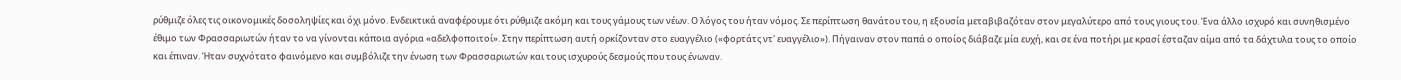ρύθμιζε όλες τις οικονομικές δοσοληψίες και όχι μόνο. Ενδεικτικά αναφέρουμε ότι ρύθμιζε ακόμη και τους γάμους των νέων. Ο λόγος του ήταν νόμος. Σε περίπτωση θανάτου του, η εξουσία μεταβιβαζόταν στον μεγαλύτερο από τους γιους του. Ένα άλλο ισχυρό και συνηθισμένο έθιμο των Φρασσαριωτών ήταν το να γίνονται κάποια αγόρια «αδελφοποιτοί». Στην περίπτωση αυτή ορκίζονταν στο ευαγγέλιο («φορτάτς ντ' ευαγγέλιο»). Πήγαιναν στον παπά ο οποίος διάβαζε μία ευχή, και σε ένα ποτήρι με κρασί έσταζαν αίμα από τα δάχτυλα τους το οποίο και έπιναν. Ήταν συχνότατο φαινόμενο και συμβόλιζε την ένωση των Φρασσαριωτών και τους ισχυρούς δεσμούς που τους ένωναν.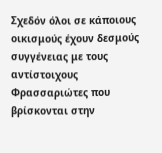Σχεδόν όλοι σε κάποιους οικισμούς έχουν δεσμούς συγγένειας με τους αντίστοιχους Φρασσαριώτες που βρίσκονται στην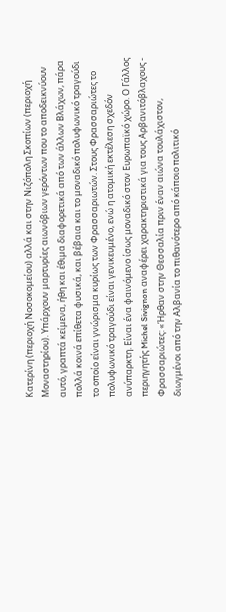Κατερίνη (περιοχή Νοσοκομείου) αλλά και στην Νιζόπολη Σκοπίων (περιοχή Μοναστηρίου). Υπάρχουν μαρτυρίες αιωνόβιων γερόντων που το αποδεικνύουν αυτό, γραπτά κείμενα, ήθη και έθιμα διαφορετικά από των άλλων Βλάχων, πάρα πολλά κοινά επίθετα φυσικά, και βέβαια και το μοναδικό πολυφωνικό τραγούδι το οποίο είναι γνώρισμα κυρίως των Φρασσαριωτών. Στους Φρασσαριώτες το πολυφωνικό τραγούδι είναι γενικευμένο, ενώ η ατομική εκτέλεση σχεδόν ανύπαρκτη. Είναι ένα φαινόμενο ίσως μοναδικό στον Ευρωπαϊκό χώρο. Ο Γάλλος περιηγητής Michel Sivignon αναφέρει χαρακτηριστικά για τους Αρβανιτόβλαχους - Φρασσαριώτες: «Ήρθαν στην Θεσσαλία πριν έναν αιώνα τουλάχιστον, διωγμένοι από την Αλβανία το πιθανότερο από κάποιο πολιτικό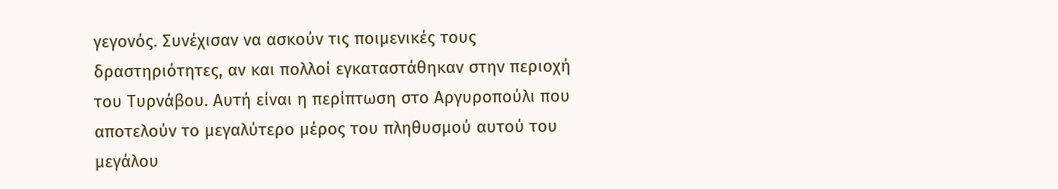γεγονός. Συνέχισαν να ασκούν τις ποιμενικές τους δραστηριότητες, αν και πολλοί εγκαταστάθηκαν στην περιοχή του Τυρνάβου. Αυτή είναι η περίπτωση στο Αργυροπούλι που αποτελούν το μεγαλύτερο μέρος του πληθυσμού αυτού του μεγάλου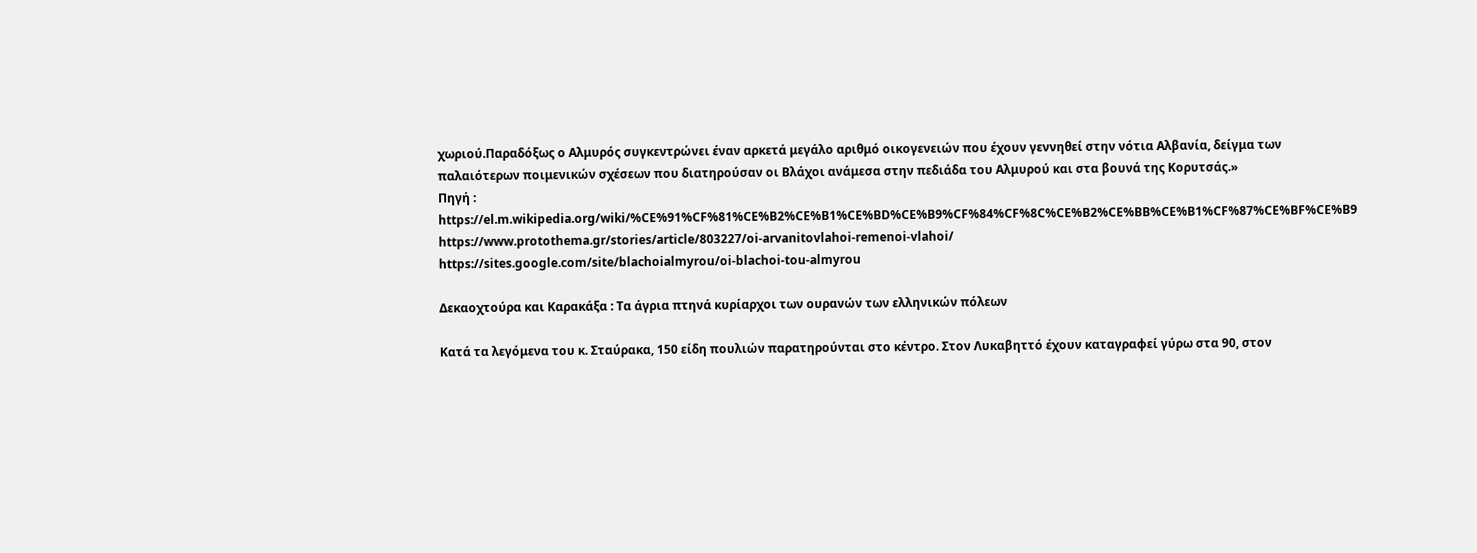χωριού.Παραδόξως ο Αλμυρός συγκεντρώνει έναν αρκετά μεγάλο αριθμό οικογενειών που έχουν γεννηθεί στην νότια Αλβανία, δείγμα των παλαιότερων ποιμενικών σχέσεων που διατηρούσαν οι Βλάχοι ανάμεσα στην πεδιάδα του Αλμυρού και στα βουνά της Κορυτσάς.»
Πηγή : https://el.m.wikipedia.org/wiki/%CE%91%CF%81%CE%B2%CE%B1%CE%BD%CE%B9%CF%84%CF%8C%CE%B2%CE%BB%CE%B1%CF%87%CE%BF%CE%B9
https://www.protothema.gr/stories/article/803227/oi-arvanitovlahoi-remenoi-vlahoi/
https://sites.google.com/site/blachoialmyrou/oi-blachoi-tou-almyrou

Δεκαοχτούρα και Καρακάξα : Τα άγρια πτηνά κυρίαρχοι των ουρανών των ελληνικών πόλεων

Κατά τα λεγόμενα του κ. Σταύρακα, 150 είδη πουλιών παρατηρούνται στο κέντρο. Στον Λυκαβηττό έχουν καταγραφεί γύρω στα 90, στον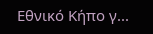Εθνικό Κήπο γ...